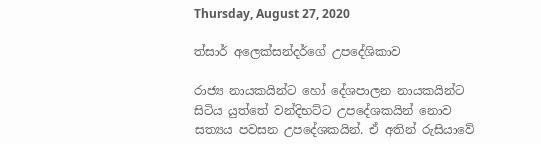Thursday, August 27, 2020

ත්සාර් අලෙක්සන්දර්ගේ උපදේශිකාව

රාජ්‍ය නායකයින්ට හෝ දේශපාලන නායකයින්ට සිටිය යුත්තේ වන්දිභට්ට උපදේශකයින් නොව සත්‍යය පවසන උපදේශකයින්. ඒ අතින් රුසියාවේ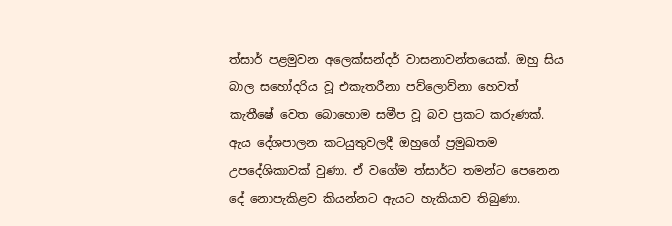ත්සාර් පළමුවන අලෙක්සන්දර් වාසනාවන්තයෙක්. ඔහු සිය බාල සහෝදරිය වූ එකැතරීනා පව්ලොව්නා හෙවත් කැතීෂේ වෙත බොහොම සමීප වූ බව ප්‍රකට කරුණක්. ඇය දේශපාලන කටයුතුවලදී ඔහුගේ ප්‍රමුඛතම උපදේශිකාවක් වුණා. ඒ වගේම ත්සාර්ට තමන්ට පෙනෙන දේ නොපැකිළව කියන්නට ඇයට හැකියාව තිබුණා.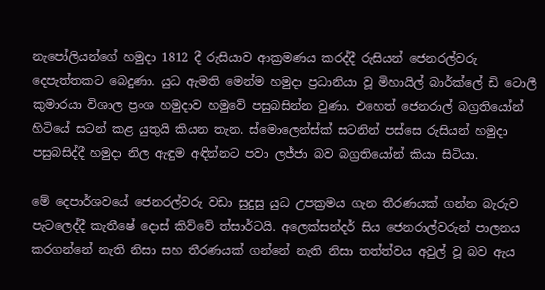නැපෝලියන්ගේ හමුදා 1812 දී රුසියාව ආක්‍රමණය කරද්දී රුසියන් ජෙනරල්වරු දෙපැත්තකට බෙදුණා. යුධ ඇමති මෙන්ම හමුදා ප්‍රධානියා වූ මිහායිල් බාර්ක්ලේ ඩි ටොලී කුමාරයා විශාල ප්‍රංශ හමුදාව හමුවේ පසුබසින්න වුණා. එහෙත් ජෙනරාල් බග්‍රතියෝන් හිටියේ සටන් කළ යුතුයි කියන තැන. ස්මොලෙන්ස්ක් සටනින් පස්සෙ රුසියන් හමුදා පසුබසිද්දී හමුදා නිල ඇඳුම අඳින්නට පවා ලජ්ජා බව බග්‍රතියෝන් කියා සිටියා.

මේ දෙපාර්ශවයේ ජෙනරල්වරු වඩා සුදුසු යුධ උපක්‍රමය ගැන තීරණයක් ගන්න බැරුව පැටලෙද්දී කැතීෂේ දොස් කිව්වේ ත්සාර්ටයි. අලෙක්සන්දර් සිය ජෙනරාල්වරුන් පාලනය කරගන්නේ නැති නිසා සහ තීරණයක් ගන්නේ නැති නිසා තත්ත්වය අවුල් වූ බව ඇය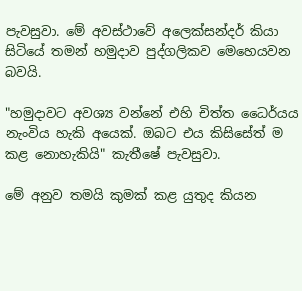පැවසුවා. මේ අවස්ථාවේ අලෙක්සන්දර් කියා සිටියේ තමන් හමුදාව පුද්ගලිකව මෙහෙයවන බවයි.

"හමුදාවට අවශ්‍ය වන්නේ එහි චිත්ත ධෛර්යය නැංවිය හැකි අයෙක්. ඔබට එය කිසිසේත් ම කළ නොහැකියි" කැතීෂේ පැවසුවා.

මේ අනුව තමයි කුමක් කළ යුතුද කියන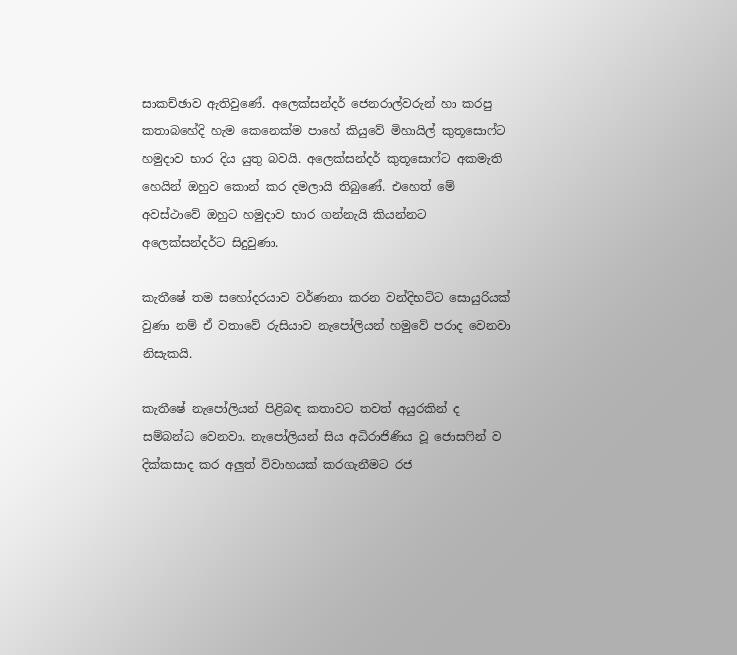සාකච්ඡාව ඇතිවුණේ. අලෙක්සන්දර් ජෙනරාල්වරුන් හා කරපු කතාබහේදි හැම කෙනෙක්ම පාහේ කියුවේ මිහායිල් කුතූසොෆ්ට හමුදාව භාර දිය යුතු බවයි. අලෙක්සන්දර් කුතූසොෆ්ට අකමැති හෙයින් ඔහුව කොන් කර දමලායි තිබුණේ. එහෙත් මේ අවස්ථාවේ ඔහුට හමුදාව භාර ගන්නැයි කියන්නට අලෙක්සන්දර්ට සිදුවුණා.

කැතීෂේ තම සහෝදරයාව වර්ණනා කරන වන්දිභට්ට සොයුරියක් වුණා නම් ඒ වතාවේ රුසියාව නැපෝලියන් හමුවේ පරාද වෙනවා නිසැකයි.

කැතීෂේ නැපෝලියන් පිළිබඳ කතාවට තවත් අයුරකින් ද සම්බන්ධ වෙනවා. නැපෝලියන් සිය අධිරාජිණිය වූ ජොසෆින් ව දික්කසාද කර අලුත් විවාහයක් කරගැනීමට රජ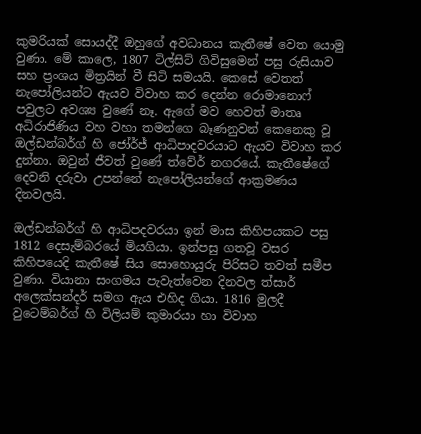කුමරියක් සොයද්දී ඔහුගේ අවධානය කැතීෂේ වෙත යොමු වුණා. මේ කාලෙ, 1807 ටිල්සිට් ගිවිසුමෙන් පසු රුසියාව සහ ප්‍රංශය මිත්‍රයින් වී සිටි සමයයි. කෙසේ වෙතත් නැපෝලියන්ට ඇයව විවාහ කර දෙන්න රොමානොෆ් පවුලට අවශ්‍ය වුණේ නෑ. ඇගේ මව හෙවත් මාතෘ අධිරාජිණිය වහ වහා තමන්ගෙ බෑණනුවන් කෙනෙකු වූ ඔල්ඩන්බර්ග් හි ජෝර්ජ් ආධිපාදවරයාට ඇයව විවාහ කර දුන්නා. ඔවුන් ජීවත් වුණේ ත්වේර් නගරයේ. කැතීෂේගේ දෙවනි දරුවා උපන්නේ නැපෝලියන්ගේ ආක්‍රමණය දිනවලයි.

ඔල්ඩන්බර්ග් හි ආධිපදවරයා ඉන් මාස කිහිපයකට පසු 1812 දෙසැම්බරයේ මියගියා. ඉන්පසු ගතවූ වසර කිහිපයෙදි කැතීෂේ සිය සොහොයුරු පිරිසට තවත් සමීප වුණා. වියානා සංගමය පැවැත්වෙන දිනවල ත්සාර් අලෙක්සන්දර් සමග ඇය එහිද ගියා. 1816 මුලදී වුටෙම්බර්ග් හි විලියම් කුමාරයා හා විවාහ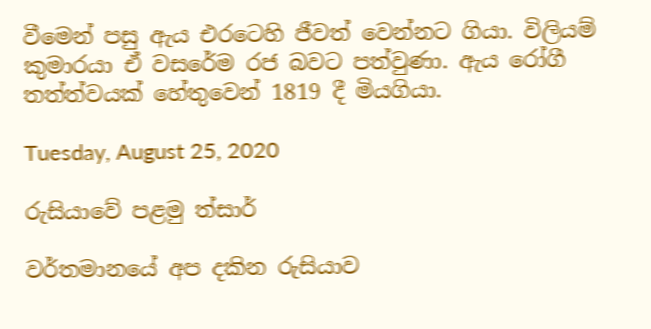වීමෙන් පසු ඇය එරටෙහි ජීවත් වෙන්නට ගියා. විලියම් කුමාරයා ඒ වසරේම රජ බවට පත්වුණා. ඇය රෝගී තත්ත්වයක් හේතුවෙන් 1819 දී මියගියා.

Tuesday, August 25, 2020

රුසියාවේ පළමු ත්සාර්

වර්තමානයේ අප දකින රුසියාව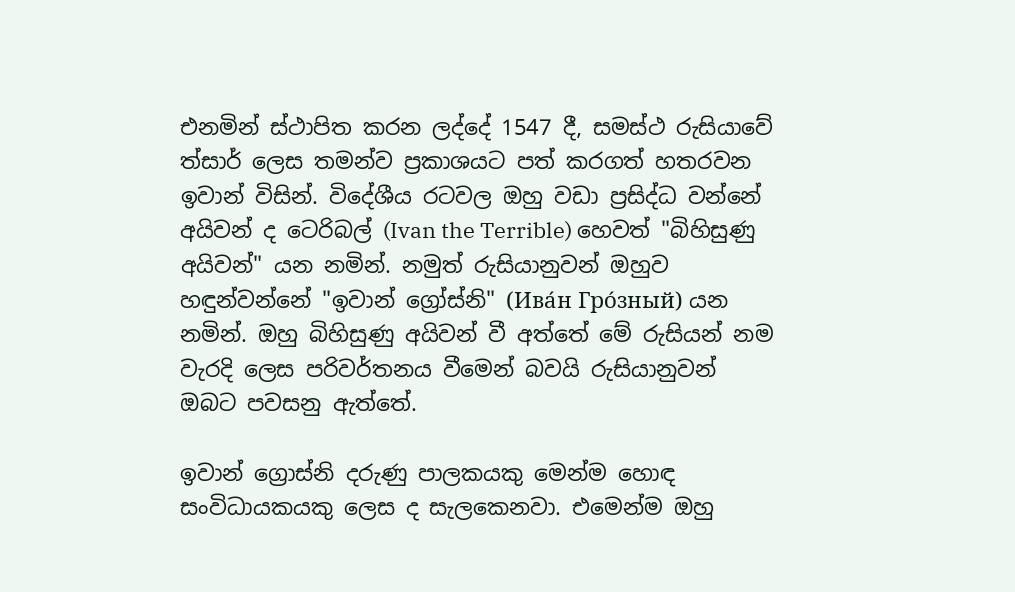එනමින් ස්ථාපිත කරන ලද්දේ 1547 දී, සමස්ථ රුසියාවේ ත්සාර් ලෙස තමන්ව ප්‍රකාශයට පත් කරගත් හතරවන ඉවාන් විසින්. විදේශීය රටවල ඔහු වඩා ප්‍රසිද්ධ වන්නේ අයිවන් ද ටෙරිබල් (Ivan the Terrible) හෙවත් "බිහිසුණු අයිවන්" යන නමින්. නමුත් රුසියානුවන් ඔහුව හඳුන්වන්නේ "ඉවාන් ග්‍රෝස්නි" (Ива́н Гро́зный) යන නමින්. ඔහු බිහිසුණු අයිවන් වී අත්තේ මේ රුසියන් නම වැරදි ලෙස පරිවර්තනය වීමෙන් බවයි රුසියානුවන් ඔබට පවසනු ඇත්තේ.

ඉවාන් ග්‍රොස්නි දරුණු පාලකයකු මෙන්ම හොඳ සංවිධායකයකු ලෙස ද සැලකෙනවා. එමෙන්ම ඔහු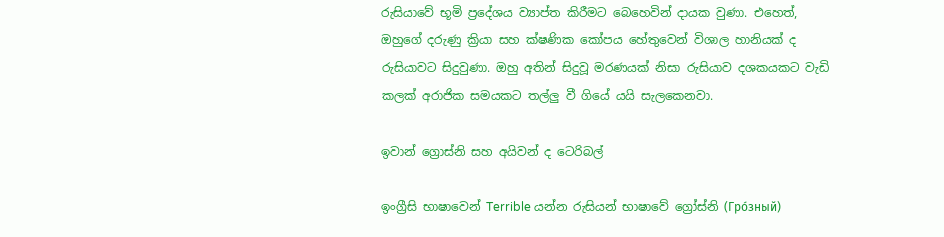රුසියාවේ භූමි ප්‍රදේශය ව්‍යාප්ත කිරීමට බෙහෙවින් දායක වුණා. එහෙත්, ඔහුගේ දරුණු ක්‍රියා සහ ක්ෂණික කෝපය හේතුවෙන් විශාල හානියක් ද රුසියාවට සිදුවුණා. ඔහු අතින් සිදුවූ මරණයක් නිසා රුසියාව දශකයකට වැඩි කලක් අරාජික සමයකට තල්ලු වී ගියේ යයි සැලකෙනවා.

ඉවාන් ග්‍රොස්නි සහ අයිවන් ද ටෙරිබල්

ඉංග්‍රීසි භාෂාවෙන් Terrible යන්න රුසියන් භාෂාවේ ග්‍රෝස්නි (Гро́зный)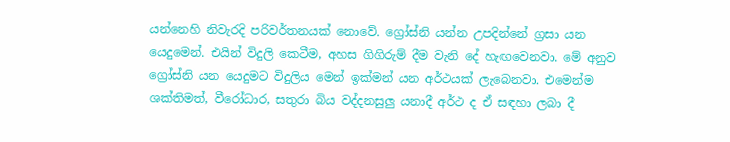යන්නෙහි නිවැරදි පරිවර්තනයක් නොවේ. ග්‍රෝස්නි යන්න උපදින්නේ ග්‍රසා යන යෙදුමෙන්. එයින් විදුලි කෙටීම, අහස ගිගිරුම් දීම වැනි දේ හැඟවෙනවා. මේ අනුව ග්‍රෝස්නි යන යෙදුමට විදුලිය මෙන් ඉක්මන් යන අර්ථයක් ලැබෙනවා. එමෙන්ම ශක්තිමත්, වීරෝධාර, සතුරා බිය වද්දනසුලු යනාදී අර්ථ ද ඒ සඳහා ලබා දී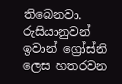තිබෙනවා. රුසියානුවන් ඉවාන් ග්‍රෝස්නි ලෙස හතරවන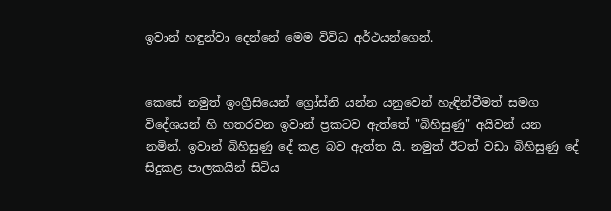ඉවාන් හඳුන්වා දෙන්නේ මෙම විවිධ අර්ථයන්ගෙන්.


කෙසේ නමුත් ඉංග්‍රීසියෙන් ග්‍රෝස්නි යන්න යනුවෙන් හැඳින්වීමත් සමග විදේශයන් හි හතරවන ඉවාන් ප්‍රකටව ඇත්තේ "බිහිසුණු" අයිවන් යන නමින්. ඉවාන් බිහිසුණු දේ කළ බව ඇත්ත යි. නමුත් ඊටත් වඩා බිහිසුණු දේ සිදුකළ පාලකයින් සිටිය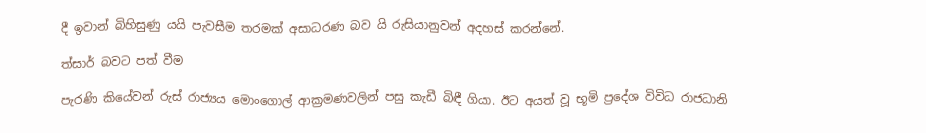දී ඉවාන් බිහිසුණු යයි පැවසීම තරමක් අසාධරණ බව යි රුසියානුවන් අදහස් කරන්නේ.

ත්සාර් බවට පත් වීම

පැරණි කියේවන් රුස් රාජ්‍යය මොංගොල් ආක්‍රමණවලින් පසු කැඩී බිඳී ගියා. ඊට අයත් වූ භූමි ප්‍රදේශ විවිධ රාජධානි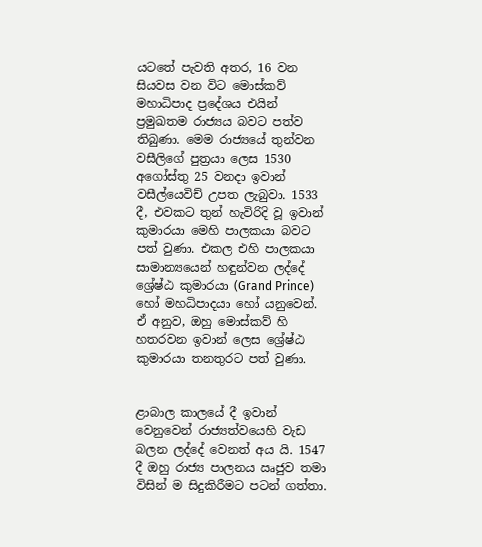යටතේ පැවති අතර, 16 වන සියවස වන විට මොස්කව් මහාධිපාද ප්‍රදේශය එයින් ප්‍රමුඛතම රාජ්‍යය බවට පත්ව තිබුණා. මෙම රාජ්‍යයේ තුන්වන වසීලිගේ පුත්‍රයා ලෙස 1530 අගෝස්තු 25 වනදා ඉවාන් වසීල්යෙවිච් උපත ලැබුවා. 1533 දී, එවකට තුන් හැවිරිදි වූ ඉවාන් කුමාරයා මෙහි පාලකයා බවට පත් වුණා. එකල එහි පාලකයා සාමාන්‍යයෙන් හඳුන්වන ලද්දේ ශ්‍රේෂ්ඨ කුමාරයා (Grand Prince) හෝ මහධිපාදයා හෝ යනුවෙන්. ඒ අනුව, ඔහු මොස්කව් හි හතරවන ඉවාන් ලෙස ශ්‍රේෂ්ඨ කුමාරයා තනතුරට පත් වුණා.


ළාබාල කාලයේ දී ඉවාන් වෙනුවෙන් රාජ්‍යත්වයෙහි වැඩ බලන ලද්දේ වෙනත් අය යි. 1547 දී ඔහු රාජ්‍ය පාලනය ඍජුව තමා විසින් ම සිදුකිරීමට පටන් ගත්තා.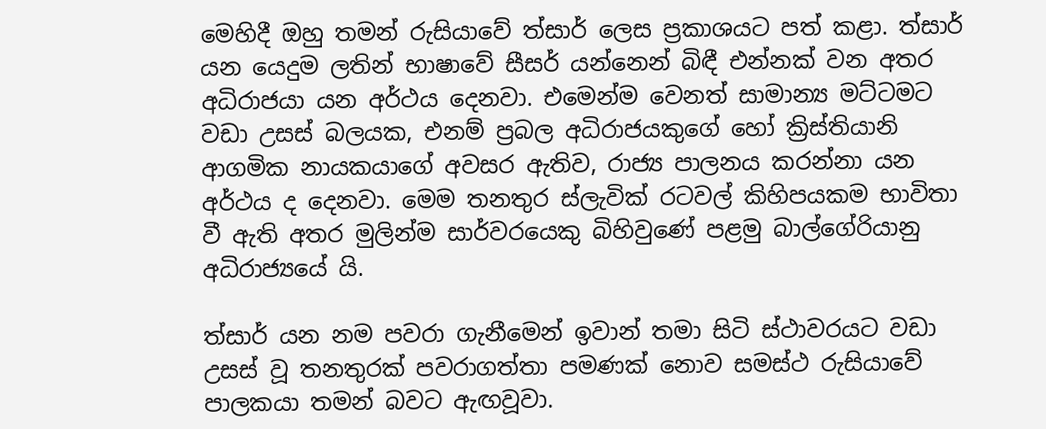මෙහිදී ඔහු තමන් රුසියාවේ ත්සාර් ලෙස ප්‍රකාශයට පත් කළා. ත්සාර් යන යෙදුම ලතින් භාෂාවේ සීසර් යන්නෙන් බිඳී එන්නක් වන අතර අධිරාජයා යන අර්ථය දෙනවා. එමෙන්ම වෙනත් සාමාන්‍ය මට්ටමට වඩා උසස් බලයක, එනම් ප්‍රබල අධිරාජයකුගේ හෝ ක්‍රිස්තියානි ආගමික නායකයාගේ අවසර ඇතිව, රාජ්‍ය පාලනය කරන්නා යන අර්ථය ද දෙනවා. මෙම තනතුර ස්ලැවික් රටවල් කිහිපයකම භාවිතා වී ඇති අතර මුලින්ම සාර්වරයෙකු බිහිවුණේ පළමු බාල්ගේරියානු අධිරාජ්‍යයේ යි.

ත්සාර් යන නම පවරා ගැනීමෙන් ඉවාන් තමා සිටි ස්ථාවරයට වඩා උසස් වූ තනතුරක් පවරාගත්තා පමණක් නොව සමස්ථ රුසියාවේ පාලකයා තමන් බවට ඇඟවූවා.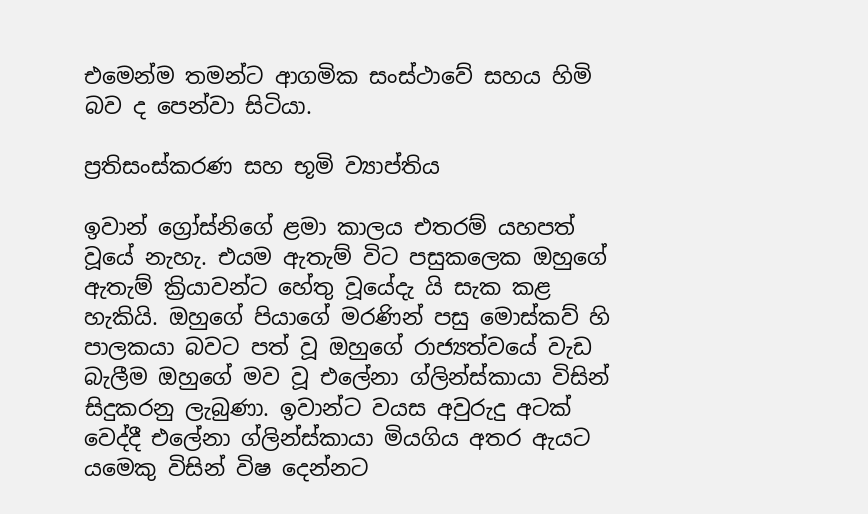එමෙන්ම තමන්ට ආගමික සංස්ථාවේ සහය හිමි බව ද පෙන්වා සිටියා.

ප්‍රතිසංස්කරණ සහ භූමි ව්‍යාප්තිය

ඉවාන් ග්‍රෝස්නිගේ ළමා කාලය එතරම් යහපත් වූයේ නැහැ. එයම ඇතැම් විට පසුකලෙක ඔහුගේ ඇතැම් ක්‍රියාවන්ට හේතු වූයේදැ යි සැක කළ හැකියි. ඔහුගේ පියාගේ මරණින් පසු මොස්කව් හි පාලකයා බවට පත් වූ ඔහුගේ රාජ්‍යත්වයේ වැඩ බැලීම ඔහුගේ මව වූ එලේනා ග්ලින්ස්කායා විසින් සිදුකරනු ලැබුණා. ඉවාන්ට වයස අවුරුදු අටක් වෙද්දී එලේනා ග්ලින්ස්කායා මියගිය අතර ඇයට යමෙකු විසින් විෂ දෙන්නට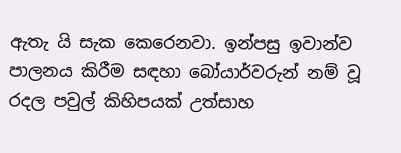ඇතැ යි සැක කෙරෙනවා. ඉන්පසු ඉවාන්ව පාලනය කිරීම සඳහා බෝයාර්වරුන් නම් වූ රදල පවුල් කිහිපයක් උත්සාහ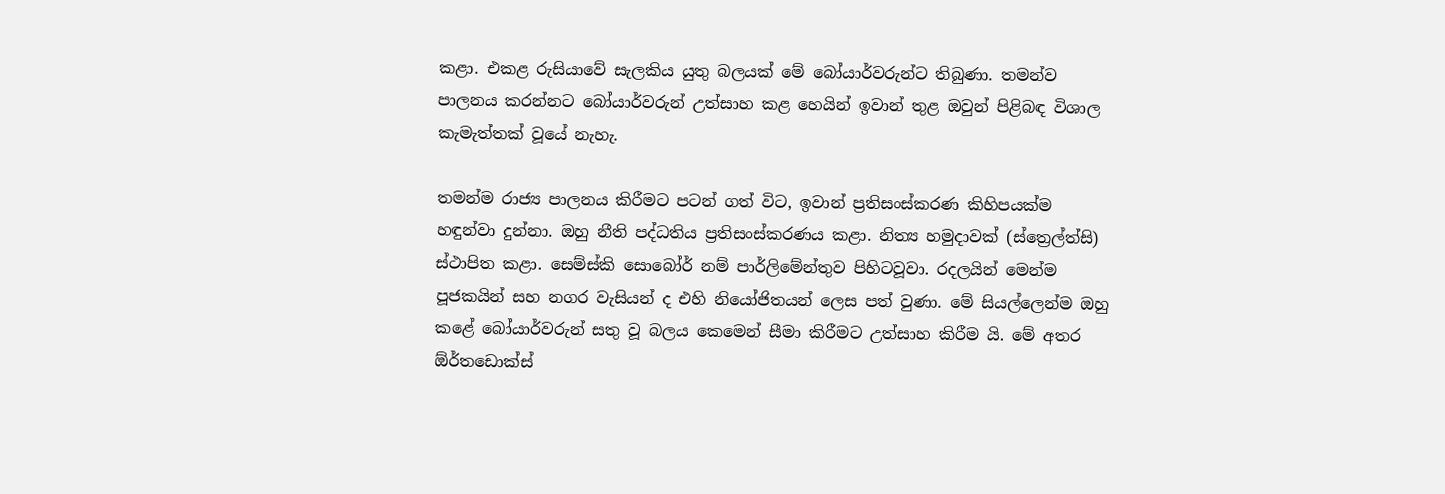කළා. එකළ රුසියාවේ සැලකිය යුතු බලයක් මේ බෝයාර්වරුන්ට තිබුණා. තමන්ව පාලනය කරන්නට බෝයාර්වරුන් උත්සාහ කළ හෙයින් ඉවාන් තුළ ඔවුන් පිළිබඳ විශාල කැමැත්තක් වූයේ නැහැ.

තමන්ම රාජ්‍ය පාලනය කිරීමට පටන් ගත් විට, ඉවාන් ප්‍රතිසංස්කරණ කිහිපයක්ම හඳුන්වා දුන්නා. ඔහු නීති පද්ධතිය ප්‍රතිසංස්කරණය කළා. නිත්‍ය හමුදාවක් (ස්ත්‍රෙල්ත්සි) ස්ථාපිත කළා. සෙම්ස්කි සොබෝර් නම් පාර්ලිමේන්තුව පිහිටවූවා. රදලයින් මෙන්ම පූජකයින් සහ නගර වැසියන් ද එහි නියෝජිතයන් ලෙස පත් වුණා. මේ සියල්ලෙන්ම ඔහු කළේ බෝයාර්වරුන් සතු වූ බලය කෙමෙන් සීමා කිරීමට උත්සාහ කිරීම යි. මේ අතර ඕර්තඩොක්ස්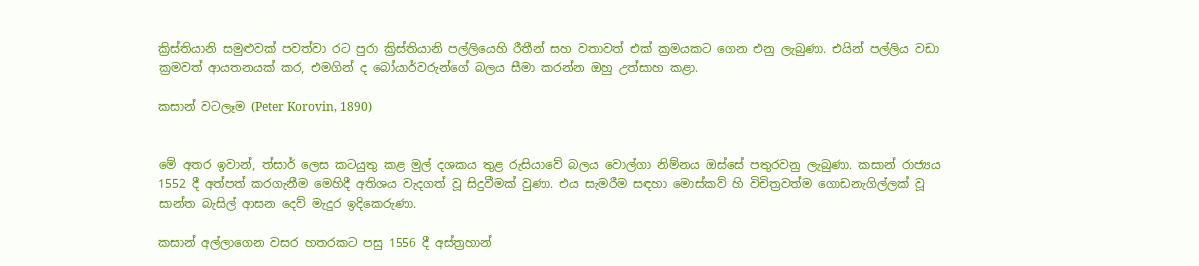ක්‍රිස්තියානි සමුළුවක් පවත්වා රට පුරා ක්‍රිස්තියානි පල්ලියෙහි රීතීන් සහ වතාවත් එක් ක්‍රමයකට ගෙන එනු ලැබුණා. එයින් පල්ලිය වඩා ක්‍රමවත් ආයතනයක් කර, එමගින් ද බෝයාර්වරුන්ගේ බලය සීමා කරන්න ඔහු උත්සාහ කළා.

කසාන් වටලෑම (Peter Korovin, 1890)


මේ අතර ඉවාන්, ත්සාර් ලෙස කටයුතු කළ මුල් දශකය තුළ රුසියාවේ බලය වොල්ගා නිම්නය ඔස්සේ පතුරවනු ලැබුණා. කසාන් රාජ්‍යය 1552 දී අත්පත් කරගැනීම මෙහිදී අතිශය වැදගත් වූ සිදුවීමක් වුණා. එය සැමරීම සඳහා මොස්කව් හි විචිත්‍රවත්ම ගොඩනැගිල්ලක් වූ සාන්ත බැසිල් ආසන දෙව් මැදුර ඉදිකෙරුණා.

කසාන් අල්ලාගෙන වසර හතරකට පසු 1556 දී අස්ත්‍රහාන්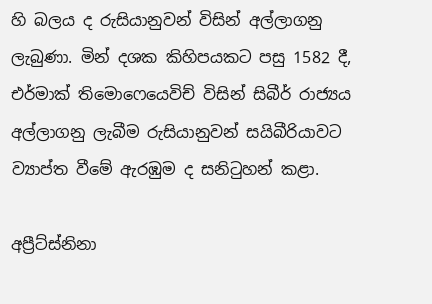හි බලය ද රුසියානුවන් විසින් අල්ලාගනු ලැබුණා. මින් දශක කිහිපයකට පසු 1582 දී, එර්මාක් තිමොෆෙයෙවිච් විසින් සිබීර් රාජ්‍යය අල්ලාගනු ලැබීම රුසියානුවන් සයිබීරියාවට ව්‍යාප්ත වීමේ ඇරඹුම ද සනිටුහන් කළා.

අප්‍රීට්ස්නිනා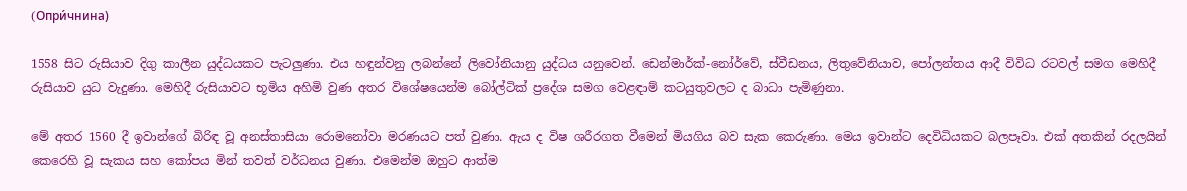(Oпри́чнина)

1558 සිට රුසියාව දිගු කාලීන යුද්ධයකට පැටලුණා. එය හඳුන්වනු ලබන්නේ ලිවෝනියානු යුද්ධය යනුවෙන්. ඩෙන්මාර්ක්-නෝර්වේ, ස්වීඩනය, ලිතුවේනියාව, පෝලන්තය ආදී විවිධ රටවල් සමග මෙහිදී රුසියාව යුධ වැදුණා. මෙහිදී රුසියාවට භූමිය අහිමි වුණ අතර විශේෂයෙන්ම බෝල්ටික් ප්‍රදේශ සමග වෙළඳාම් කටයුතුවලට ද බාධා පැමිණුනා.

මේ අතර 1560 දී ඉවාන්ගේ බිරිඳ වූ අනස්තාසියා රොමනෝවා මරණයට පත් වුණා. ඇය ද විෂ ශරීරගත වීමෙන් මියගිය බව සැක කෙරුණා. මෙය ඉවාන්ට දෙවිධියකට බලපෑවා. එක් අතකින් රදලයින් කෙරෙහි වූ සැකය සහ කෝපය මින් තවත් වර්ධනය වුණා. එමෙන්ම ඔහුට ආත්ම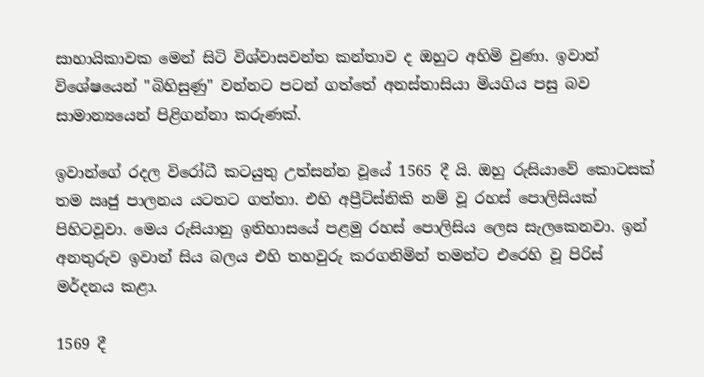සාහායිකාවක මෙන් සිටි විශ්වාසවන්ත කන්තාව ද ඔහුට අහිමි වුණා. ඉවාන් විශේෂයෙන් "බිහිසුණු" වන්නට පටන් ගත්තේ අනස්තාසියා මියගිය පසු බව සාමාන්‍යයෙන් පිළිගන්නා කරුණක්.

ඉවාන්ගේ රදල විරෝධී කටයුතු උත්සන්න වූයේ 1565 දී යි. ඔහු රුසියාවේ කොටසක් තම ඍජු පාලනය යටතට ගත්තා. එහි අප්‍රීට්ස්නිකි නම් වූ රහස් පොලිසියක් පිහිටවූවා. මෙය රුසියානු ඉතිහාසයේ පළමු රහස් පොලිසිය ලෙස සැලකෙනවා. ඉන් අනතුරුව ඉවාන් සිය බලය එහි තහවුරු කරගනිමින් තමන්ට එරෙහි වූ පිරිස් මර්දනය කළා.

1569 දී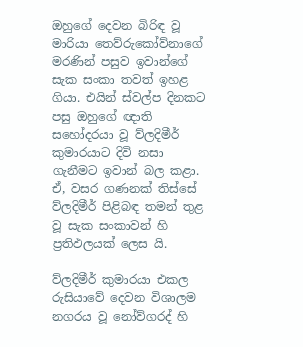ඔහුගේ දෙවන බිරිඳ වූ මාරියා තෙව්රුකෝව්නාගේ මරණින් පසුව ඉවාන්ගේ සැක සංකා තවත් ඉහළ ගියා. එයින් ස්වල්ප දිනකට පසු ඔහුගේ ඥාති සහෝදරයා වූ ව්ලදිමීර් කුමාරයාට දිවි නසා ගැනීමට ඉවාන් බල කළා. ඒ, වසර ගණනක් තිස්සේ ව්ලදිමීර් පිළිබඳ තමන් තුළ වූ සැක සංකාවන් හි ප්‍රතිඵලයක් ලෙස යි.

ව්ලදිමීර් කුමාරයා එකල රුසියාවේ දෙවන විශාලම නගරය වූ නෝව්ගරද් හි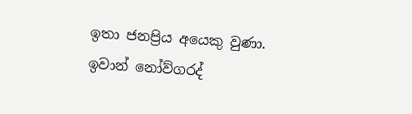ඉතා ජනප්‍රිය අයෙකු වුණා. ඉවාන් නෝව්ගරද්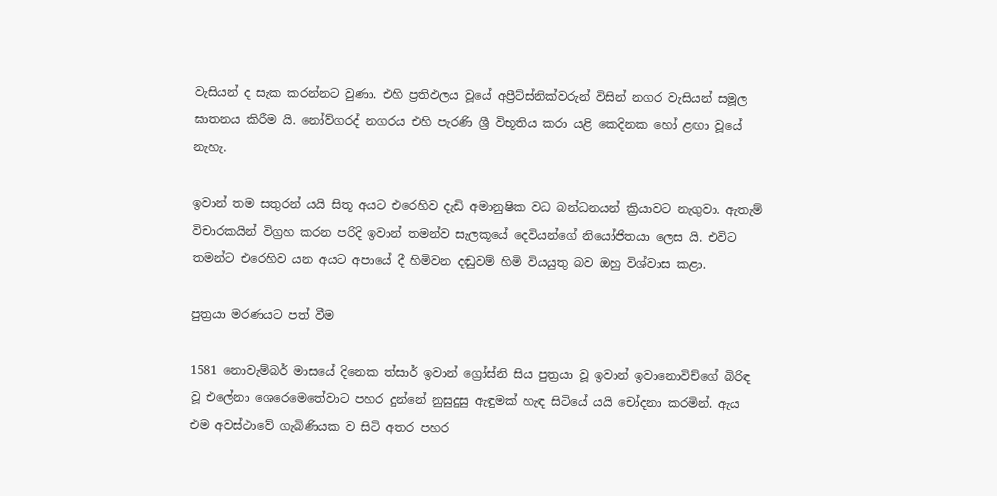වැසියන් ද සැක කරන්නට වුණා. එහි ප්‍රතිඵලය වූයේ අප්‍රීට්ස්නික්වරුන් විසින් නගර වැසියන් සමූල ඝාතනය කිරීම යි. නෝව්ගරද් නගරය එහි පැරණි ශ්‍රී විභූතිය කරා යළි කෙදිනක හෝ ළඟා වූයේ නැහැ.

ඉවාන් තම සතුරන් යයි සිතූ අයට එරෙහිව දැඩි අමානුෂික වධ බන්ධනයන් ක්‍රියාවට නැගුවා. ඇතැම් විචාරකයින් විග්‍රහ කරන පරිදි ඉවාන් තමන්ව සැලකූයේ දෙවියන්ගේ නියෝජිතයා ලෙස යි. එවිට තමන්ට එරෙහිව යන අයට අපායේ දී හිමිවන දඬුවම් හිමි වියයුතු බව ඔහු විශ්වාස කළා.

පුත්‍රයා මරණයට පත් වීම

1581 නොවැම්බර් මාසයේ දිනෙක ත්සාර් ඉවාන් ග්‍රෝස්නි සිය පුත්‍රයා වූ ඉවාන් ඉවානොවිච්ගේ බිරිඳ වූ එලේනා ශෙරෙමෙතේවාට පහර දුන්නේ නුසුදුසු ඇඳුමක් හැඳ සිටියේ යයි චෝදනා කරමින්. ඇය එම අවස්ථාවේ ගැබිණියක ව සිටි අතර පහර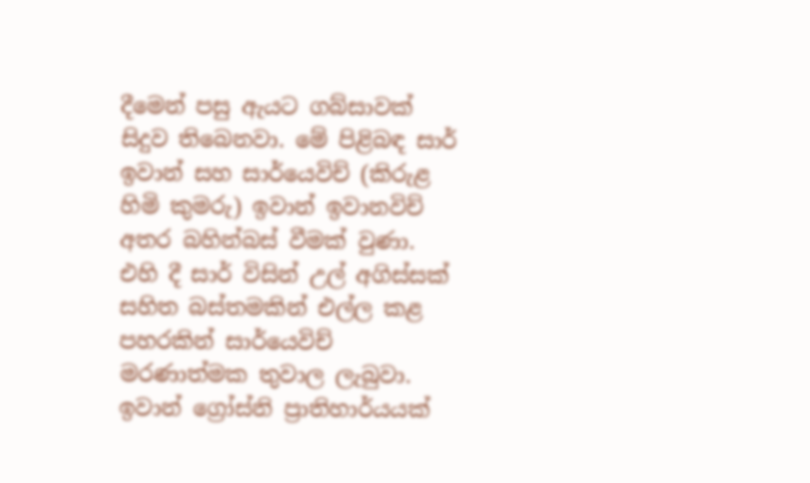දීමෙන් පසු ඇයට ගබ්සාවක් සිදුව තිබෙනවා. මේ පිළිබඳ සාර් ඉවාන් සහ සාර්යෙවිච් (කිරුළ හිමි කුමරු) ඉවාන් ඉවානවිච් අතර බහින්බස් වීමක් වුණා. එහි දී සාර් විසින් උල් අගිස්සක් සහිත බස්තමකින් එල්ල කළ පහරකින් සාර්යෙවිච් මරණාත්මක තුවාල ලැබුවා. ඉවාන් ග්‍රෝස්නි ප්‍රාතිහාර්යයක්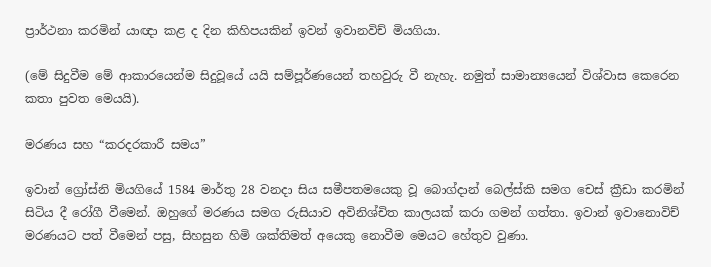ප්‍රාර්ථනා කරමින් යාඥා කළ ද දින කිහිපයකින් ඉවන් ඉවානවිච් මියගියා.

(මේ සිදුවීම මේ ආකාරයෙන්ම සිදුවූයේ යයි සම්පූර්ණයෙන් තහවුරු වී නැහැ. නමුත් සාමාන්‍යයෙන් විශ්වාස කෙරෙන කතා පුවත මෙයයි).

මරණය සහ “කරදරකාරී සමය”

ඉවාන් ග්‍රෝස්නි මියගියේ 1584 මාර්තු 28 වනදා සිය සමීපතමයෙකු වූ බොග්දාන් බෙල්ස්කි සමග චෙස් ක්‍රීඩා කරමින් සිටිය දී රෝගී වීමෙන්. ඔහුගේ මරණය සමග රුසියාව අවිනිශ්චිත කාලයක් කරා ගමන් ගත්තා. ඉවාන් ඉවානොවිච් මරණයට පත් වීමෙන් පසු, සිහසුන හිමි ශක්තිමත් අයෙකු නොවීම මෙයට හේතුව වුණා.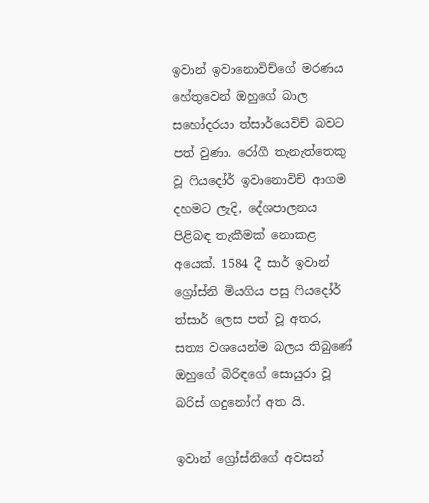ඉවාන් ඉවානොවිච්ගේ මරණය හේතුවෙන් ඔහුගේ බාල සහෝදරයා ත්සාර්යෙවිච් බවට පත් වුණා. රෝගී තැනැත්තෙකු වූ ෆියදෝර් ඉවානොවිච් ආගම දහමට ලැදි, දේශපාලනය පිළිබඳ තැකීමක් නොකළ අයෙක්. 1584 දී සාර් ඉවාන් ග්‍රෝස්නි මියගිය පසු ෆියදෝර් ත්සාර් ලෙස පත් වූ අතර, සත්‍ය වශයෙන්ම බලය තිබුණේ ඔහුගේ බිරිඳගේ සොයුරා වූ බරිස් ගදුනෝෆ් අත යි.

ඉවාන් ග්‍රෝස්නිගේ අවසන්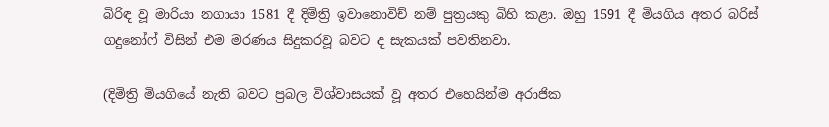බිරිඳ වූ මාරියා නගායා 1581 දී දිමිත්‍රි ඉවානොවිච් නම් පුත්‍රයකු බිහි කළා. ඔහු 1591 දී මියගිය අතර බරිස් ගදුනෝෆ් විසින් එම මරණය සිදුකරවූ බවට ද සැකයක් පවතිනවා.

(දිමිත්‍රි මියගියේ නැති බවට ප්‍රබල විශ්වාසයක් වූ අතර එහෙයින්ම අරාජික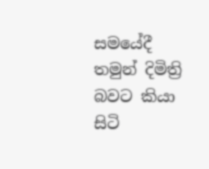සමයේදී තමුන් දිමිත්‍රි බවට කියා සිටි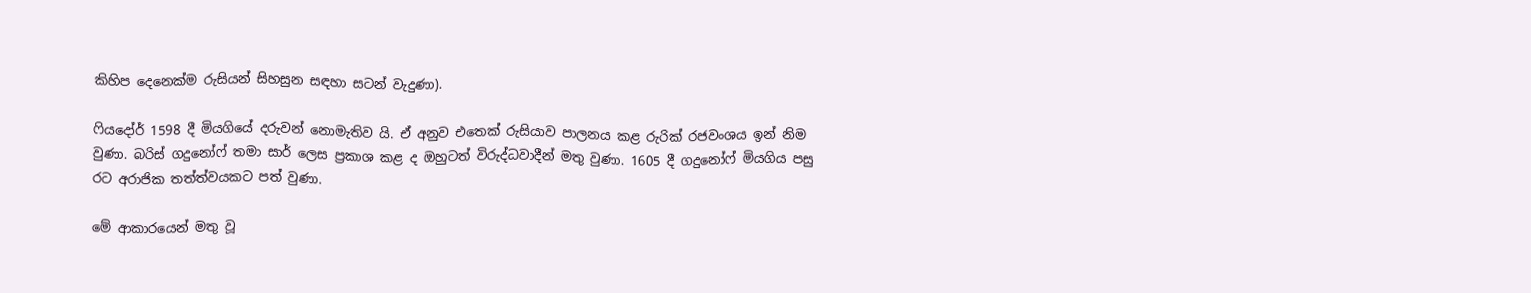කිහිප දෙනෙක්ම රුසියන් සිහසුන සඳහා සටන් වැදුණා).

ෆියදෝර් 1598 දී මියගියේ දරුවන් නොමැතිව යි. ඒ අනුව එතෙක් රුසියාව පාලනය කළ රුරික් රජවංශය ඉන් නිම වුණා. බරිස් ගදුනෝෆ් තමා සාර් ලෙස ප්‍රකාශ කළ ද ඔහුටත් විරුද්ධවාදීන් මතු වුණා. 1605 දී ගදුනෝෆ් මියගිය පසු රට අරාජික තත්ත්වයකට පත් වුණා.

මේ ආකාරයෙන් මතු වූ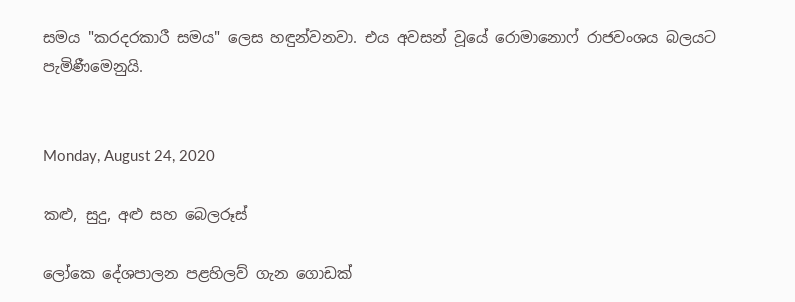සමය "කරදරකාරී සමය" ලෙස හඳුන්වනවා. එය අවසන් වූයේ රොමානොෆ් රාජවංශය බලයට පැමිණීමෙනුයි.


Monday, August 24, 2020

කළු, සුදු, අළු සහ බෙලරූස්

ලෝකෙ දේශපාලන පළහිලව් ගැන ගොඩක්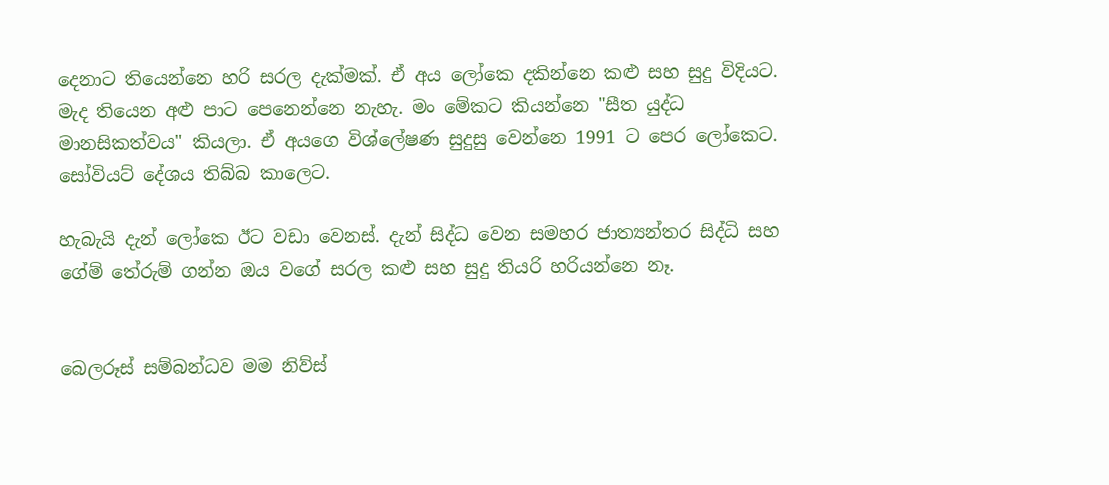දෙනාට තියෙන්නෙ හරි සරල දැක්මක්. ඒ අය ලෝකෙ දකින්නෙ කළු සහ සුදු විදියට. මැද තියෙන අළු පාට පෙනෙන්නෙ නැහැ. මං මේකට කියන්නෙ "සීත යුද්ධ මානසිකත්වය" කියලා. ඒ අයගෙ විශ්ලේෂණ සුදුසු වෙන්නෙ 1991 ට පෙර ලෝකෙට. සෝවියට් දේශය තිබ්බ කාලෙට.

හැබැයි දැන් ලෝකෙ ඊට වඩා වෙනස්. දැන් සිද්ධ වෙන සමහර ජාත්‍යන්තර සිද්ධි සහ ගේම් තේරුම් ගන්න ඔය වගේ සරල කළු සහ සුදු තියරි හරියන්නෙ නෑ.


බෙලරූස් සම්බන්ධව මම නිව්ස්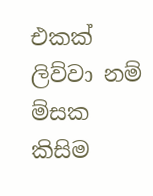එකක් ලිව්වා නම් ම්සක කිසිම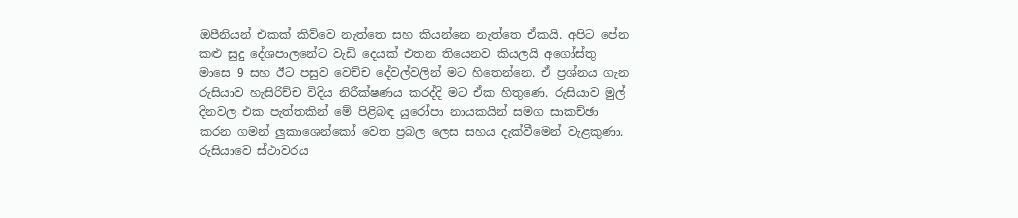ඔපීනියන් එකක් කිව්වෙ නැත්තෙ සහ කියන්නෙ නැත්තෙ ඒකයි. අපිට පේන කළු සුදු දේශපාලනේට වැඩි දෙයක් එතන තියෙනව කියලයි අගෝස්තු මාසෙ 9 සහ ඊට පසුව වෙච්ච දේවල්වලින් මට හිතෙන්නෙ. ඒ ප්‍රශ්නය ගැන රුසියාව හැසිරිච්ච විදිය නිරීක්ෂණය කරද්දි මට ඒක හිතුණෙ. රුසියාව මුල් දිනවල එක පැත්තකින් මේ පිළිබඳ යුරෝපා නායකයින් සමග සාකච්ඡා කරන ගමන් ලුකාශෙන්කෝ වෙත ප්‍රබල ලෙස සහය දැක්වීමෙන් වැළකුණා. රුසියාවෙ ස්ථාවරය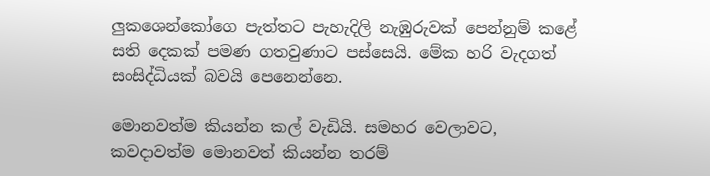ලුකශෙන්කෝගෙ පැත්තට පැහැදිලි නැඹුරුවක් පෙන්නුම් කළේ සති දෙකක් පමණ ගතවුණාට පස්සෙයි. මේක හරි වැදගත් සංසිද්ධියක් බවයි පෙනෙන්නෙ.

මොනවත්ම කියන්න කල් වැඩියි. සමහර වෙලාවට, කවදාවත්ම මොනවත් කියන්න තරම්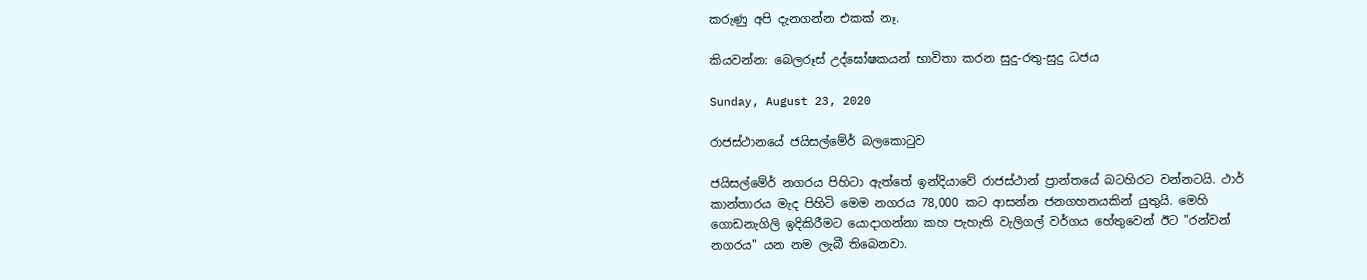කරුණු අපි දැනගන්න එකක් නෑ.

කියවන්න: බෙලරූස් උද්ඝෝෂකයන් භාවිතා කරන සුදු-රතු-සුදු ධජය

Sunday, August 23, 2020

රාජස්ථානයේ ජයිසල්මේර් බලකොටුව

ජයිසල්මේර් නගරය පිහිටා ඇත්තේ ඉන්දියාවේ රාජස්ථාන් ප්‍රාන්තයේ බටහිරට වන්නටයි. ථාර් කාන්තාරය මැද පිහිටි මෙම නගරය 78,000 කට ආසන්න ජනගහනයකින් යුතුයි. මෙහි ගොඩනැගිලි ඉදිකිරීමට යොදාගන්නා කහ පැහැති වැලිගල් වර්ගය හේතුවෙන් ඊට "රන්වන් නගරය" යන නම ලැබී තිබෙනවා.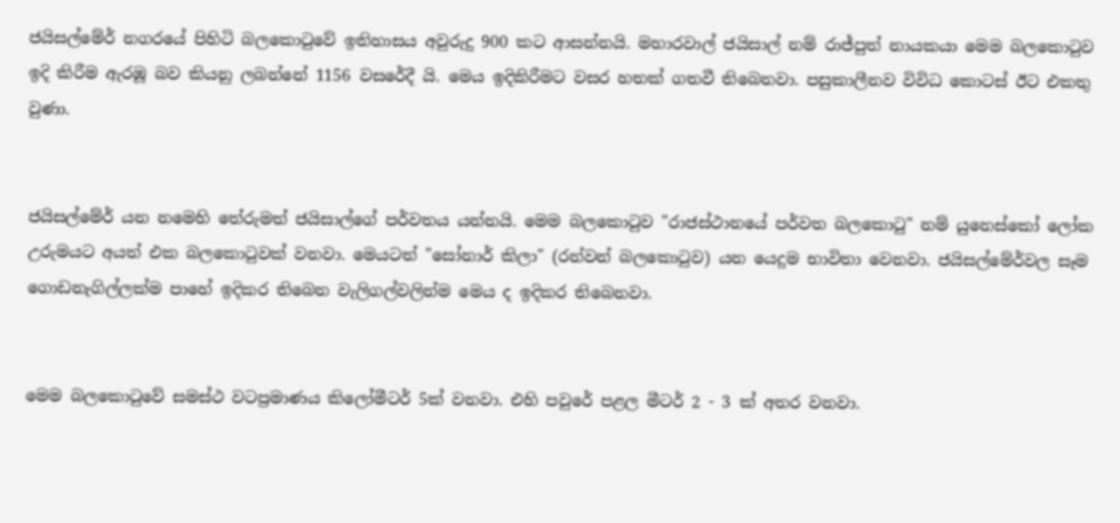ජයිසල්මේර් නගරයේ පිහිටි බලකොටුවේ ඉතිහාසය අවුරුදු 900 කට ආසන්නයි. මහාරවාල් ජයිසාල් නම් රාජ්පුත් නායකයා මෙම බලකොටුව ඉදි කිරීම ඇරඹූ බව කියනු ලබන්නේ 1156 වසරේදී යි. මෙය ඉදිකිරීමට වසර හතක් ගතවී තිබෙනවා. පසුකාලීනව විවිධ කොටස් ඊට එකතු වුණා.


ජයිසල්මේර් යන නමෙහි තේරුමත් ජයිසාල්ගේ පර්වතය යන්නයි. මෙම බලකොටුව "රාජස්ථානයේ පර්වත බලකොටු" නම් යුනෙස්කෝ ලෝක උරුමයට අයත් එක බලකොටුවක් වනවා. මෙයටත් "සෝනාර් කිලා" (රන්වන් බලකොටුව) යන යෙදුම භාවිතා වෙනවා. ජයිසල්මේර්වල සෑම ගොඩනැගිල්ලක්ම පාහේ ඉදිකර තිබෙන වැලිගල්වලින්ම මෙය ද ඉදිකර තිබෙනවා.


මෙම බලකොටුවේ සමස්ථ වටප්‍රමාණය කිලෝමීටර් 5ක් වනවා. එහි පවුරේ පළල මීටර් 2 - 3 ක් අතර වනවා.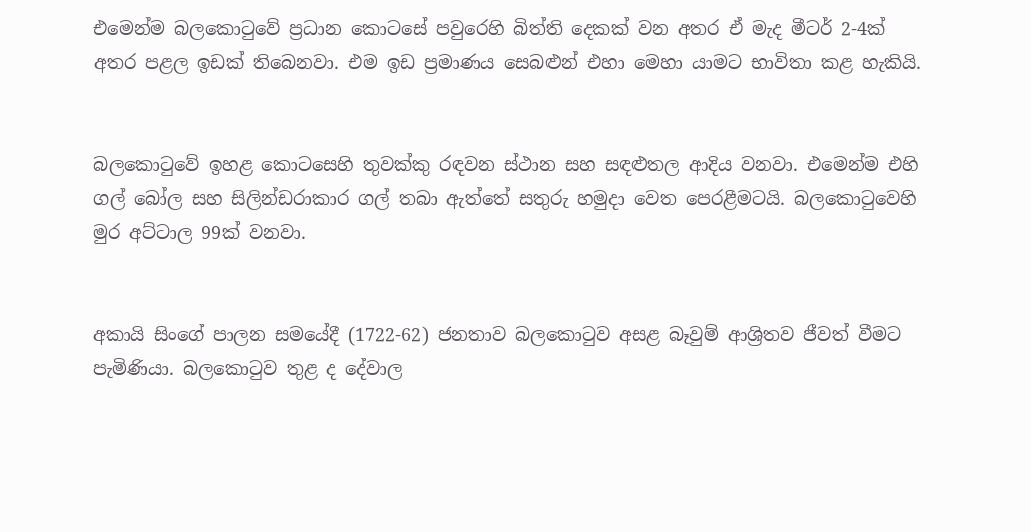එමෙන්ම බලකොටුවේ ප්‍රධාන කොටසේ පවුරෙහි බිත්ති දෙකක් වන අතර ඒ මැද මීටර් 2-4ක් අතර පළල ඉඩක් තිබෙනවා. එම ඉඩ ප්‍රමාණය සෙබළුන් එහා මෙහා යාමට භාවිතා කළ හැකියි.


බලකොටුවේ ඉහළ කොටසෙහි තුවක්කු රඳවන ස්ථාන සහ සඳළුතල ආදිය වනවා. එමෙන්ම එහි ගල් බෝල සහ සිලින්ඩරාකාර ගල් තබා ඇත්තේ සතුරු හමුදා වෙත පෙරළීමටයි. බලකොටුවෙහි මුර අට්ටාල 99ක් වනවා.


අකායි සිංගේ පාලන සමයේදී (1722-62) ජනතාව බලකොටුව අසළ බෑවුම් ආශ්‍රිතව ජීවත් වීමට පැමිණියා. බලකොටුව තුළ ද දේවාල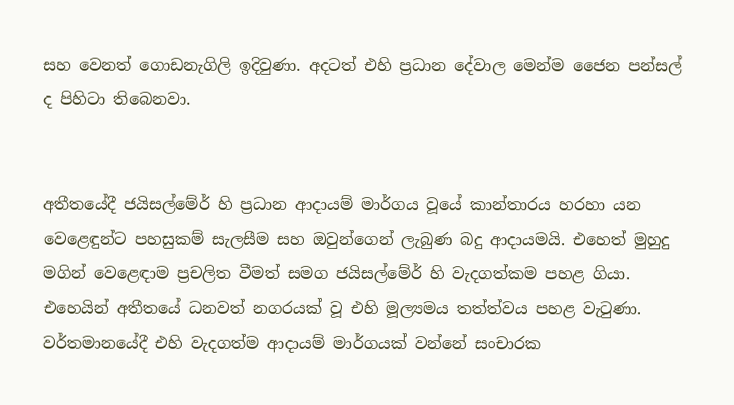සහ වෙනත් ගොඩනැගිලි ඉදිවුණා. අදටත් එහි ප්‍රධාන දේවාල මෙන්ම ජෛන පන්සල් ද පිහිටා තිබෙනවා.


අතීතයේදී ජයිසල්මේර් හි ප්‍රධාන ආදායම් මාර්ගය වූයේ කාන්තාරය හරහා යන වෙළෙඳුන්ට පහසුකම් සැලසීම සහ ඔවුන්ගෙන් ලැබුණ බදු ආදායමයි. එහෙත් මුහුදු මගින් වෙළෙඳාම ප්‍රචලිත වීමත් සමග ජයිසල්මේර් හි වැදගත්කම පහළ ගියා. එහෙයින් අතීතයේ ධනවත් නගරයක් වූ එහි මූල්‍යමය තත්ත්වය පහළ වැටුණා. වර්තමානයේදී එහි වැදගත්ම ආදායම් මාර්ගයක් වන්නේ සංචාරක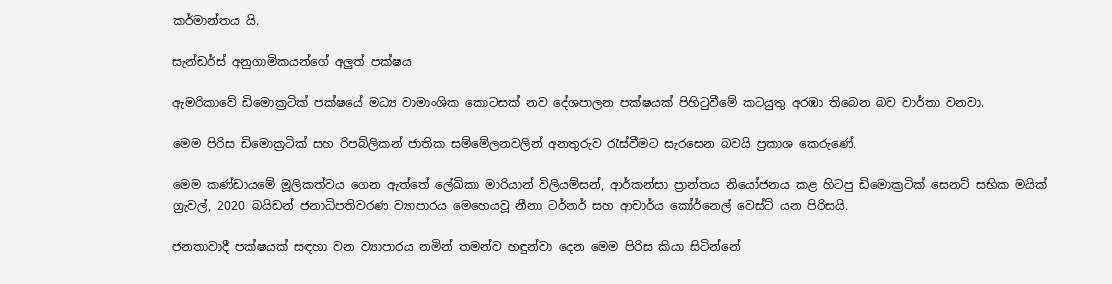කර්මාන්තය යි.

සැන්ඩර්ස් අනුගාමිකයන්ගේ අලුත් පක්ෂය

ඇමරිකාවේ ඩිමොක්‍රටික් පක්ෂයේ මධ්‍ය වාමාංශික කොටසක් නව දේශපාලන පක්ෂයක් පිහිටුවීමේ කටයුතු අරඹා තිබෙන බව වාර්තා වනවා.

මෙම පිරිස ඩිමොක්‍රටික් සහ රිපබ්ලිකන් ජාතික සම්මේලනවලින් අනතුරුව රැස්වීමට සැරසෙන බවයි ප්‍රකාශ කෙරුණේ.

මෙම කණ්ඩායමේ මූලිකත්වය ගෙන ඇත්තේ ලේඛිකා මාරියාන් විලියම්සන්, ආර්කන්සා ප්‍රාන්තය නියෝජනය කළ හිටපු ඩිමොක්‍රටික් සෙනට් සභික මයික් ග්‍රැවල්, 2020 බයිඩන් ජනාධිපතිවරණ ව්‍යාපාරය මෙහෙයවූ නීනා ටර්නර් සහ ආචාර්ය කෝර්නෙල් වෙස්ට් යන පිරිසයි.

ජනතාවාදී පක්ෂයක් සඳහා වන ව්‍යාපාරය නමින් තමන්ව හඳුන්වා දෙන මෙම පිරිස කියා සිටින්නේ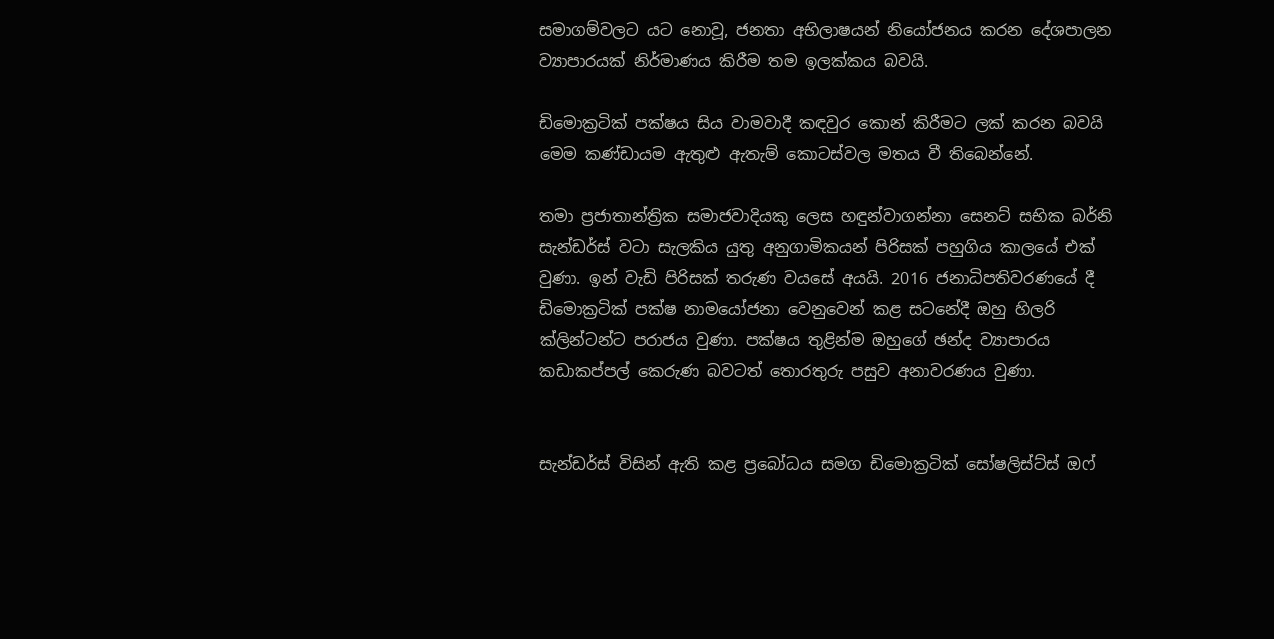සමාගම්වලට යට නොවූ, ජනතා අභිලාෂයන් නියෝජනය කරන දේශපාලන ව්‍යාපාරයක් නිර්මාණය කිරීම තම ඉලක්කය බවයි.

ඩිමොක්‍රටික් පක්ෂය සිය වාමවාදී කඳවුර කොන් කිරීමට ලක් කරන බවයි මෙම කණ්ඩායම ඇතුළු ඇතැම් කොටස්වල මතය වී තිබෙන්නේ.

තමා ප්‍රජාතාන්ත්‍රික සමාජවාදියකු ලෙස හඳුන්වාගන්නා සෙනට් සභික බර්නි සැන්ඩර්ස් වටා සැලකිය යුතු අනුගාමිකයන් පිරිසක් පහුගිය කාලයේ එක් වුණා. ඉන් වැඩි පිරිසක් තරුණ වයසේ අයයි. 2016 ජනාධිපතිවරණයේ දී ඩිමොක්‍රටික් පක්ෂ නාමයෝජනා වෙනුවෙන් කළ සටනේදී ඔහු හිලරි ක්ලින්ටන්ට පරාජය වුණා. පක්ෂය තුළින්ම ඔහුගේ ඡන්ද ව්‍යාපාරය කඩාකප්පල් කෙරුණ බවටත් තොරතුරු පසුව අනාවරණය වුණා.


සැන්ඩර්ස් විසින් ඇති කළ ප්‍රබෝධය සමග ඩිමොක්‍රටික් සෝෂලිස්ට්ස් ඔෆ්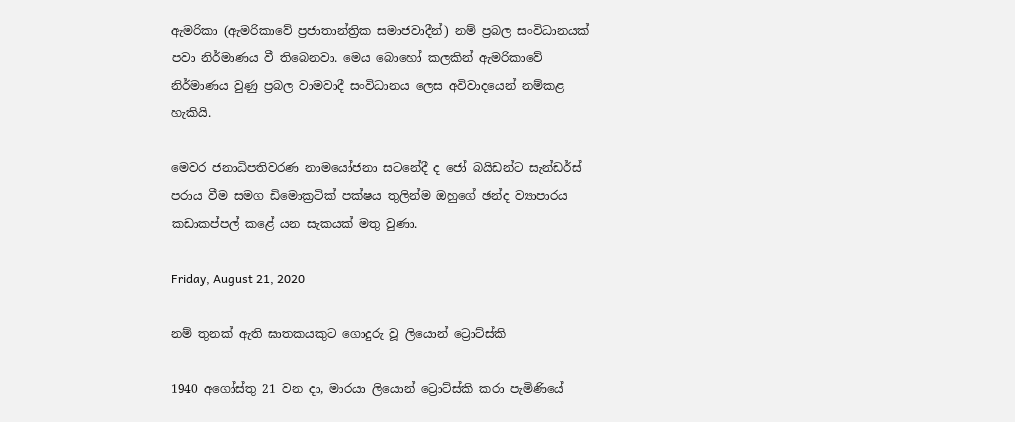ඇමරිකා (ඇමරිකාවේ ප්‍රජාතාන්ත්‍රික සමාජවාදීන්) නම් ප්‍රබල සංවිධානයක් පවා නිර්මාණය වී තිබෙනවා. මෙය බොහෝ කලකින් ඇමරිකාවේ නිර්මාණය වුණු ප්‍රබල වාමවාදී සංවිධානය ලෙස අවිවාදයෙන් නම්කළ හැකියි.

මෙවර ජනාධිපතිවරණ නාමයෝජනා සටනේදී ද ජෝ බයිඩන්ට සැන්ඩර්ස් පරාය වීම සමග ඩිමොක්‍රටික් පක්ෂය තුලින්ම ඔහුගේ ඡන්ද ව්‍යාපාරය කඩාකප්පල් කළේ යන සැකයක් මතු වුණා.

Friday, August 21, 2020

නම් තුනක් ඇති ඝාතකයකුට ගොදුරු වූ ලියොන් ට්‍රොට්ස්කි

1940 අගෝස්තු 21 වන දා, මාරයා ලියොන් ට්‍රොට්ස්කි කරා පැමිණියේ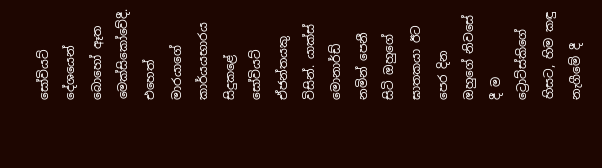සෝවියට් දේශයෙන් බොහෝ ඈත මෙක්සිකෝවේදී. එහෙත් මාරයාගේ කාර්යයභාරය සිදුකළේ සෝවියට් ඒජන්තයකු විසින්. යාක්ස් මොනාර්ඩ් නමින් පෙනී සිටි ඔහුගේ ඝාතකයා ඊට පෙර දින ඔහුගේ නිවසේ දී ම ට්‍රොට්ස්කිගේ හිසට, හිම කඳු නැගීමේ දී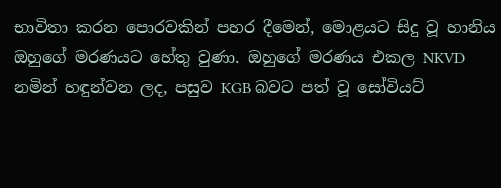භාවිතා කරන පොරවකින් පහර දීමෙන්, මොළයට සිදු වූ හානිය ඔහුගේ මරණයට හේතු වුණා. ඔහුගේ මරණය එකල NKVD නමින් හඳුන්වන ලද, පසුව KGB බවට පත් වූ සෝවියට්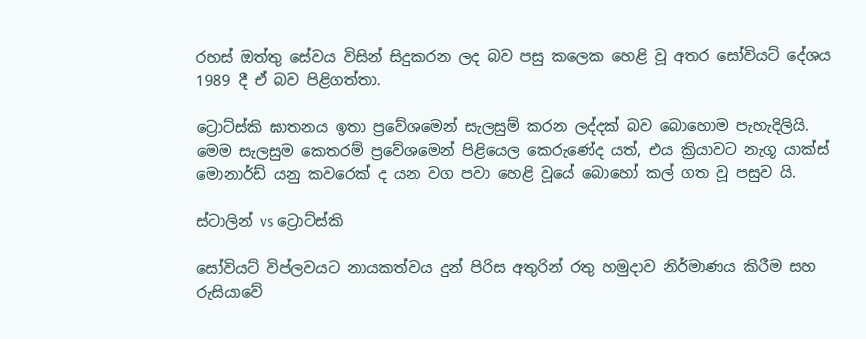රහස් ඔත්තු සේවය විසින් සිදුකරන ලද බව පසු කලෙක හෙළි වූ අතර සෝවියට් දේශය 1989 දී ඒ බව පිළිගත්තා.

ට්‍රොට්ස්කි ඝාතනය ඉතා ප්‍රවේශමෙන් සැලසුම් කරන ලද්දක් බව බොහොම පැහැදිලියි. මෙම සැලසුම කෙතරම් ප්‍රවේශමෙන් පිළියෙල කෙරුණේද යත්, එය ක්‍රියාවට නැගූ යාක්ස් මොනාර්ඩ් යනු කවරෙක් ද යන වග පවා හෙළි වූයේ බොහෝ කල් ගත වූ පසුව යි.

ස්ටාලින් vs ට්‍රොට්ස්කි

සෝවියට් විප්ලවයට නායකත්වය දුන් පිරිස අතුරින් රතු හමුදාව නිර්මාණය කිරීම සහ රුසියාවේ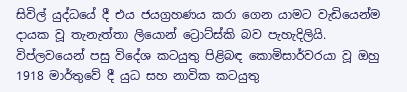සිවිල් යුද්ධයේ දී එය ජයග්‍රහණය කරා ගෙන යාමට වැඩියෙන්ම දායක වූ තැනැත්තා ලියොන් ට්‍රොට්ස්කි බව පැහැදිලියි. විප්ලවයෙන් පසු විදේශ කටයුතු පිළිබඳ කොමිසාර්වරයා වූ ඔහු 1918 මාර්තුවේ දී යුධ සහ නාවික කටයුතු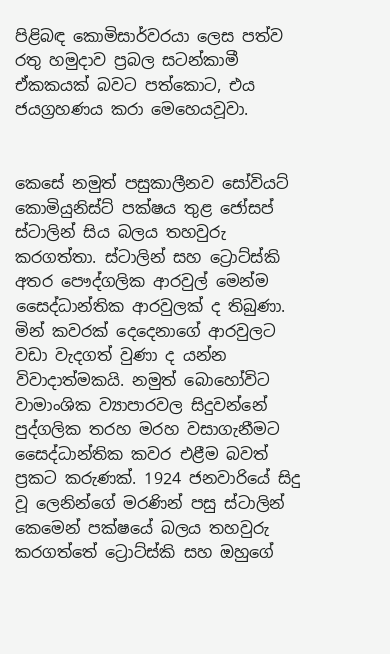පිළිබඳ කොමිසාර්වරයා ලෙස පත්ව රතු හමුදාව ප්‍රබල සටන්කාමී ඒකකයක් බවට පත්කොට, එය ජයග්‍රහණය කරා මෙහෙයවූවා.


කෙසේ නමුත් පසුකාලීනව සෝවියට් කොමියුනිස්ට් පක්ෂය තුළ ජෝසප් ස්ටාලින් සිය බලය තහවුරු කරගත්තා. ස්ටාලින් සහ ට්‍රොට්ස්කි අතර පෞද්ගලික ආරවුල් මෙන්ම සෛද්ධාන්තික ආරවුලක් ද තිබුණා. මින් කවරක් දෙදෙනාගේ ආරවුලට වඩා වැදගත් වුණා ද යන්න විවාදාත්මකයි. නමුත් බොහෝවිට වාමාංශික ව්‍යාපාරවල සිදුවන්නේ පුද්ගලික තරහ මරහ වසාගැනීමට සෛද්ධාන්තික කවර එළීම බවත් ප්‍රකට කරුණක්. 1924 ජනවාරියේ සිදු වූ ලෙනින්ගේ මරණින් පසු ස්ටාලින් කෙමෙන් පක්ෂයේ බලය තහවුරු කරගත්තේ ට්‍රොට්ස්කි සහ ඔහුගේ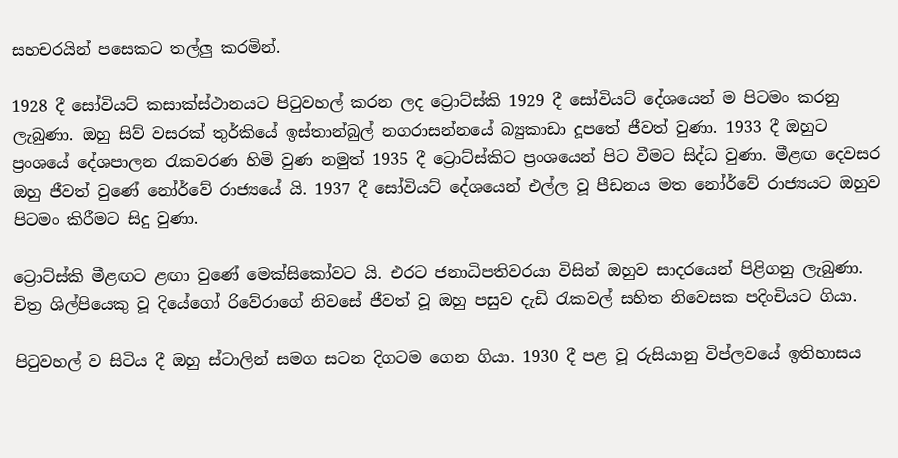සහචරයින් පසෙකට තල්ලු කරමින්.

1928 දී සෝවියට් කසාක්ස්ථානයට පිටුවහල් කරන ලද ට්‍රොට්ස්කි 1929 දී සෝවියට් දේශයෙන් ම පිටමං කරනු ලැබුණා. ඔහු සිව් වසරක් තුර්කියේ ඉස්තාන්බුල් නගරාසන්නයේ බ්‍යුකාඩා දූපතේ ජීවත් වුණා. 1933 දී ඔහුට ප්‍රංශයේ දේශපාලන රැකවරණ හිමි වුණ නමුත් 1935 දී ට්‍රොට්ස්කිට ප්‍රංශයෙන් පිට වීමට සිද්ධ වුණා. මීළඟ දෙවසර ඔහු ජීවත් වුණේ නෝර්වේ රාජ්‍යයේ යි. 1937 දී සෝවියට් දේශයෙන් එල්ල වූ පීඩනය මත නෝර්වේ රාජ්‍යයට ඔහුව පිටමං කිරීමට සිදු වුණා.

ට්‍රොට්ස්කි මීළඟට ළඟා වුණේ මෙක්සිකෝවට යි. එරට ජනාධිපතිවරයා විසින් ඔහුව සාදරයෙන් පිළිගනු ලැබුණා. චිත්‍ර ශිල්පිය‍ෙකු වූ දියේගෝ රිවේරාගේ නිවසේ ජීවත් වූ ඔහු පසුව දැඩි රැකවල් සහිත නිවෙසක පදිංචියට ගියා.

පිටුවහල් ව සිටිය දී ඔහු ස්ටාලින් සමග සටන දිගටම ගෙන ගියා. 1930 දී පළ වූ රුසියානු විප්ලවයේ ඉතිහාසය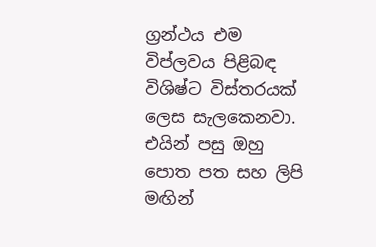ග්‍රන්ථය එම විප්ලවය පිළිබඳ විශිෂ්ට විස්තරයක් ලෙස සැලකෙනවා. එයින් පසු ඔහු පොත පත සහ ලිපි මඟින්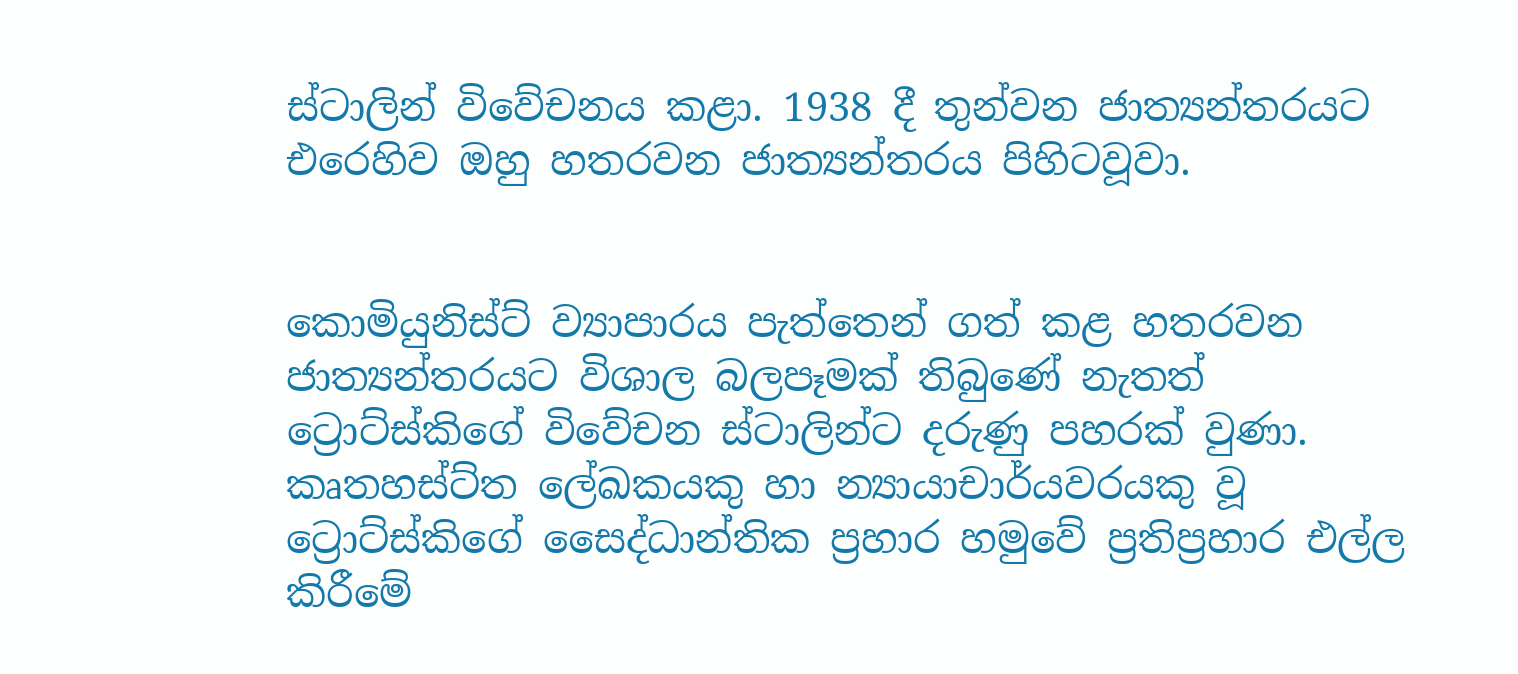ස්ටාලින් විවේචනය කළා. 1938 දී තුන්වන ජාත්‍යන්තරයට එරෙහිව ඔහු හතරවන ජාත්‍යන්තරය පිහිටවූවා.


කොමියුනිස්ට් ව්‍යාපාරය පැත්තෙන් ගත් කළ හතරවන ජාත්‍යන්තරයට විශාල බලපෑමක් තිබුණේ නැතත් ට්‍රොට්ස්කිගේ විවේචන ස්ටාලින්ට දරුණු පහරක් වුණා. කෘතහස්ට්ත ලේඛකයකු හා න්‍යායාචාර්යවරයකු වූ ට්‍රොට්ස්කිගේ සෛද්ධාන්තික ප්‍රහාර හමුවේ ප්‍රතිප්‍රහාර එල්ල කිරීමේ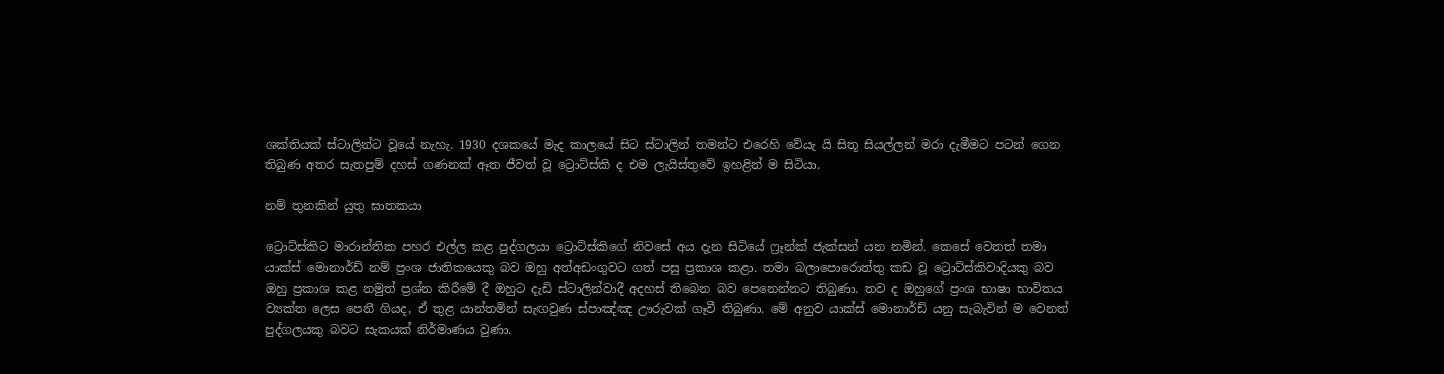ශක්තියක් ස්ටාලින්ට වූයේ නැහැ. 1930 දශකයේ මැද කාලයේ සිට ස්ටාලින් තමන්ට එරෙහි වේයැ යි සිතූ සියල්ලන් මරා දැමීමට පටන් ගෙන තිබුණ අතර සැතපුම් දහස් ගණනක් ඈත ජීවත් වූ ට්‍රොට්ස්කි ද එම ලැයිස්තුවේ ඉහළින් ම සිටියා.

නම් තුනකින් යුතු ඝාතකයා

ට්‍රොට්ස්කිට මාරාන්තික පහර එල්ල කළ පුද්ගලයා ට්‍රොට්ස්කිගේ නිවසේ අය දැන සිටියේ ෆ්‍රෑන්ක් ජැක්සන් යන නමින්. කෙසේ වෙතත් තමා යාක්ස් මොනාර්ඩ් නම් ප්‍රංශ ජාතිකය‍ෙකු බව ඔහු අත්අඩංගුවට ගත් පසු ප්‍රකාශ කළා. තමා බලාපොරොත්තු කඩ වූ ට්‍රොට්ස්කිවාදියකු බව ඔහු ප්‍රකාශ කළ නමුත් ප්‍රශ්න කිරීමේ දී ඔහුට දැඩි ස්ටාලින්වාදී අදහස් තිබෙන බව පෙනෙන්නට තිබුණා. තව ද ඔහුගේ ප්‍රංශ භාෂා භාවිතය ව්‍යක්ත ලෙස පෙනී ගියද, ඒ තුළ යාන්තමින් සැඟවුණ ස්පාඤ්ඤ ඌරුවක් ගෑවී තිබුණා. මේ අනුව යාක්ස් මොනාර්ඩ් යනු සැබැවින් ම වෙනත් පුද්ගලයකු බවට සැකයක් නිර්මාණය වුණා.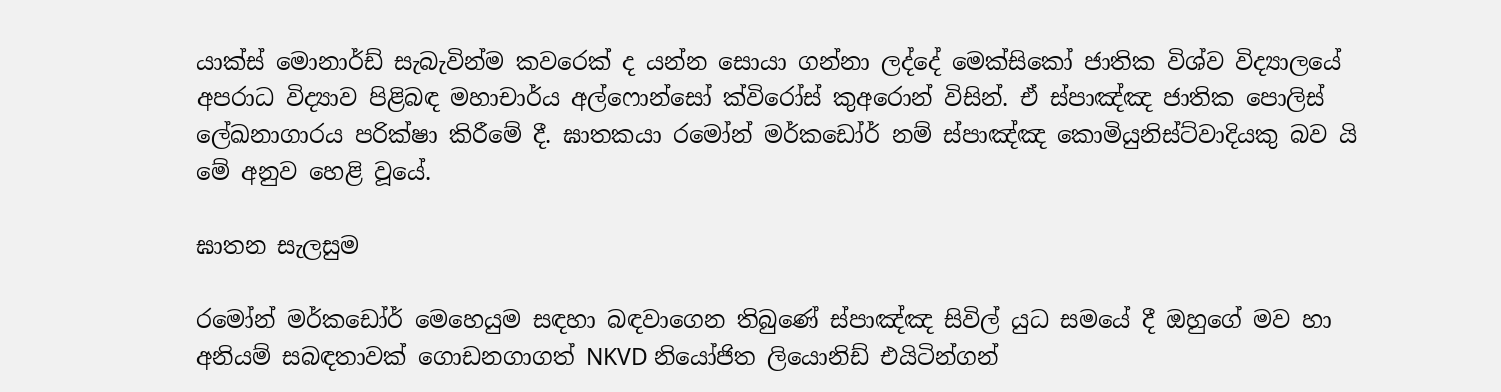යාක්ස් මොනාර්ඩ් සැබැවින්ම කවරෙක් ද යන්න සොයා ගන්නා ලද්දේ මෙක්සිකෝ ජාතික විශ්ව විද්‍යාලයේ අපරාධ විද්‍යාව පිළිබඳ මහාචාර්ය අල්ෆොන්සෝ ක්විරෝස් කුඅරොන් විසින්. ඒ ස්පාඤ්ඤ ජාතික පොලිස් ලේඛනාගාරය පරික්ෂා කිරීමේ දී. ඝාතකයා රමෝන් මර්කඩෝර් නම් ස්පාඤ්ඤ කොමියුනිස්ට්වාදියකු බව යි මේ අනුව හෙළි වූයේ.

ඝාතන සැලසුම

රමෝන් මර්කඩෝර් මෙහෙයුම සඳහා බඳවාගෙන තිබුණේ ස්පාඤ්ඤ සිවිල් යුධ සමයේ දී ඔහුගේ මව හා අනියම් සබඳතාවක් ගොඩනගාගත් NKVD නියෝජිත ලියොනිඩ් එයිටින්ගන්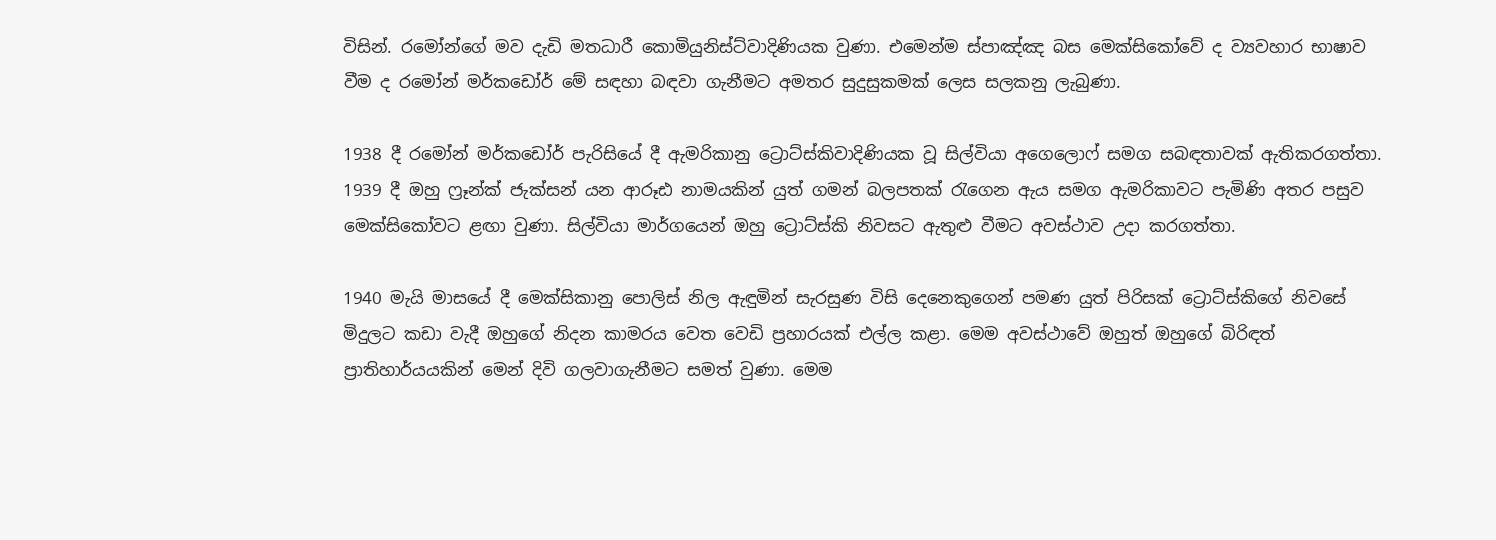විසින්. රමෝන්ගේ මව දැඩි මතධාරී කොමියුනිස්ට්වාදිණියක වුණා. එමෙන්ම ස්පාඤ්ඤ බස මෙක්සිකෝවේ ද ව්‍යවහාර භාෂාව වීම ද රමෝන් මර්කඩෝර් මේ සඳහා බඳවා ගැනීමට අමතර සුදුසුකමක් ලෙස සලකනු ලැබුණා.

1938 දී රමෝන් මර්කඩෝර් පැරිසියේ දී ඇමරිකානු ට්‍රොට්ස්කිවාදිණියක වූ සිල්වියා අගෙලොෆ් සමග සබඳතාවක් ඇතිකරගත්තා. 1939 දී ඔහු ෆ්‍රෑන්ක් ජැක්සන් යන ආරූඪ නාමයකින් යුත් ගමන් බලපතක් රැගෙන ඇය සමග ඇමරිකාවට පැමිණි අතර පසුව මෙක්සිකෝවට ළඟා වුණා. සිල්වියා මාර්ගයෙන් ඔහු ට්‍රොට්ස්කි නිවසට ඇතුළු වීමට අවස්ථාව උදා කරගත්තා.

1940 මැයි මාසයේ දී මෙක්සිකානු පොලිස් නිල ඇඳුමින් සැරසුණ විසි දෙනෙකුගෙන් පමණ යුත් පිරිසක් ට්‍රොට්ස්කිගේ නිවසේ මිදුලට කඩා වැදී ඔහුගේ නිදන කාමරය වෙත වෙඩි ප්‍රහාරයක් එල්ල කළා. මෙම අවස්ථාවේ ඔහුත් ඔහුගේ බිරිඳත් ප්‍රාතිහාර්යයකින් මෙන් දිවි ගලවාගැනීමට සමත් වුණා. මෙම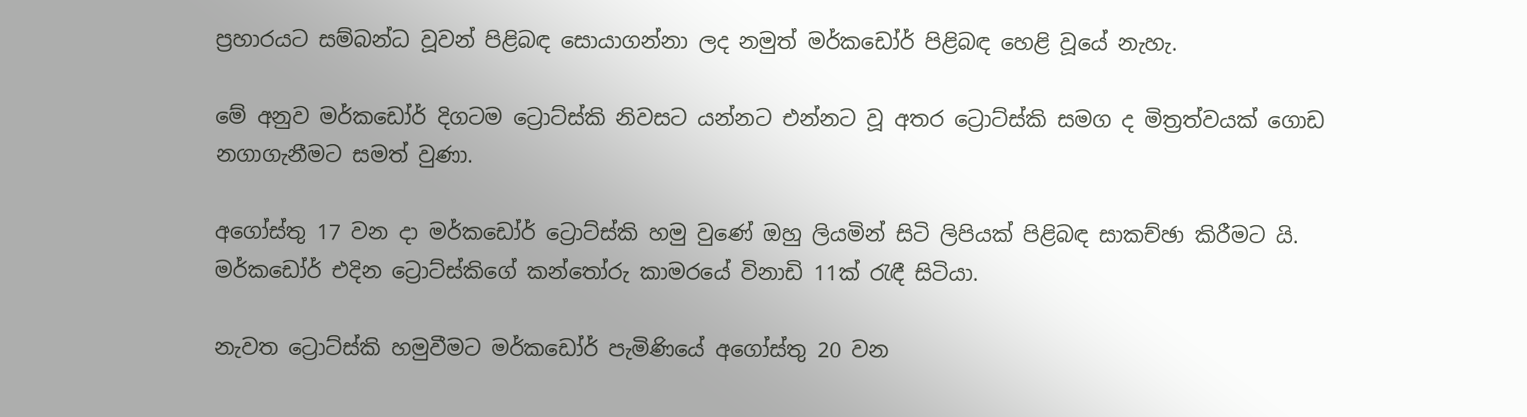ප්‍රහාරයට සම්බන්ධ වූවන් පිළිබඳ සොයාගන්නා ලද නමුත් මර්කඩෝර් පිළිබඳ හෙළි වූයේ නැහැ.

මේ අනුව මර්කඩෝර් දිගටම ට්‍රොට්ස්කි නිවසට යන්නට එන්නට වූ අතර ට්‍රොට්ස්කි සමග ද මිත්‍රත්වයක් ගොඩ නගාගැනීමට සමත් වුණා.

අගෝස්තු 17 වන දා මර්කඩෝර් ට්‍රොට්ස්කි හමු වුණේ ඔහු ලියමින් සිටි ලිපියක් පිළිබඳ සාකච්ඡා කිරීමට යි. මර්කඩෝර් එදින ට්‍රොට්ස්කිගේ කන්තෝරු කාමරයේ විනාඩි 11ක් රැඳී සිටියා.

නැවත ට්‍රොට්ස්කි හමුවීමට මර්කඩෝර් පැමිණියේ අගෝස්තු 20 වන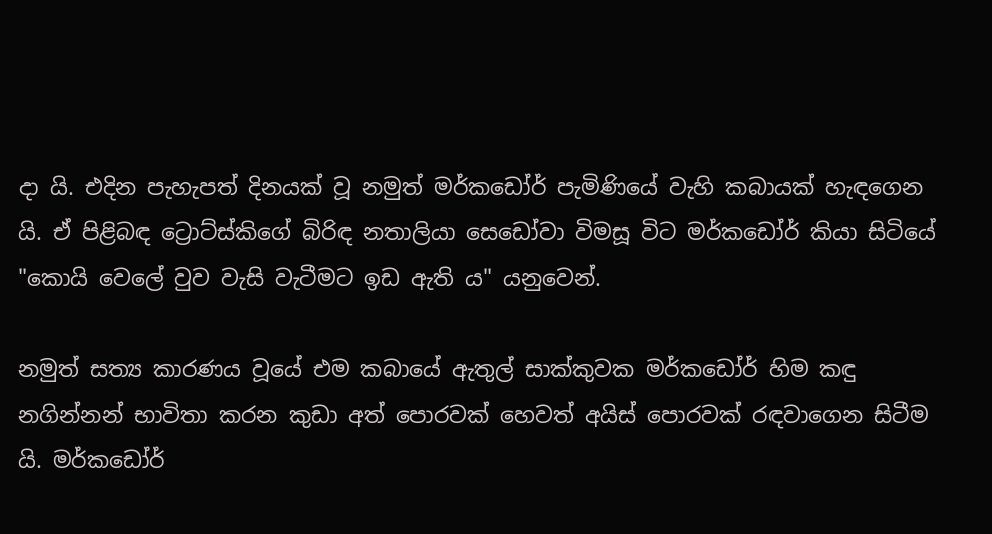දා යි. එදින පැහැපත් දිනයක් වූ නමුත් මර්කඩෝර් පැමිණියේ වැහි කබායක් හැඳගෙන යි. ඒ පිළිබඳ ට්‍රොට්ස්කිගේ බිරිඳ නතාලියා සෙඩෝවා විමසූ විට මර්කඩෝර් කියා සිටියේ "කොයි වෙලේ වුව වැසි වැටීමට ඉඩ ඇති ය" යනුවෙන්.

නමුත් සත්‍ය කාරණය වූයේ එම කබායේ ඇතුල් සාක්කුවක මර්කඩෝර් හිම කඳු නගින්නන් භාවිතා කරන කුඩා අත් පොරවක් හෙවත් අයිස් පොරවක් රඳවාගෙන සිටීම යි. මර්කඩෝර්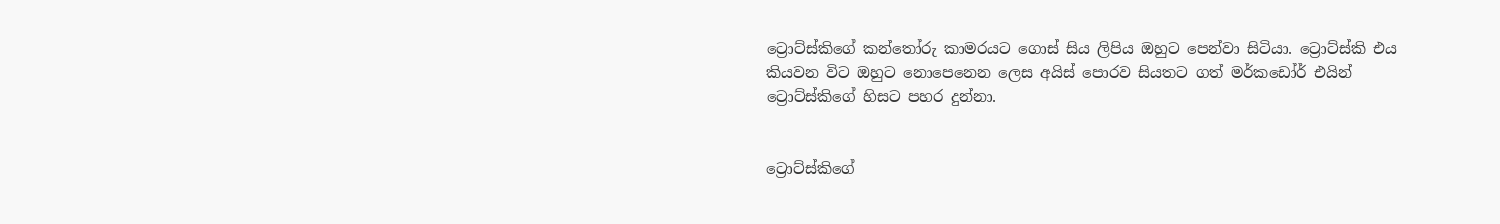ට්‍රොට්ස්කිගේ කන්තෝරු කාමරයට ගොස් සිය ලිපිය ඔහුට පෙන්වා සිටියා. ට්‍රොට්ස්කි එය කියවන විට ඔහුට නොපෙනෙන ලෙස අයිස් පොරව සියතට ගත් මර්කඩෝර් එයින් ට්‍රොට්ස්කිගේ හිසට පහර දුන්නා.


ට්‍රොට්ස්කිගේ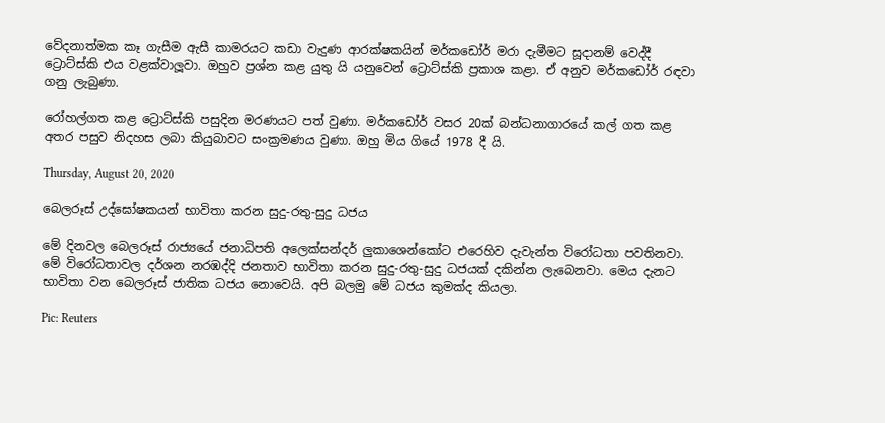වේදනාත්මක කෑ ගැසීම ඇසී කාමරයට කඩා වැදුණ ආරක්ෂකයින් මර්කඩෝර් මරා දැමීමට සූදානම් වෙද්දී ට්‍රොට්ස්කි එය වළක්වාලූවා. ඔහුව ප්‍රශ්න කළ යුතු යි යනුවෙන් ට්‍රොට්ස්කි ප්‍රකාශ කළා. ඒ අනුව මර්කඩෝර් රඳවා ගනු ලැබුණා.

රෝහල්ගත කළ ට්‍රොට්ස්කි පසුදින මරණයට පත් වුණා. මර්කඩෝර් වසර 20ක් බන්ධනාගාරයේ කල් ගත කළ අතර පසුව නිදහස ලබා කියුබාවට සංක්‍රමණය වුණා. ඔහු මිය ගියේ 1978 දී යි.

Thursday, August 20, 2020

බෙලරූස් උද්ඝෝෂකයන් භාවිතා කරන සුදු-රතු-සුදු ධජය

මේ දිනවල බෙලරූස් රාජ්‍යයේ ජනාධිපති අලෙක්සන්දර් ලුකාශෙන්කෝට එරෙහිව දැවැන්ත විරෝධතා පවතිනවා. මේ විරෝධතාවල දර්ශන නරඹද්දි ජනතාව භාවිතා කරන සුදු-රතු-සුදු ධජයක් දකින්න ලැබෙනවා. මෙය දැනට භාවිතා වන බෙලරූස් ජාතික ධජය නොවෙයි. අපි බලමු මේ ධජය කුමක්ද කියලා.

Pic: Reuters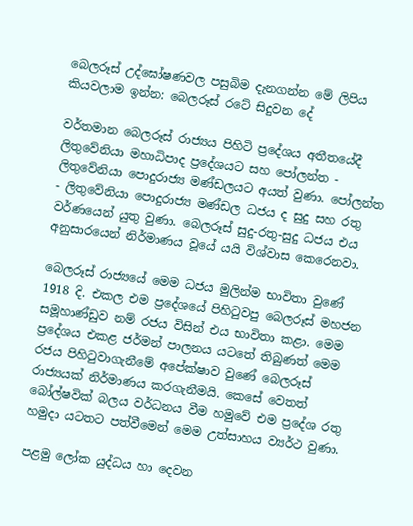බෙලරූස් උද්ඝෝෂණවල පසුබිම දැනගන්න මේ ලිපිය කියවලාම ඉන්න: බෙලරූස් රටේ සිදුවන දේ

වර්තමාන බෙලරූස් රාජ්‍යය පිහිටි ප්‍රදේශය අතීතයේදී ලිතුවේනියා මහාධිපාද ප්‍රදේශයට සහ පෝලන්ත - ලිතුවේනියා පොදුරාජ්‍ය මණ්ඩලයට අයත් වුණා. පෝලන්ත - ලිතුවේනියා පොදුරාජ්‍ය මණ්ඩල ධජය ද සුදු සහ රතු වර්ණයෙන් යුතු වුණා. බෙලරූස් සුදු-රතු-සුදු ධජය එය අනුසාරයෙන් නිර්මාණය වූයේ යයි විශ්වාස කෙරෙනවා.

බෙලරූස් රාජ්‍යයේ මෙම ධජය මුලින්ම භාවිතා වුණේ 1918 දි. එකල එම ප්‍රදේශයේ පිහිටුවපු බෙලරූස් මහජන සමූහාණ්ඩුව නම් රජය විසින් එය භාවිතා කළා. මෙම ප්‍රදේශය එකළ ජර්මන් පාලනය යටතේ තිබුණත් මෙම රජය පිහිටුවාගැනීමේ අපේක්ෂාව වුණේ බෙලරූස් රාජ්‍යයක් නිර්මාණය කරගැනීමයි. කෙසේ වෙතත් බෝල්ෂවික් බලය වර්ධනය වීම හමුවේ එම ප්‍රදේශ රතු හමුදා යටතට පත්වීමෙන් මෙම උත්සාහය ව්‍යර්ථ වුණා.

පළමු ලෝක යුද්ධය හා දෙවන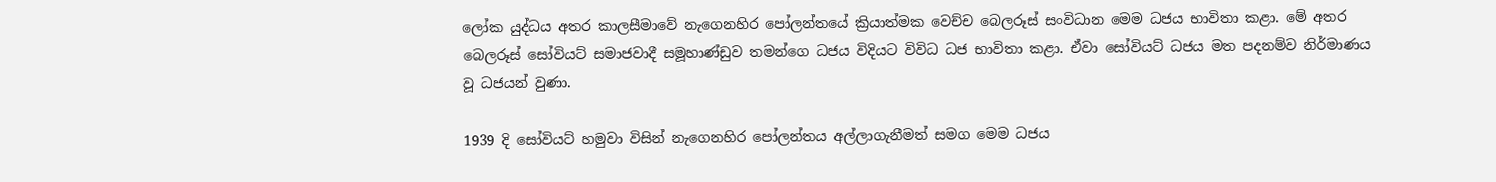ලෝක යුද්ධය අතර කාලසීමාවේ නැගෙනහිර පෝලන්තයේ ක්‍රියාත්මක වෙච්ච බෙලරූස් සංවිධාන මෙම ධජය භාවිතා කළා. මේ අතර බෙලරූස් සෝවියට් සමාජවාදී සමූහාණ්ඩුව තමන්ගෙ ධජය විදියට විවිධ ධජ භාවිතා කළා. ඒවා සෝවියට් ධජය මත පදනම්ව නිර්මාණය වූ ධජයන් වුණා.

1939 දි සෝවියට් හමුවා විසින් නැගෙනහිර පෝලන්තය අල්ලාගැනීමත් සමග මෙම ධජය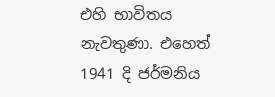එහි භාවිතය නැවතුණා. එහෙත් 1941 දි ජර්මනිය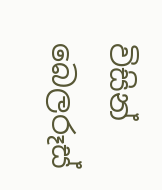විසින් බෙලරූස්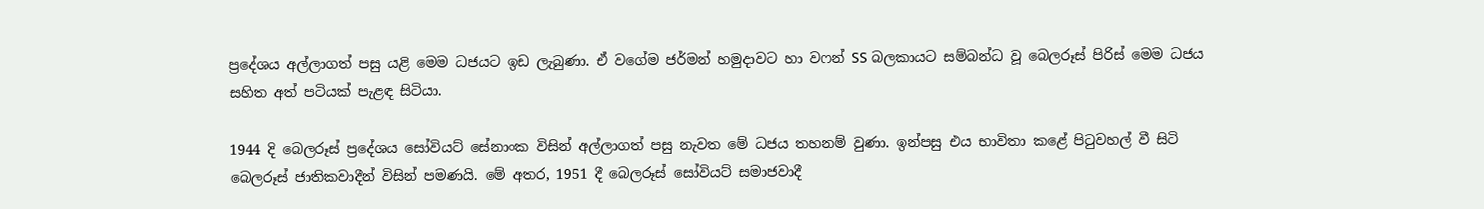ප්‍රදේශය අල්ලාගත් පසු යළි මෙම ධජයට ඉඩ ලැබුණා. ඒ වගේම ජර්මන් හමුදාවට හා වෆන් SS බලකායට සම්බන්ධ වූ බෙලරූස් පිරිස් මෙම ධජය සහිත අත් පටියක් පැළඳ සිටියා.

1944 දි බෙලරූස් ප්‍රදේශය සෝවියට් සේනාංක විසින් අල්ලාගත් පසු නැවත මේ ධජය තහනම් වුණා. ඉන්පසු එය භාවිතා කළේ පිටුවහල් වී සිටි බෙලරූස් ජාතිකවාදීන් විසින් පමණයි. මේ අතර, 1951 දී බෙලරූස් සෝවියට් සමාජවාදී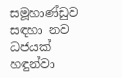සමූහාණ්ඩුව සඳහා නව ධජයක් හඳුන්වා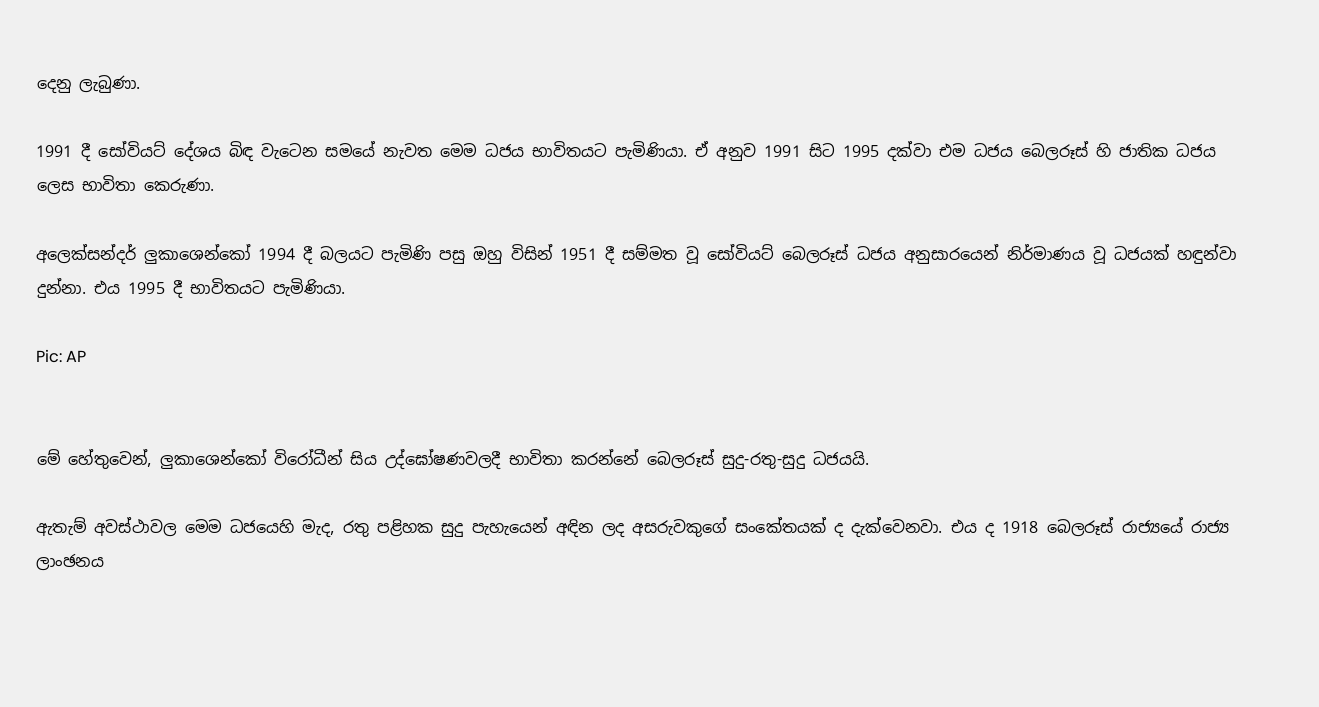දෙනු ලැබුණා.

1991 දී සෝවියට් දේශය බිඳ වැටෙන සමයේ නැවත මෙම ධජය භාවිතයට පැමිණියා. ඒ අනුව 1991 සිට 1995 දක්වා එම ධජය බෙලරූස් හි ජාතික ධජය ලෙස භාවිතා කෙරුණා.

අලෙක්සන්දර් ලුකාශෙන්කෝ 1994 දී බලයට පැමිණි පසු ඔහු විසින් 1951 දී සම්මත වූ සෝවියට් බෙලරූස් ධජය අනුසාරයෙන් නිර්මාණය වූ ධජයක් හඳුන්වා දුන්නා. එය 1995 දී භාවිතයට පැමිණියා.

Pic: AP


මේ හේතුවෙන්, ලුකාශෙන්කෝ විරෝධීන් සිය උද්ඝෝෂණවලදී භාවිතා කරන්නේ බෙලරූස් සුදු-රතු-සුදු ධජයයි.

ඇතැම් අවස්ථාවල මෙම ධජයෙහි මැද, රතු පළිහක සුදු පැහැයෙන් අඳින ලද අසරුවකුගේ සංකේතයක් ද දැක්වෙනවා. එය ද 1918 බෙලරූස් රාජ්‍යයේ රාජ්‍ය ලාංඡනය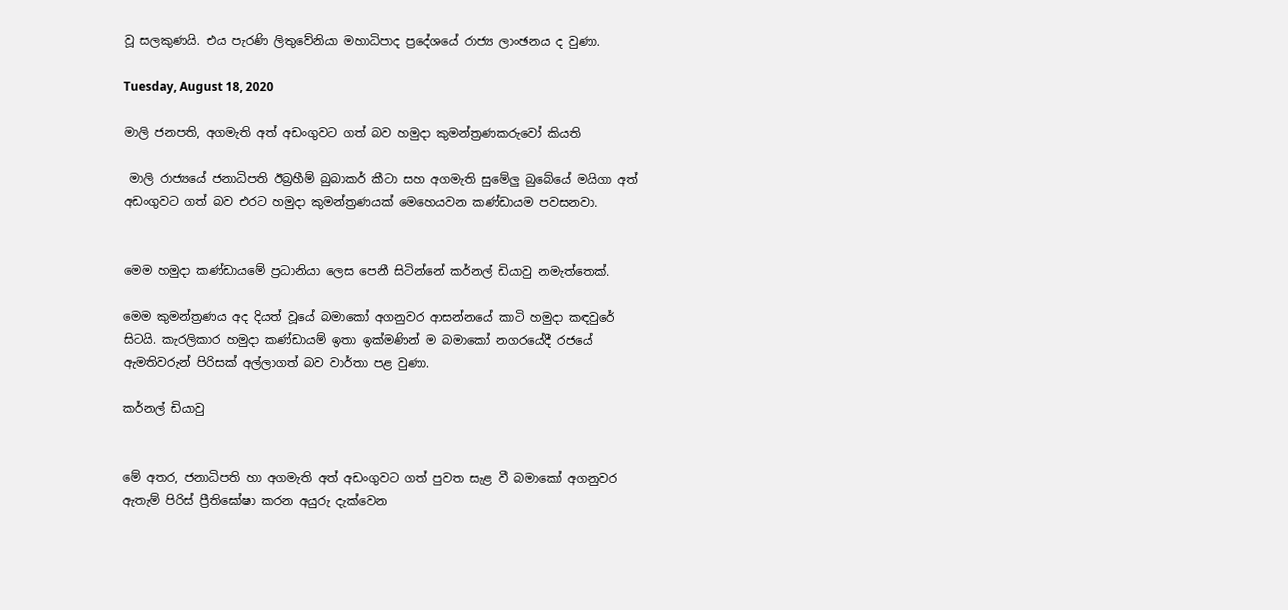වූ සලකුණයි. එය පැරණි ලිතුවේනියා මහාධිපාද ප්‍රදේශයේ රාජ්‍ය ලාංඡනය ද වුණා.

Tuesday, August 18, 2020

මාලි ජනපති, අගමැති අත් අඩංගුවට ගත් බව හමුදා කුමන්ත්‍රණකරුවෝ කියති

 මාලි රාජ්‍යයේ ජනාධිපති ඊබ්‍රහීම් බුබාකර් කීටා සහ අගමැති සුමේලු බුබේයේ මයිගා අත් අඩංගුවට ගත් බව එරට හමුදා කුමන්ත්‍රණයක් මෙහෙයවන කණ්ඩායම පවසනවා.


මෙම හමුදා කණ්ඩායමේ ප්‍රධානියා ලෙස පෙනී සිටින්නේ කර්නල් ඩියාවු නමැත්තෙක්.

මෙම කුමන්ත්‍රණය අද දියත් වූයේ බමාකෝ අගනුවර ආසන්නයේ කාටි හමුදා කඳවුරේ සිටයි. කැරලිකාර හමුදා කණ්ඩායම් ඉතා ඉක්මණින් ම බමාකෝ නගරයේදී රජයේ ඇමතිවරුන් පිරිසක් අල්ලාගත් බව වාර්තා පළ වුණා.

කර්නල් ඩියාවු


මේ අතර, ජනාධිපති හා අගමැති අත් අඩංගුවට ගත් පුවත සැළ වී බමාකෝ අගනුවර ඇතැම් පිරිස් ප්‍රීතිඝෝෂා කරන අයුරු දැක්වෙන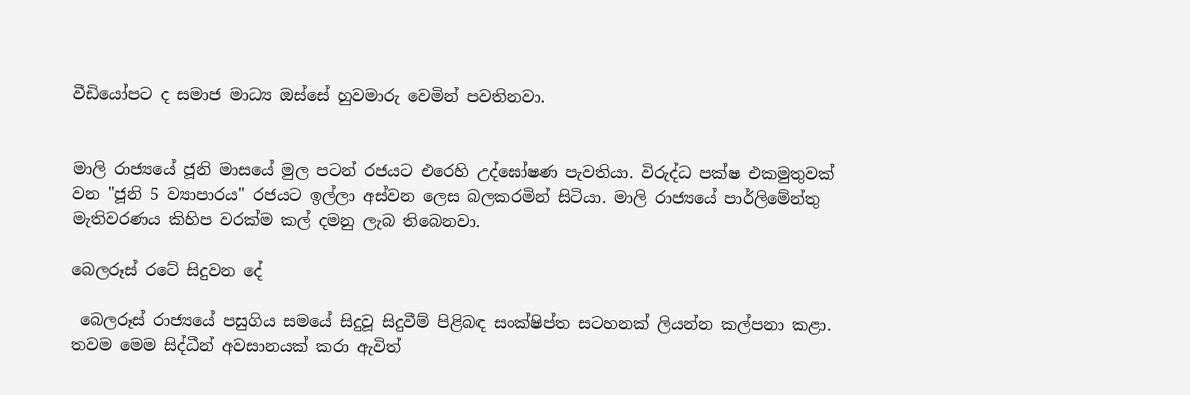වීඩියෝපට ද සමාජ මාධ්‍ය ඔස්සේ හුවමාරු වෙමින් පවතිනවා.


මාලි රාජ්‍යයේ ජූනි මාසයේ මුල පටන් රජයට එරෙහි උද්ඝෝෂණ පැවතියා. විරුද්ධ පක්ෂ එකමුතුවක් වන "ජූනි 5 ව්‍යාපාරය" රජයට ඉල්ලා අස්වන ලෙස බලකරමින් සිටියා. මාලි රාජ්‍යයේ පාර්ලිමේන්තු මැතිවරණය කිහිප වරක්ම කල් දමනු ලැබ තිබෙනවා.

බෙලරූස් රටේ සිදුවන දේ

 බෙලරූස් රාජ්‍යයේ පසුගිය සමයේ සිදුවූ සිදුවීම් පිළිබඳ සංක්ෂිප්ත සටහනක් ලියන්න කල්පනා කළා. තවම මෙම සිද්ධීන් අවසානයක් කරා ඇවිත්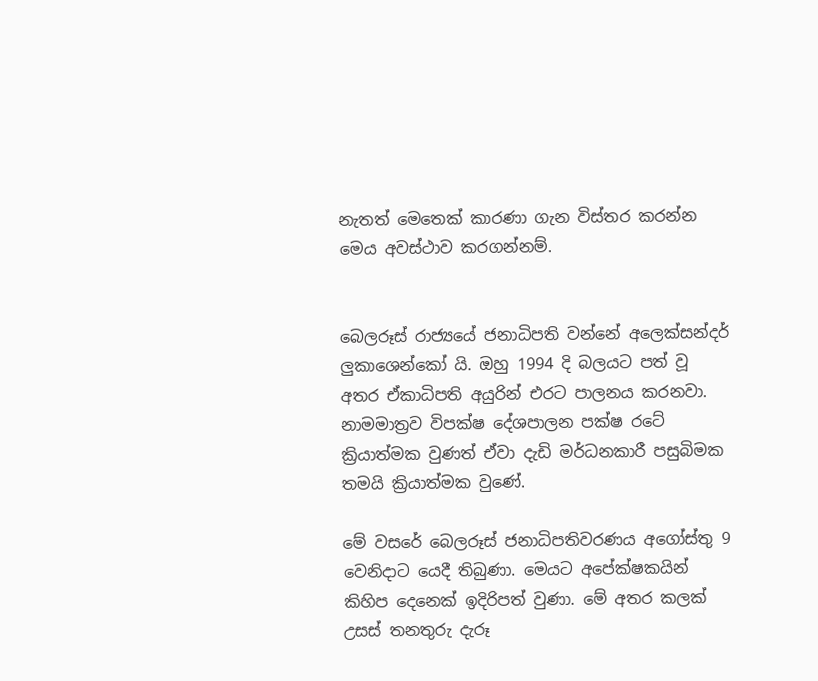නැතත් මෙතෙක් කාරණා ගැන විස්තර කරන්න මෙය අවස්ථාව කරගන්නම්.


බෙලරූස් රාජ්‍යයේ ජනාධිපති වන්නේ අලෙක්සන්දර් ලුකාශෙන්කෝ යි. ඔහු 1994 දි බලයට පත් වූ අතර ඒකාධිපති අයුරින් එරට පාලනය කරනවා. නාමමාත්‍රව විපක්ෂ දේශපාලන පක්ෂ රටේ ක්‍රියාත්මක වුණත් ඒවා දැඩි මර්ධනකාරී පසුබිමක තමයි ක්‍රියාත්මක වුණේ.

මේ වසරේ බෙලරූස් ජනාධිපතිවරණය අගෝස්තු 9 වෙනිදාට යෙදී තිබුණා. මෙයට අපේක්ෂකයින් කිහිප දෙනෙක් ඉදිරිපත් වුණා. මේ අතර කලක් උසස් තනතුරු දැරූ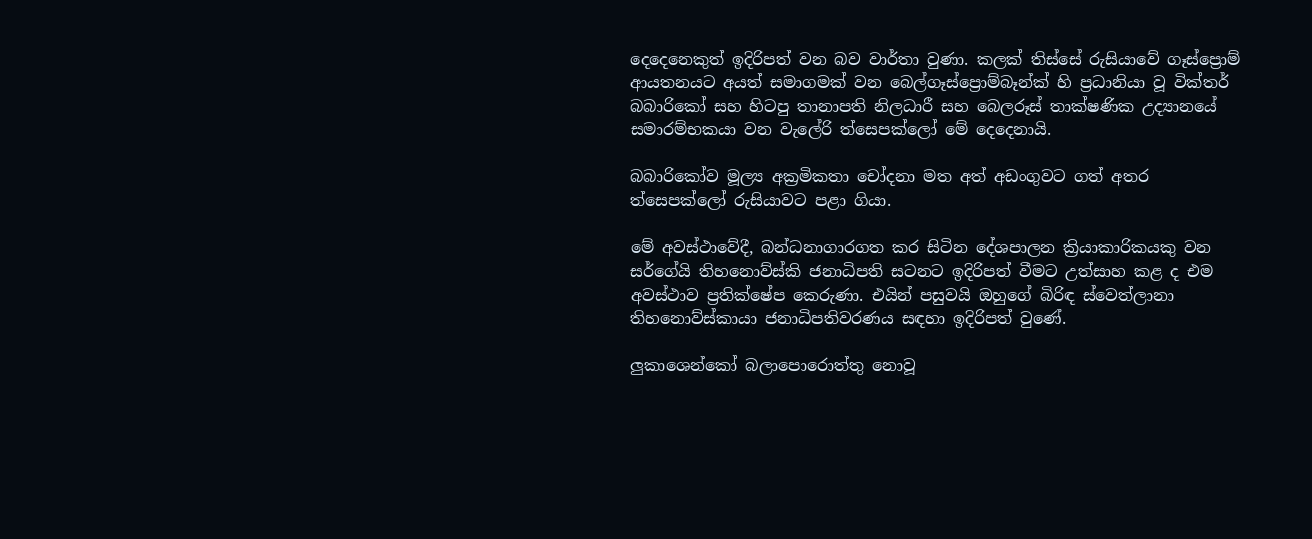දෙදෙනෙකුත් ඉදිරිපත් වන බව වාර්තා වුණා. කලක් තිස්සේ රුසියාවේ ගෑස්ප්‍රොම් ආයතනයට අයත් සමාගමක් වන බෙල්ගෑස්ප්‍රොම්බෑන්ක් හි ප්‍රධානියා වූ වික්තර් බබාරිකෝ සහ හිටපු තානාපති නිලධාරී සහ බෙලරූස් තාක්ෂණික උද්‍යානයේ සමාරම්භකයා වන වැලේරි ත්සෙපක්ලෝ මේ දෙදෙනායි.

බබාරිකෝව මූල්‍ය අක්‍රමිකතා චෝදනා මත අත් අඩංගුවට ගත් අතර ත්සෙපක්ලෝ රුසියාවට පළා ගියා.

මේ අවස්ථාවේදී, බන්ධනාගාරගත කර සිටින දේශපාලන ක්‍රියාකාරිකයකු වන සර්ගේයි තිහනොව්ස්කි ජනාධිපති සටනට ඉදිරිපත් වීමට උත්සාහ කළ ද එම අවස්ථාව ප්‍රතික්ෂේප කෙරුණා. එයින් පසුවයි ඔහුගේ බිරිඳ ස්වෙත්ලානා තිහනොව්ස්කායා ජනාධිපතිවරණය සඳහා ඉදිරිපත් වුණේ.

ලුකාශෙන්කෝ බලාපොරොත්තු නොවූ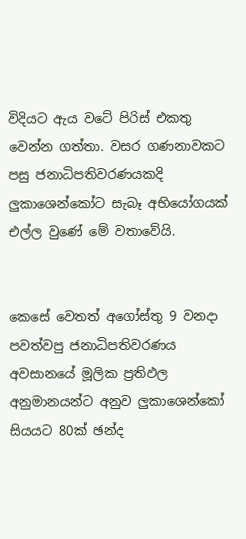විදියට ඇය වටේ පිරිස් එකතු වෙන්න ගත්තා. වසර ගණනාවකට පසු ජනාධිපතිවරණයකදි ලුකාශෙන්කෝට සැබෑ අභියෝගයක් එල්ල වුණේ මේ වතාවේයි.


කෙසේ වෙතත් අගෝස්තු 9 වනදා පවත්වපු ජනාධිපතිවරණය අවසානයේ මූලික ප්‍රතිඵල අනුමානයන්ට අනුව ලුකාශෙන්කෝ සියයට 80ක් ඡන්ද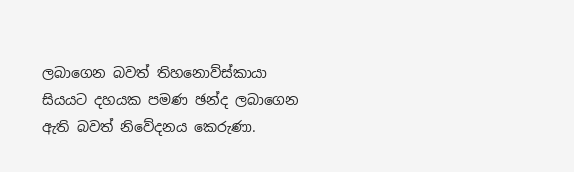ලබාගෙන බවත් තිහනොව්ස්කායා සියයට දහයක පමණ ඡන්ද ලබාගෙන ඇති බවත් නිවේදනය කෙරුණා.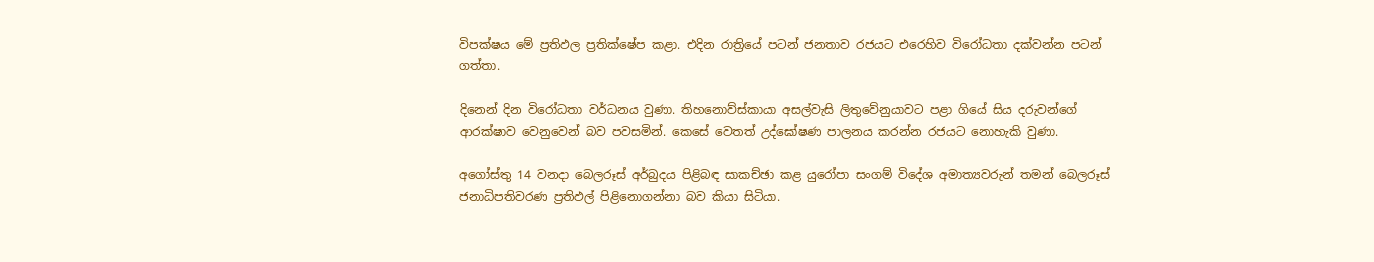විපක්ෂය මේ ප්‍රතිඵල ප්‍රතික්ෂේප කළා. එදින රාත්‍රියේ පටන් ජනතාව රජයට එරෙහිව විරෝධතා දක්වන්න පටන් ගත්තා.

දිනෙන් දින විරෝධතා වර්ධනය වුණා. තිහනොව්ස්කායා අසල්වැසි ලිතුවේනුයාවට පළා ගියේ සිය දරුවන්ගේ ආරක්ෂාව වෙනුවෙන් බව පවසමින්. කෙසේ වෙතත් උද්ඝෝෂණ පාලනය කරන්න රජයට නොහැකි වුණා.

අගෝස්තු 14 වනදා බෙලරූස් අර්බුදය පිළිබඳ සාකච්ඡා කළ යුරෝපා සංගම් විදේශ අමාත්‍යවරුන් තමන් බෙලරූස් ජනාධිපතිවරණ ප්‍රතිඵල් පිළිනොගන්නා බව කියා සිටියා.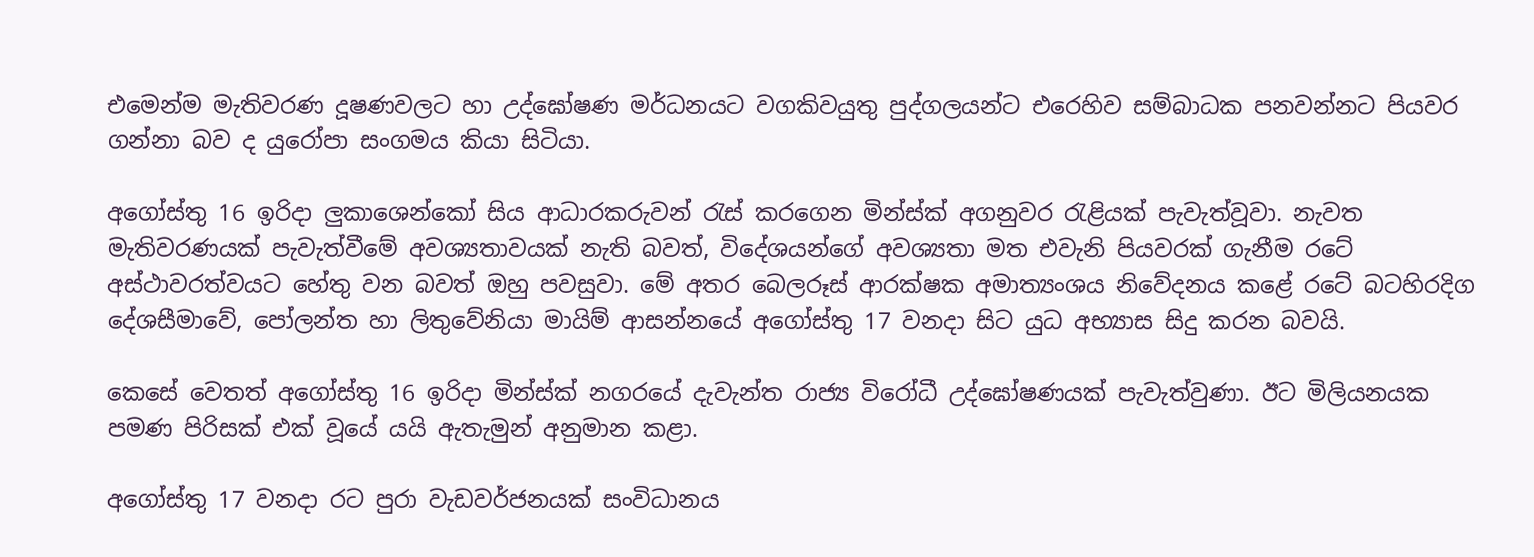එමෙන්ම මැතිවරණ දූෂණවලට හා උද්ඝෝෂණ මර්ධනයට වගකිවයුතු පුද්ගලයන්ට එරෙහිව සම්බාධක පනවන්නට පියවර ගන්නා බව ද යුරෝපා සංගමය කියා සිටියා.

අගෝස්තු 16 ඉරිදා ලුකාශෙන්කෝ සිය ආධාරකරුවන් රැස් කරගෙන මින්ස්ක් අගනුවර රැළියක් පැවැත්වූවා. නැවත මැතිවරණයක් පැවැත්වීමේ අවශ්‍යතාවයක් නැති බවත්, විදේශයන්ගේ අවශ්‍යතා මත එවැනි පියවරක් ගැනීම රටේ අස්ථාවරත්වයට හේතු වන බවත් ඔහු පවසුවා. මේ අතර බෙලරූස් ආරක්ෂක අමාත්‍යංශය නිවේදනය කළේ රටේ බටහිරදිග දේශසීමාවේ, පෝලන්ත හා ලිතුවේනියා මායිම් ආසන්නයේ අගෝස්තු 17 වනදා සිට යුධ අභ්‍යාස සිදු කරන බවයි.

කෙසේ වෙතත් අගෝස්තු 16 ඉරිදා මින්ස්ක් නගරයේ දැවැන්ත රාජ්‍ය විරෝධී උද්ඝෝෂණයක් පැවැත්වුණා. ඊට මිලියනයක පමණ පිරිසක් එක් වූයේ යයි ඇතැමුන් අනුමාන කළා.

අගෝස්තු 17 වනදා රට පුරා වැඩවර්ජනයක් සංවිධානය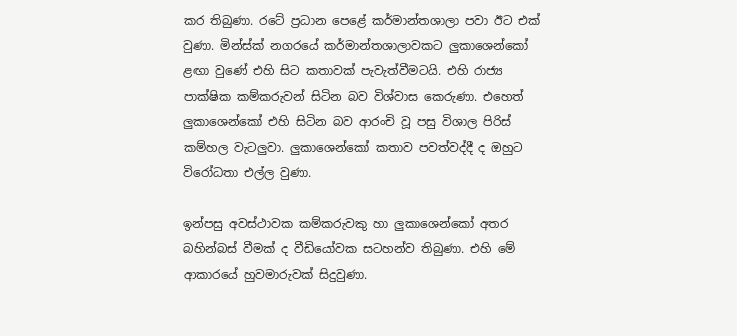කර තිබුණා. රටේ ප්‍රධාන පෙළේ කර්මාන්තශාලා පවා ඊට එක් වුණා. මින්ස්ක් නගරයේ කර්මාන්තශාලාවකට ලුකාශෙන්කෝ ළඟා වුණේ එහි සිට කතාවක් පැවැත්වීමටයි. එහි රාජ්‍ය පාක්ෂික කම්කරුවන් සිටින බව විශ්වාස කෙරුණා. එහෙත් ලුකාශෙන්කෝ එහි සිටින බව ආරංචි වූ පසු විශාල පිරිස් කම්හල වැටලුවා. ලුකාශෙන්කෝ කතාව පවත්වද්දී ද ඔහුට විරෝධතා එල්ල වුණා.

ඉන්පසු අවස්ථාවක කම්කරුවකු හා ලුකාශෙන්කෝ අතර බහින්බස් වීමක් ද වීඩියෝවක සටහන්ව තිබුණා. එහි මේ ආකාරයේ හුවමාරුවක් සිදුවුණා.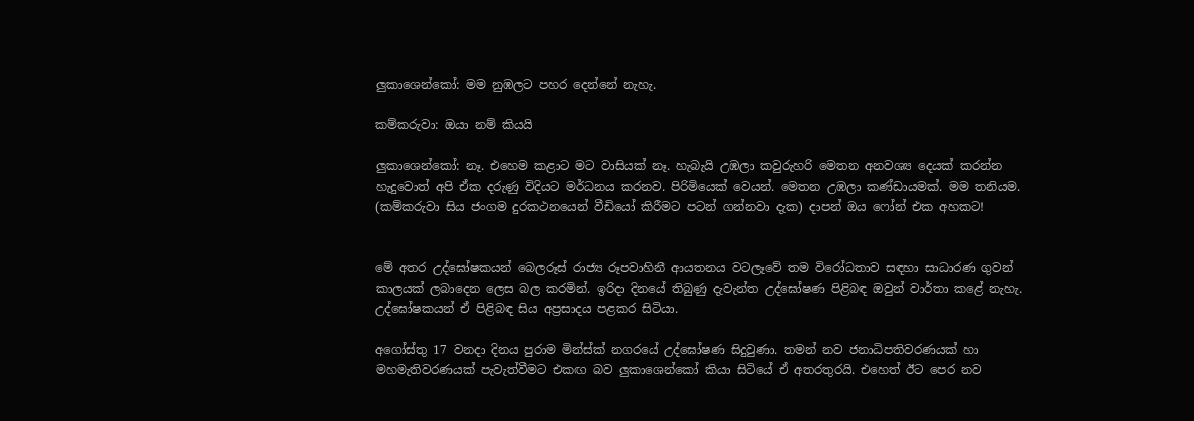ලුකාශෙන්කෝ: මම නුඹලට පහර දෙන්නේ නැහැ.

කම්කරුවා: ඔයා නම් කියයි

ලුකාශෙන්කෝ: නෑ. එහෙම කළාට මට වාසියක් නෑ. හැබැයි උඹලා කවුරුහරි මෙතන අනවශ්‍ය දෙයක් කරන්න හැදුවොත් අපි ඒක දරුණු විදියට මර්ධනය කරනව. පිරිමියෙක් වෙයන්. මෙතන උඹලා කණ්ඩායමක්. මම තනියම. (කම්කරුවා සිය ජංගම දුරකථනයෙන් වීඩියෝ කිරීමට පටන් ගන්නවා දැක) දාපන් ඔය ෆෝන් එක අහකට!


මේ අතර උද්ඝෝෂකයන් බෙලරූස් රාජ්‍ය රූපවාහිනී ආයතනය වටලෑවේ තම විරෝධතාව සඳහා සාධාරණ ගුවන් කාලයක් ලබාදෙන ලෙස බල කරමින්. ඉරිදා දිනයේ තිබුණු දැවැන්ත උද්ඝෝෂණ පිළිබඳ ඔවුන් වාර්තා කළේ නැහැ. උද්ඝෝෂකයන් ඒ පිළිබඳ සිය අප්‍රසාදය පළකර සිටියා.

අගෝස්තු 17 වනදා දිනය පුරාම මින්ස්ක් නගරයේ උද්ඝෝෂණ සිදුවුණා. තමන් නව ජනාධිපතිවරණයක් හා මහමැතිවරණයක් පැවැත්වීමට එකඟ බව ලුකාශෙන්කෝ කියා සිටියේ ඒ අතරතුරයි. එහෙත් ඊට පෙර නව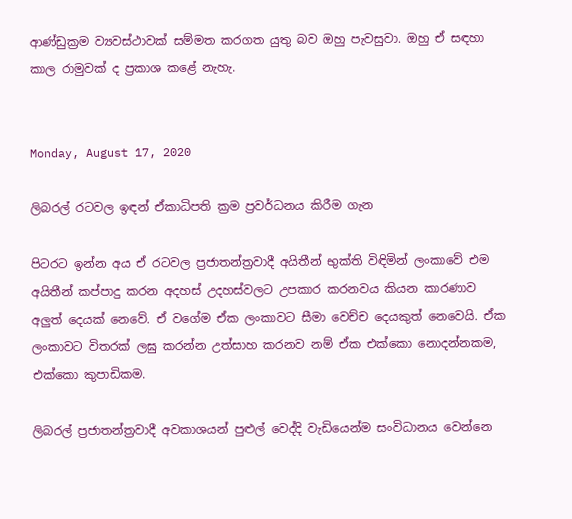ආණ්ඩුක්‍රම ව්‍යවස්ථාවක් සම්මත කරගත යුතු බව ඔහු පැවසුවා. ඔහු ඒ සඳහා කාල රාමුවක් ද ප්‍රකාශ කළේ නැහැ.


Monday, August 17, 2020

ලිබරල් රටවල ඉඳන් ඒකාධිපති ක්‍රම ප්‍රවර්ධනය කිරීම ගැන

පිටරට ඉන්න අය ඒ රටවල ප්‍රජාතන්ත්‍රවාදී අයිතීන් භුක්ති විඳිමින් ලංකාවේ එම අයිතීන් කප්පාදු කරන අදහස් උදහස්වලට උපකාර කරනවය කියන කාරණාව අලුත් දෙයක් නෙවේ. ඒ වගේම ඒක ලංකාවට සීමා වෙච්ච දෙයකුත් නෙවෙයි. ඒක ලංකාවට විතරක් ලඝු කරන්න උත්සාහ කරනව නම් ඒක එක්කො නොදන්නකම, එක්කො කුපාඩිකම.

ලිබරල් ප්‍රජාතන්ත්‍රවාදී අවකාශයන් පුළුල් වෙද්දි වැඩියෙන්ම සංවිධානය වෙන්නෙ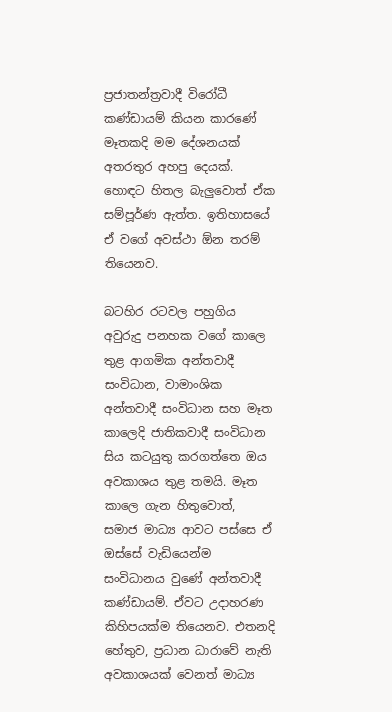ප්‍රජාතන්ත්‍රවාදී විරෝධී කණ්ඩායම් කියන කාරණේ මෑතකදි මම දේශනයක් අතරතුර අහපු දෙයක්. හොඳට හිතල බැලුවොත් ඒක සම්පූර්ණ ඇත්ත. ඉතිහාසයේ ඒ වගේ අවස්ථා ඕන තරම් තියෙනව.

බටහිර රටවල පහුගිය අවුරුදු පනහක වගේ කාලෙ තුළ ආගමික අන්තවාදී සංවිධාන, වාමාංශික අන්තවාදී සංවිධාන සහ මෑත කාලෙදි ජාතිකවාදී සංවිධාන සිය කටයුතු කරගත්තෙ ඔය අවකාශය තුළ තමයි. මෑත කාලෙ ගැන හිතුවොත්, සමාජ මාධ්‍ය ආවට පස්සෙ ඒ ඔස්සේ වැඩියෙන්ම සංවිධානය වුණේ අන්තවාදී කණ්ඩායම්. ඒවට උදාහරණ කිහිපයක්ම තියෙනව. එතනදි හේතුව, ප්‍රධාන ධාරාවේ නැති අවකාශයක් වෙනත් මාධ්‍ය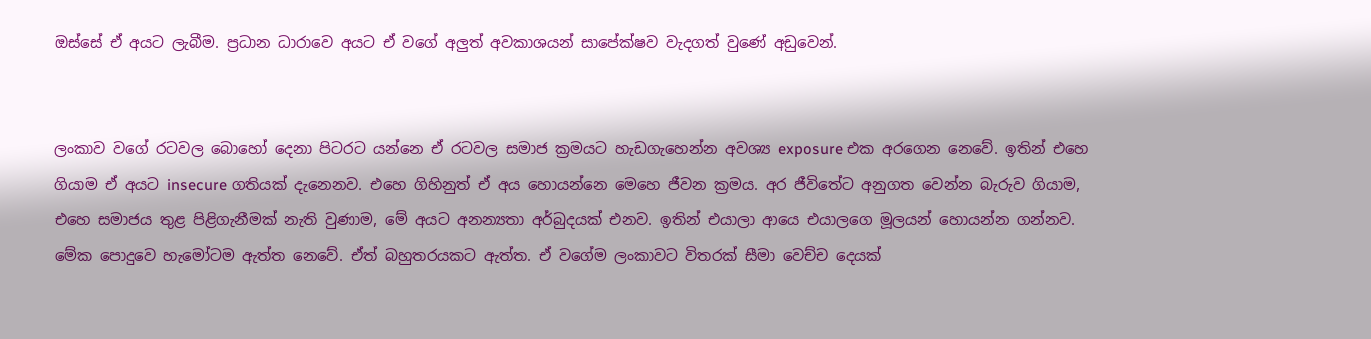ඔස්සේ ඒ අයට ලැබීම. ප්‍රධාන ධාරාවෙ අයට ඒ වගේ අලුත් අවකාශයන් සාපේක්ෂව වැදගත් වුණේ අඩුවෙන්.


ලංකාව වගේ රටවල බොහෝ දෙනා පිටරට යන්නෙ ඒ රටවල සමාජ ක්‍රමයට හැඩගැහෙන්න අවශ්‍ය exposure එක අරගෙන නෙවේ. ඉතින් එහෙ ගියාම ඒ අයට insecure ගතියක් දැනෙනව. එහෙ ගිහිනුත් ඒ අය හොයන්නෙ මෙහෙ ජීවන ක්‍රමය. අර ජීවිතේට අනුගත වෙන්න බැරුව ගියාම, එහෙ සමාජය තුළ පිළිගැනීමක් නැති වුණාම, මේ අයට අනන්‍යතා අර්බුදයක් එනව. ඉතින් එයාලා ආයෙ එයාලගෙ මූලයන් හොයන්න ගන්නව. මේක පොදුවෙ හැමෝටම ඇත්ත නෙවේ. ඒත් බහුතරයකට ඇත්ත. ඒ වගේම ලංකාවට විතරක් සීමා වෙච්ච දෙයක්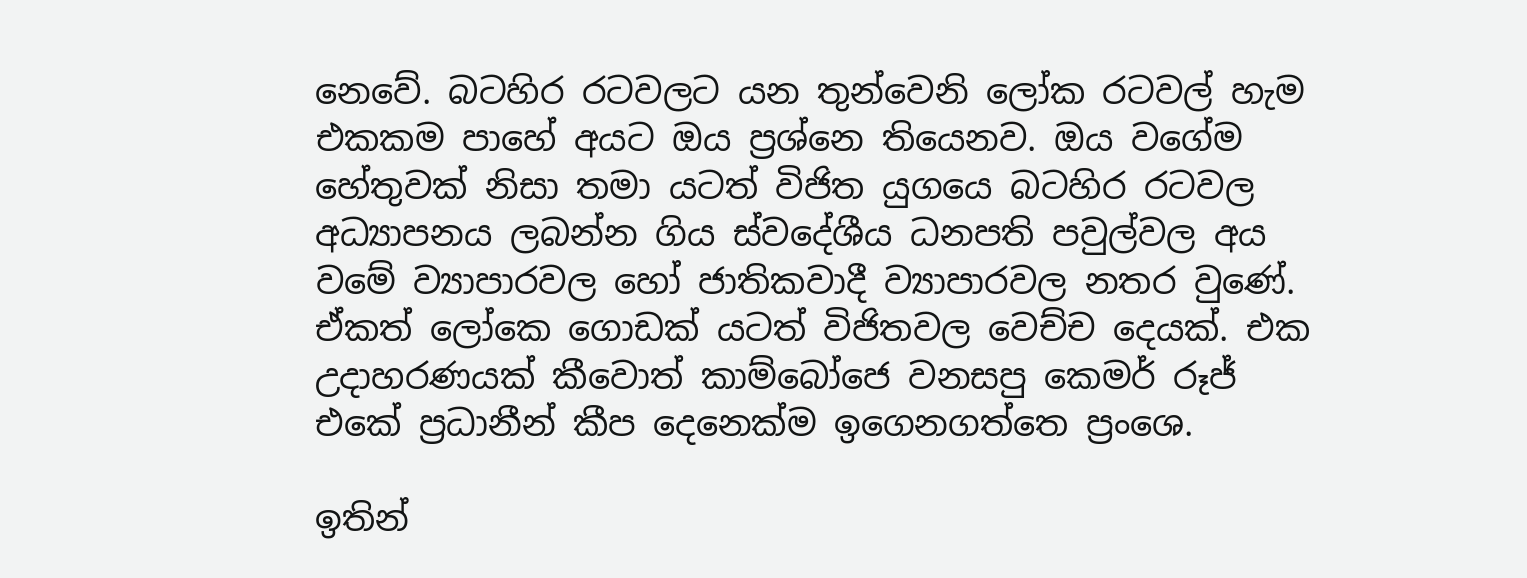නෙවේ. බටහිර රටවලට යන තුන්වෙනි ලෝක රටවල් හැම එකකම පාහේ අයට ඔය ප්‍රශ්නෙ තියෙනව. ඔය වගේම හේතුවක් නිසා තමා යටත් විජිත යුගයෙ බටහිර රටවල අධ්‍යාපනය ලබන්න ගිය ස්වදේශීය ධනපති පවුල්වල අය වමේ ව්‍යාපාරවල හෝ ජාතිකවාදී ව්‍යාපාරවල නතර වුණේ. ඒකත් ලෝකෙ ගොඩක් යටත් විජිතවල වෙච්ච දෙයක්. එක උදාහරණයක් කීවොත් කාම්බෝජෙ වනසපු කෙමර් රූජ් එකේ ප්‍රධානීන් කීප දෙනෙක්ම ඉගෙනගත්තෙ ප්‍රංශෙ.

ඉතින්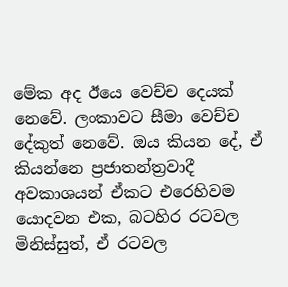මේක අද ඊයෙ වෙච්ච දෙයක් නෙවේ. ලංකාවට සීමා වෙච්ච දේකුත් නෙවේ. ඔය කියන දේ, ඒ කියන්නෙ ප්‍රජාතන්ත්‍රවාදී අවකාශයන් ඒකට එරෙහිවම යොදවන එක, බටහිර රටවල මිනිස්සුත්, ඒ රටවල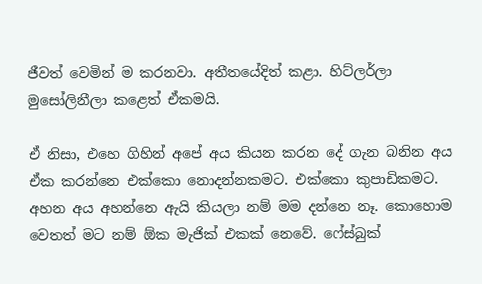ජීවත් වෙමින් ම කරනවා. අතීතයේදිත් කළා. හිට්ලර්ලා මුසෝලිනීලා කළෙත් ඒකමයි.

ඒ නිසා, එහෙ ගිහින් අපේ අය කියන කරන දේ ගැන බනින අය ඒක කරන්නෙ එක්කො නොදන්නකමට. එක්කො කුපාඩිකමට. අහන අය අහන්නෙ ඇයි කියලා නම් මම දන්නෙ නෑ. කොහොම වෙතත් මට නම් ඕක මැජික් එකක් නෙවේ. ෆේස්බුක්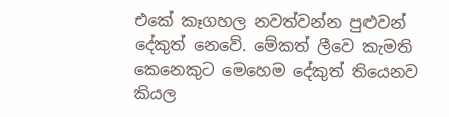එකේ කෑගහල නවත්වන්න පුළුවන් දේකුත් නෙවේ. මේකත් ලීවෙ කැමති කෙනෙකුට මෙහෙම දේකුත් තියෙනව කියල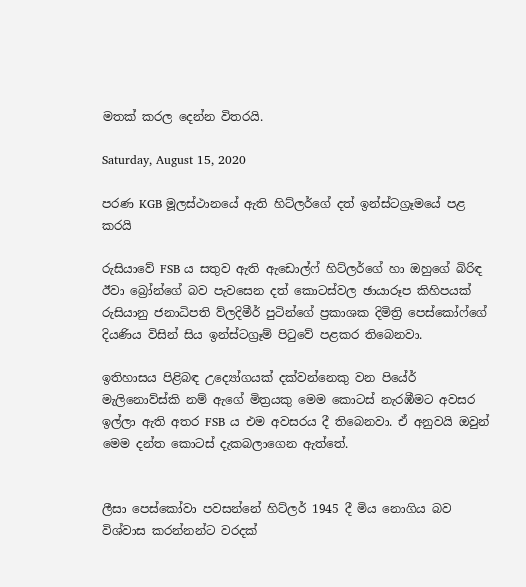මතක් කරල දෙන්න විතරයි.

Saturday, August 15, 2020

පරණ KGB මූලස්ථානයේ ඇති හිට්ලර්ගේ දත් ඉන්ස්ටග්‍රෑමයේ පළ කරයි

රුසියාවේ FSB ය සතුව ඇති ඇඩොල්ෆ් හිට්ලර්ගේ හා ඔහුගේ බිරිඳ ඊවා බ්‍රෝන්ගේ බව පැවසෙන දත් කොටස්වල ඡායාරූප කිහිපයක් රුසියානු ජනාධිපති ව්ලදිමීර් පුටින්ගේ ප්‍රකාශක දිමිත්‍රි පෙස්කෝෆ්ගේ දියණිය විසින් සිය ඉන්ස්ටග්‍රෑම් පිටුවේ පළකර තිබෙනවා.

ඉතිහාසය පිළිබඳ උද්‍යෝගයක් දක්වන්නෙකු වන පියේර් මැලිනොව්ස්කි නම් ඇගේ මිත්‍රයකු මෙම කොටස් නැරඹීමට අවසර ඉල්ලා ඇති අතර FSB ය එම අවසරය දී තිබෙනවා. ඒ අනුවයි ඔවුන් මෙම දන්ත කොටස් දැකබලාගෙන ඇත්තේ.


ලීසා පෙස්කෝවා පවසන්නේ හිට්ලර් 1945 දී මිය නොගිය බව විශ්වාස කරන්නන්ට වරදක්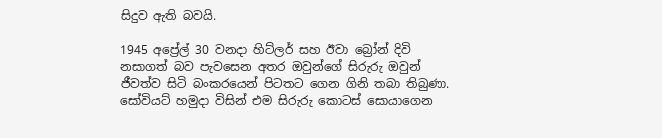සිදුව ඇති බවයි.

1945 අප්‍රේල් 30 වනදා හිට්ලර් සහ ඊවා බ්‍රෝන් දිවි නසාගත් බව පැවසෙන අතර ඔවුන්ගේ සිරුරු ඔවුන් ජීවත්ව සිටි බංකරයෙන් පිටතට ගෙන ගිනි තබා තිබුණා. සෝවියට් හමුදා විසින් එම සිරුරු කොටස් සොයාගෙන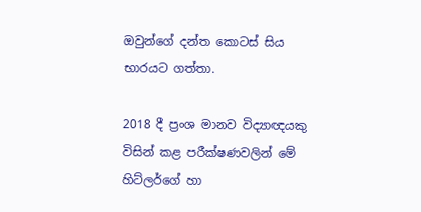ඔවුන්ගේ දන්ත කොටස් සිය භාරයට ගත්තා.

2018 දී ප්‍රංශ මානව විද්‍යාඥයකු විසින් කළ පරීක්ෂණවලින් මේ හිට්ලර්ගේ හා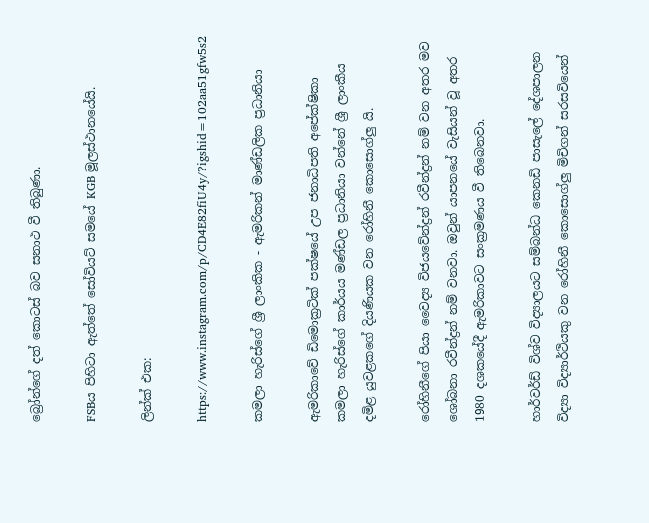බ්‍රෝන්ගේ දත් කොටස් බව සනාථ වී තිබුණා.

FSBය පිහිටා ඇත්තේ සෝවියට් සමයේ KGB මූලස්ථානයේයි.

ලින්ක් එක:

https://www.instagram.com/p/CD4E82fiU4y/?igshid=102aa51gfw5s2

කමලා හැරිස්ගේ ශ්‍රී ලාංකික - ඇමරිකන් මාණ්ඩලික ප්‍රධානියා

ඇමරිකාවේ ඩිමොක්‍රටික් පක්ෂයේ උප ජනාධිපති අපේක්ෂිකා කමලා හැරිස්ගේ කාර්යය මණ්ඩල ප්‍රධානියා වන්නේ ශ්‍රී ලාංකීය දමිළ යුවළකගේ දියණියක වන රෝහිනී කොසොග්ලු යි.

රෝහිනීගේ පියා වෛද්‍ය විජයවේන්ද්‍රන් රවීන්ද්‍රන් නම් වන අතර මව ශෝබනා රවීන්ද්‍රන් නම් වනවා. ඔවුන් යාපනයේ වැසියන් වූ අතර 1980 දශකයේදී ඇමරිකාවට සංක්‍රමණය වී තිබෙනවා.

හාර්වර්ඩ් විශ්ව විද්‍යාලයට සම්බන්ධ කෙනඩි පාසැලේ දේශපාලන විද්‍යා විද්‍යාර්ථියකු වන රෝහිනී කොසොග්ලු මිචිගන් සරසවියෙන්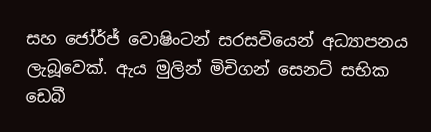සහ ජෝර්ජ් වොෂිංටන් සරසවියෙන් අධ්‍යාපනය ලැබූවෙක්. ඇය මුලින් මිචිගන් සෙනට් සභික ඩෙබී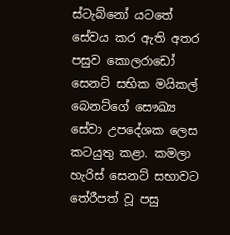ස්ටැබ්නෝ යටතේ සේවය කර ඇති අතර පසුව කොලරාඩෝ සෙනට් සභික මයිකල් බෙනට්ගේ සෞඛ්‍ය සේවා උපදේශක ලෙස කටයුතු කළා. කමලා හැරිස් සෙනට් සභාවට තේරීපත් වූ පසු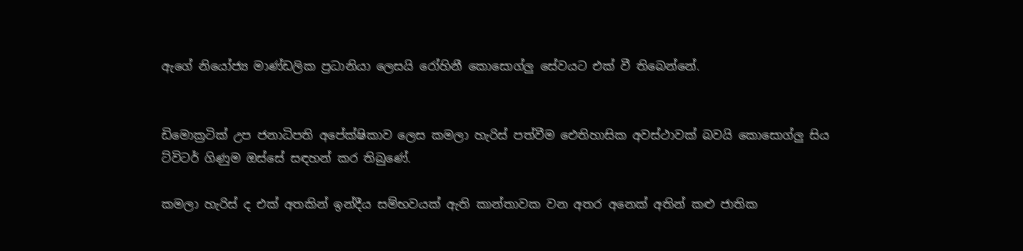ඇගේ නියෝජ්‍ය මාණ්ඩලික ප්‍රධානියා ලෙසයි රෝහිනී කොසොග්ලු සේවයට එක් වී තිබෙන්නේ.


ඩිමොක්‍රටික් උප ජනාධිපති අපේක්ෂිකාව ලෙස කමලා හැරිස් පත්වීම ඓතිහාසික අවස්ථාවක් බවයි කොසොග්ලු සිය ට්විටර් ගිණුම ඔස්සේ සඳහන් කර තිබුණේ.

කමලා හැරිස් ද එක් අතකින් ඉන්දීය සම්භවයක් ඇති කාන්තාවක වන අතර අනෙක් අතින් කළු ජාතික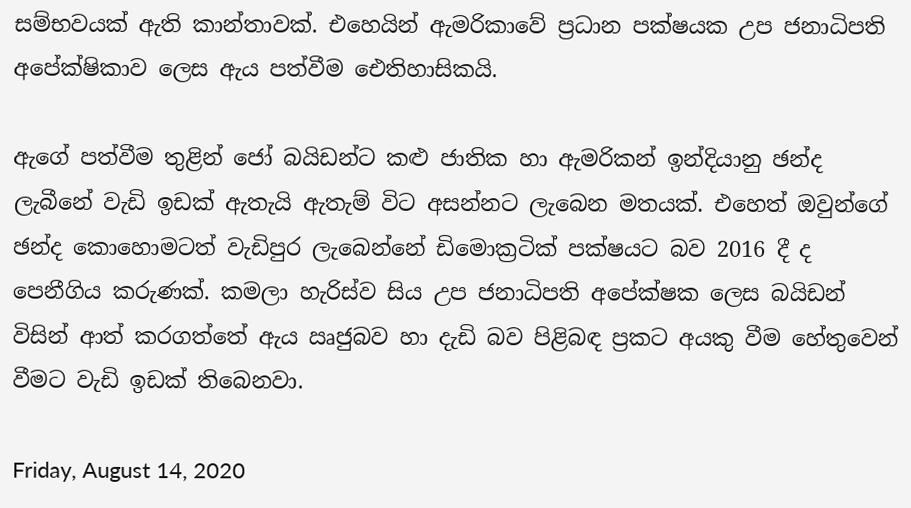සම්භවයක් ඇති කාන්තාවක්. එහෙයින් ඇමරිකාවේ ප්‍රධාන පක්ෂයක උප ජනාධිපති අපේක්ෂිකාව ලෙස ඇය පත්වීම ඓතිහාසිකයි.

ඇගේ පත්වීම තුළින් ජෝ බයිඩන්ට කළු ජාතික හා ඇමරිකන් ඉන්දියානු ඡන්ද ලැබීනේ වැඩි ඉඩක් ඇතැයි ඇතැම් විට අසන්නට ලැබෙන මතයක්. එහෙත් ඔවුන්ගේ ඡන්ද කොහොමටත් වැඩිපුර ලැබෙන්නේ ඩිමොක්‍රටික් පක්ෂයට බව 2016 දී ද පෙනීගිය කරුණක්. කමලා හැරිස්ව සිය උප ජනාධිපති අපේක්ෂක ලෙස බයිඩන් විසින් ආත් කරගත්තේ ඇය ඍජුබව හා දැඩි බව පිළිබඳ ප්‍රකට අයකු වීම හේතුවෙන් වීමට වැඩි ඉඩක් තිබෙනවා.

Friday, August 14, 2020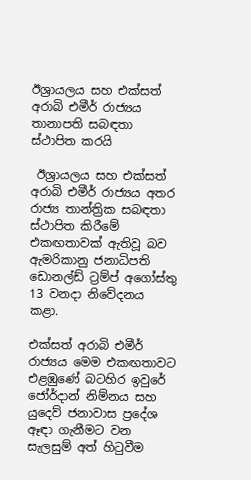ඊශ්‍රායලය සහ එක්සත් අරාබි එමීර් රාජ්‍යය තානාපති සබඳතා ස්ථාපිත කරයි

 ඊශ්‍රායලය සහ එක්සත් අරාබි එමීර් රාජ්‍යය අතර රාජ්‍ය තාන්ත්‍රික සබඳතා ස්ථාපිත කිරීමේ එකඟතාවක් ඇතිවූ බව ඇමරිකානු ජනාධිපති ඩොනල්ඩ් ට්‍රම්ප් අගෝස්තු 13 වනදා නිවේදනය කළා.

එක්සත් අරාබි එමීර් රාජ්‍යය මෙම එකඟතාවට එළඹුණේ බටහිර ඉවුරේ ජෝර්දාන් නිම්නය සහ යුදෙව් ජනාවාස ප්‍රදේශ ඈඳා ගැනීමට වන සැලසුම් අත් හිටුවීම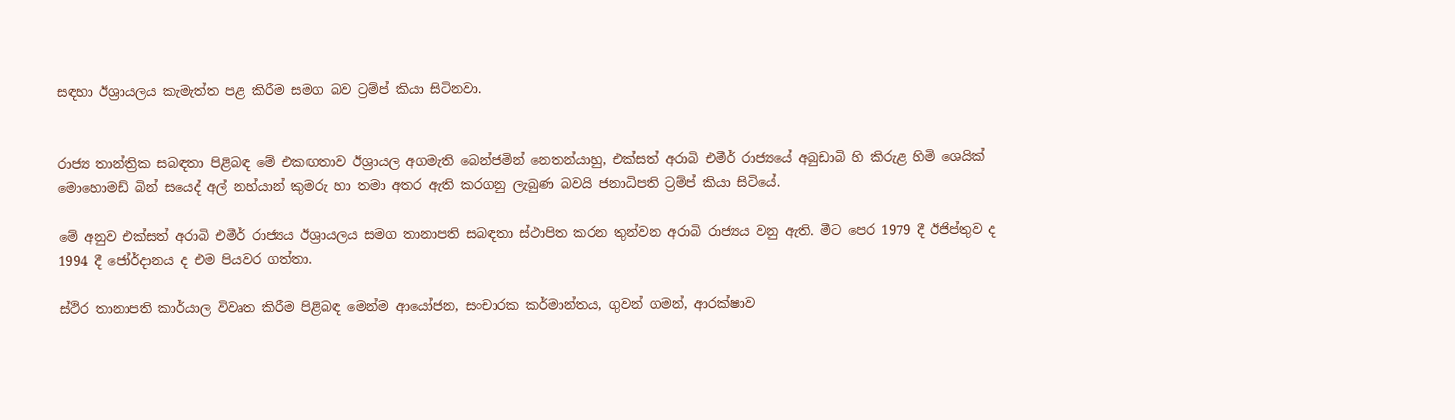සඳහා ඊශ්‍රායලය කැමැත්ත පළ කිරීම සමග බව ට්‍රම්ප් කියා සිටිනවා.


රාජ්‍ය තාන්ත්‍රික සබඳතා පිළිබඳ මේ එකඟතාව ඊශ්‍රායල අගමැති බෙන්ජමින් නෙතන්යාහු, එක්සත් අරාබි එමීර් රාජ්‍යයේ අබුඩාබි හි කිරුළ හිමි ශෙයික් මොහොමඩ් බින් සයෙද් අල් නහ්යාන් කුමරු හා තමා අතර ඇති කරගනු ලැබුණ බවයි ජනාධිපති ට්‍රම්ප් කියා සිටියේ.

මේ අනුව එක්සත් අරාබි එමීර් රාජ්‍යය ඊශ්‍රායලය සමග තානාපති සබඳතා ස්ථාපිත කරන තුන්වන අරාබි රාජ්‍යය වනු ඇති. මීට පෙර 1979 දී ඊජිප්තුව ද 1994 දී ජෝර්දානය ද එම පියවර ගත්තා.

ස්ථිර තානාපති කාර්යාල විවෘත කිරීම පිළිබඳ මෙන්ම ආයෝජන, සංචාරක කර්මාන්තය, ගුවන් ගමන්, ආරක්ෂාව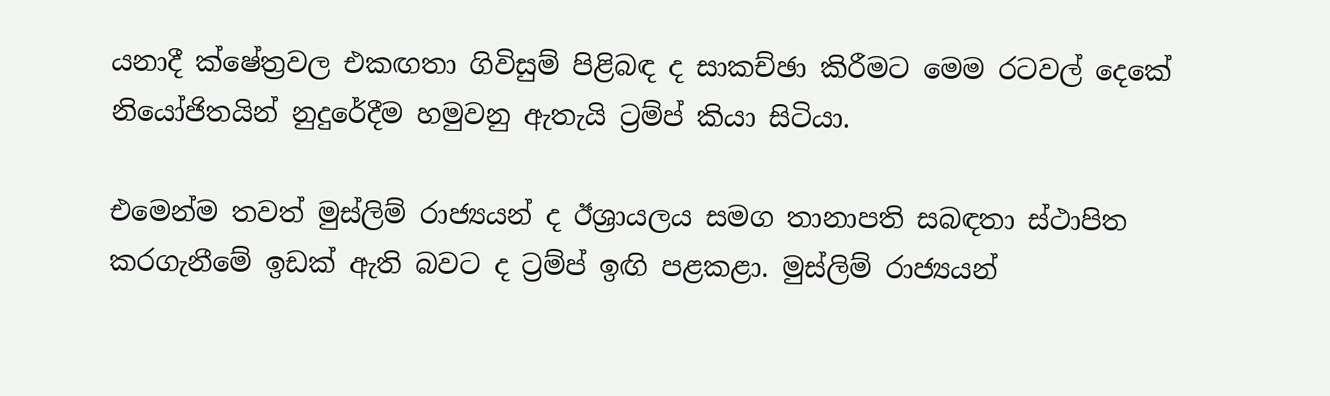යනාදී ක්ෂේත්‍රවල එකඟතා ගිවිසුම් පිළිබඳ ද සාකච්ඡා කිරීමට මෙම රටවල් දෙකේ නියෝජිතයින් නුදුරේදීම හමුවනු ඇතැයි ට්‍රම්ප් කියා සිටියා.

එමෙන්ම තවත් මුස්ලිම් රාජ්‍යයන් ද ඊශ්‍රායලය සමග තානාපති සබඳතා ස්ථාපිත කරගැනීමේ ඉඩක් ඇති බවට ද ට්‍රම්ප් ඉඟි පළකළා. මුස්ලිම් රාජ්‍යයන්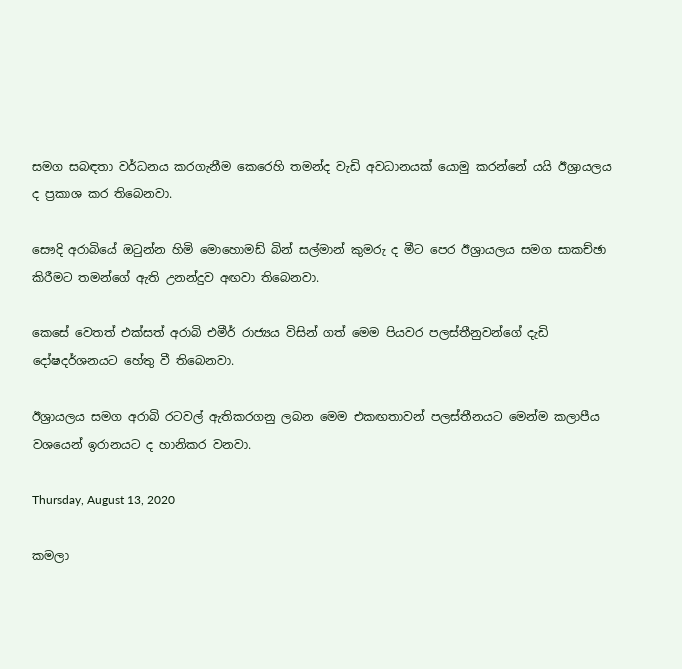සමග සබඳතා වර්ධනය කරගැනීම කෙරෙහි තමන්ද වැඩි අවධානයක් යොමු කරන්නේ යයි ඊශ්‍රායලය ද ප්‍රකාශ කර තිබෙනවා.

සෞදි අරාබියේ ඔටුන්න හිමි මොහොමඩ් බින් සල්මාන් කුමරු ද මීට පෙර ඊශ්‍රායලය සමග සාකච්ඡා කිරීමට තමන්ගේ ඇති උනන්දුව අඟවා තිබෙනවා.

කෙසේ වෙතත් එක්සත් අරාබි එමීර් රාජ්‍යය විසින් ගත් මෙම පියවර පලස්තීනුවන්ගේ දැඩි දෝෂදර්ශනයට හේතු වී තිබෙනවා.

ඊශ්‍රායලය සමග අරාබි රටවල් ඇතිකරගනු ලබන මෙම එකඟතාවන් පලස්තීනයට මෙන්ම කලාපීය වශයෙන් ඉරානයට ද හානිකර වනවා.

Thursday, August 13, 2020

කමලා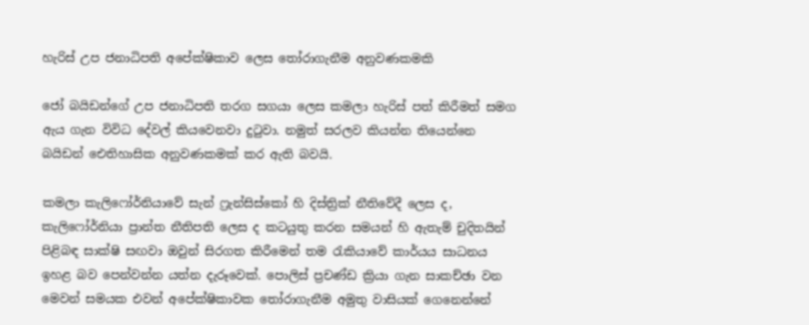හැරිස් උප ජනාධිපති අපේක්ෂිකාව ලෙස තෝරාගැනීම අනුවණකමකි

ජෝ බයිඩන්ගේ උප ජනාධිපති තරග සගයා ලෙස කමලා හැරිස් පත් කිරීමත් සමග ඇය ගැන විවිධ දේවල් කියවෙනවා දුටුවා. නමුත් සරලව කියන්න තියෙන්නෙ බයිඩන් ඓතිහාසික අනුවණකමක් කර ඇති බවයි.

කමලා කැලිෆෝර්නියාවේ සැන් ෆ්‍රැන්සිස්කෝ හි දිස්ත්‍රික් නීතිවේදී ලෙස ද, කැලිෆෝර්නියා ප්‍රාන්ත නීතිපති ලෙස ද කටයුතු කරන සමයන් හි ඇතැම් චුදිතයින් පිළිබඳ සාක්ෂි සඟවා ඔවුන් සිරගත කිරීමෙන් තම රැකියාවේ කාර්යය සාධනය ඉහළ බව පෙන්වන්න යත්න දැරූවෙක්. පොලිස් ප්‍රචණ්ඩ ක්‍රියා ගැන සාකච්ඡා වන මෙවන් සමයක එවන් අපේක්ෂිකාවක තෝරාගැනීම අමුතු වාසියක් ගෙනෙන්නේ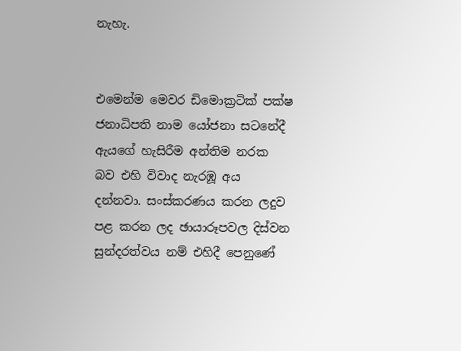නැහැ.


එමෙන්ම මෙවර ඩිමොක්‍රටික් පක්ෂ ජනාධිපති නාම යෝජනා සටනේදී ඇයගේ හැසිරීම අන්තිම නරක බව එහි විවාද නැරඹූ අය දන්නවා. සංස්කරණය කරන ලදුව පළ කරන ලද ඡායාරූපවල දිස්වන සුන්දරත්වය නම් එහිදී පෙනුණේ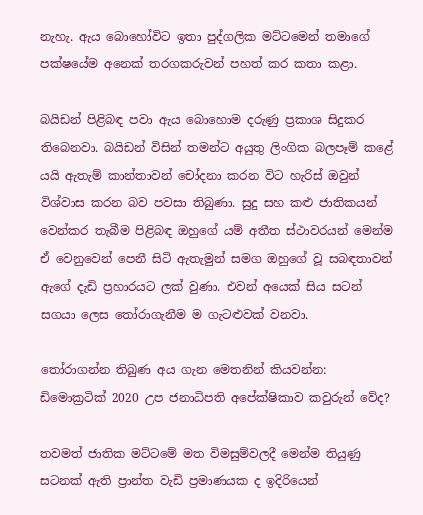නැහැ. ඇය බොහෝවිට ඉතා පුද්ගලික මට්ටමෙන් තමාගේ පක්ෂයේම අනෙක් තරගකරුවන් පහත් කර කතා කළා.

බයිඩන් පිළිබඳ පවා ඇය බොහොම දරුණු ප්‍රකාශ සිදුකර තිබෙනවා. බයිඩන් විසින් තමන්ට අයුතු ලිංගික බලපෑම් කළේ යයි ඇතැම් කාන්තාවන් චෝදනා කරන විට හැරිස් ඔවුන් විශ්වාස කරන බව පවසා තිබුණා. සුදු සහ කළු ජාතිකයන් වෙන්කර තැබීම පිළිබඳ ඔහුගේ යම් අතීත ස්ථාවරයන් මෙන්ම ඒ වෙනුවෙන් පෙනී සිටි ඇතැමුන් සමග ඔහුගේ වූ සබඳතාවන් ඇගේ දැඩි ප්‍රහාරයට ලක් වුණා. එවන් අයෙක් සිය සටන් සගයා ලෙස තෝරාගැනීම ම ගැටළුවක් වනවා.

තෝරාගන්න තිබුණ අය ගැන මෙතනින් කියවන්න: ඩිමොක්‍රටික් 2020 උප ජනාධිපති අපේක්ෂිකාව කවුරුන් වේද?

තවමත් ජාතික මට්ටමේ මත විමසුම්වලදී මෙන්ම තියුණු සටනක් ඇති ප්‍රාන්ත වැඩි ප්‍රමාණයක ද ඉදිරියෙන්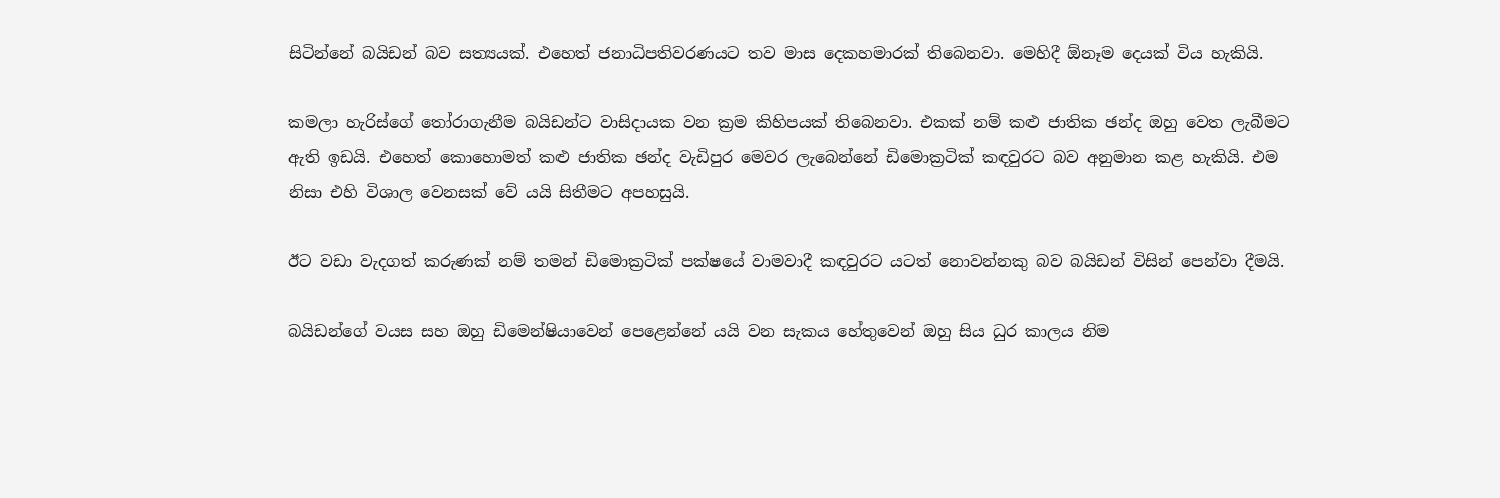සිටින්නේ බයිඩන් බව සත්‍යයක්. එහෙත් ජනාධිපතිවරණයට තව මාස දෙකහමාරක් තිබෙනවා. මෙහිදී ඕනෑම දෙයක් විය හැකියි.

කමලා හැරිස්ගේ තෝරාගැනීම බයිඩන්ට වාසිදායක වන ක්‍රම කිහිපයක් තිබෙනවා. එකක් නම් කළු ජාතික ඡන්ද ඔහු වෙත ලැබීමට ඇති ඉඩයි. එහෙත් කොහොමත් කළු ජාතික ඡන්ද වැඩිපුර මෙවර ලැබෙන්නේ ඩිමොක්‍රටික් කඳවුරට බව අනුමාන කළ හැකියි. එම නිසා එහි විශාල වෙනසක් වේ යයි සිතීමට අපහසුයි.

ඊට වඩා වැදගත් කරුණක් නම් තමන් ඩිමොක්‍රටික් පක්ෂයේ වාමවාදී කඳවුරට යටත් නොවන්නකු බව බයිඩන් විසින් පෙන්වා දීමයි.

බයිඩන්ගේ වයස සහ ඔහු ඩිමෙන්‍ෂියාවෙන් පෙළෙන්නේ යයි වන සැකය හේතුවෙන් ඔහු සිය ධුර කාලය නිම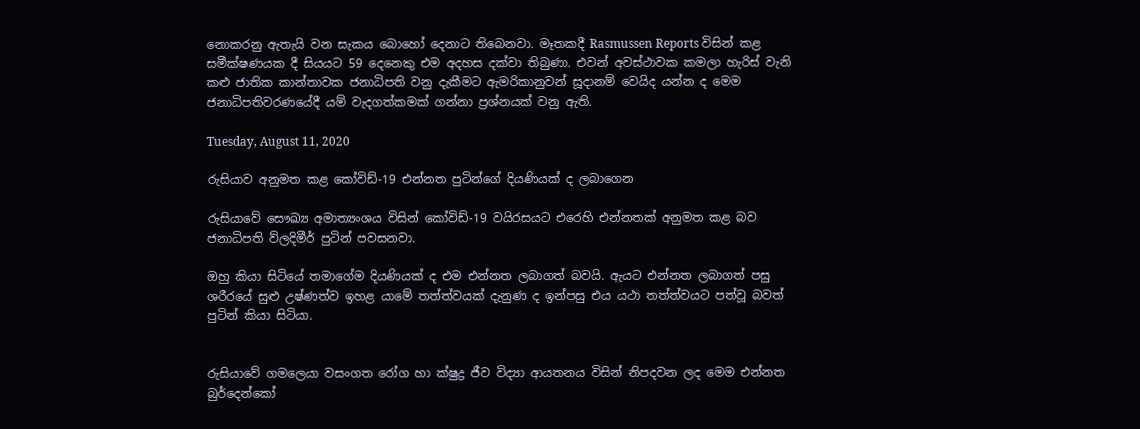නොකරනු ඇතැයි වන සැකය බොහෝ දෙනාට තිබෙනවා. මෑතකදී Rasmussen Reports විසින් කළ සමීක්ෂණයක දී සියයට 59 දෙනෙකු එම අදහස දක්වා තිබුණා. එවන් අවස්ථාවක කමලා හැරිස් වැනි කළු ජාතික කාන්තාවක ජනාධිපති වනු දැකීමට ඇමරිකානුවන් සූදානම් වෙයිද යන්න ද මෙම ජනාධිපතිවරණයේදී යම් වැදගත්කමක් ගන්නා ප්‍රශ්නයක් වනු ඇති.

Tuesday, August 11, 2020

රුසියාව අනුමත කළ කෝවිඩ්-19 එන්නත පුටින්ගේ දියණියක් ද ලබාගෙන

රුසියාවේ සෞඛ්‍ය අමාත්‍යංශය විසින් කෝවිඩ්-19 වයිරසයට එරෙහි එන්නතක් අනුමත කළ බව ජනාධිපති ව්ලදිමීර් පුටින් පවසනවා.

ඔහු කියා සිටියේ තමාගේම දියණියක් ද එම එන්නත ලබාගත් බවයි. ඇයට එන්නත ලබාගත් පසු ශරීරයේ සුළු උෂ්ණත්ව ඉහළ යාමේ තත්ත්වයක් දැනුණ ද ඉන්පසු එය යථා තත්ත්වයට පත්වූ බවත් පුටින් කියා සිටියා.


රුසියාවේ ගමලෙයා වසංගත රෝග හා ක්ෂුද්‍ර ජීව විද්‍යා ආයතනය විසින් නිපදවන ලද මෙම එන්නත බුර්දෙන්කෝ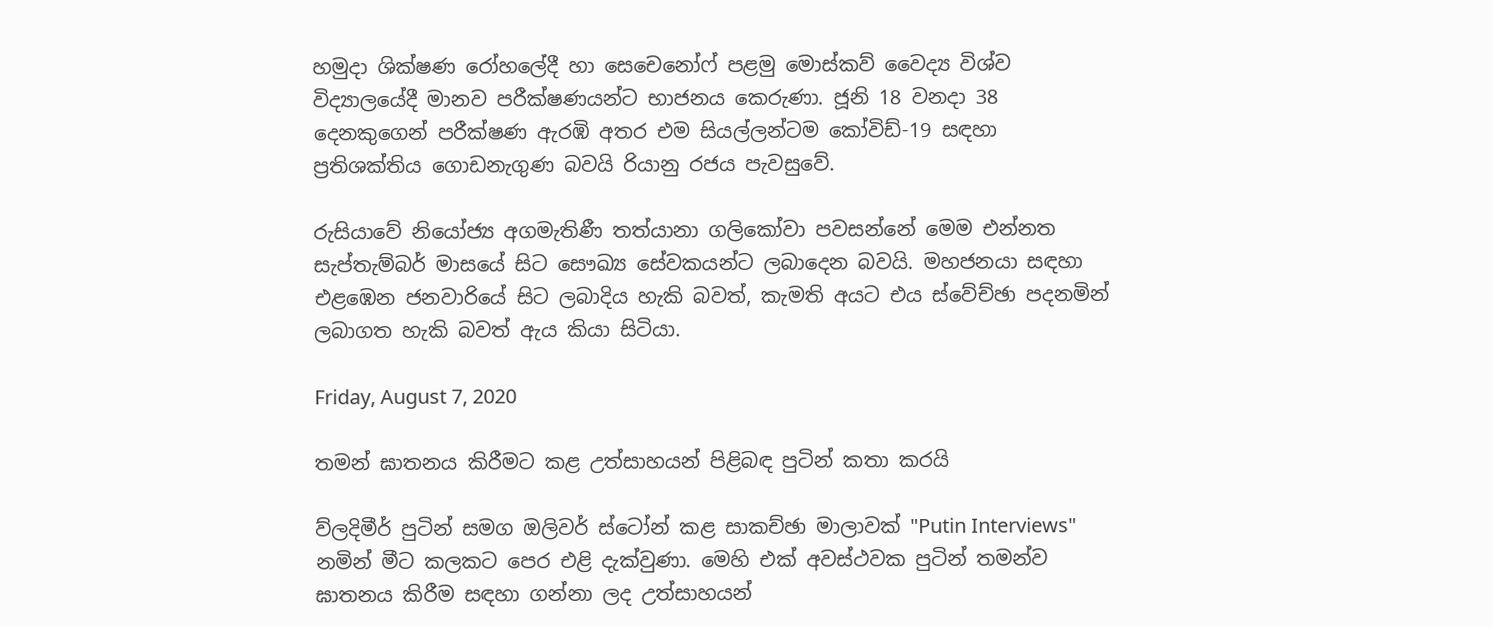හමුදා ශික්ෂණ රෝහලේදී හා සෙචෙනෝෆ් පළමු මොස්කව් වෛද්‍ය විශ්ව විද්‍යාලයේදී මානව පරීක්ෂණයන්ට භාජනය කෙරුණා. ජූනි 18 වනදා 38 දෙනකුගෙන් පරීක්ෂණ ඇරඹි අතර එම සියල්ලන්ටම කෝවිඩ්-19 සඳහා ප්‍රතිශක්තිය ගොඩනැගුණ බවයි රියානු රජය පැවසුවේ.

රුසියාවේ නියෝජ්‍ය අගමැතිණී තත්යානා ගලිකෝවා පවසන්නේ මෙම එන්නත සැප්තැම්බර් මාසයේ සිට සෞඛ්‍ය සේවකයන්ට ලබාදෙන බවයි. මහජනයා සඳහා එළඹෙන ජනවාරියේ සිට ලබාදිය හැකි බවත්, කැමති අයට එය ස්වේච්ඡා පදනමින් ලබාගත හැකි බවත් ඇය කියා සිටියා.

Friday, August 7, 2020

තමන් ඝාතනය කිරීමට කළ උත්සාහයන් පිළිබඳ පුටින් කතා කරයි

ව්ලදිමීර් පුටින් සමග ඔලිවර් ස්ටෝන් කළ සාකච්ඡා මාලාවක් "Putin Interviews" නමින් මීට කලකට පෙර එළි දැක්වුණා. මෙහි එක් අවස්ථවක පුටින් තමන්ව ඝාතනය කිරීම සඳහා ගන්නා ලද උත්සාහයන්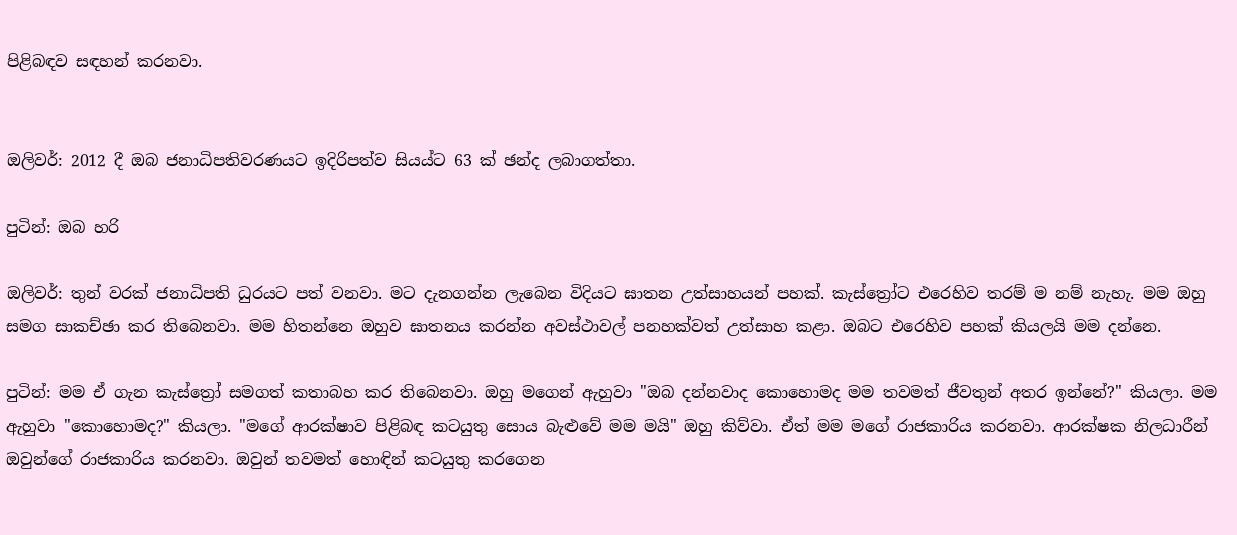පිළිබඳව සඳහන් කරනවා.


ඔලිවර්: 2012 දී ඔබ ජනාධිපතිවරණයට ඉදිරිපත්ව සියය්ට 63 ක් ඡන්ද ලබාගත්තා.

පුටින්: ඔබ හරි

ඔලිවර්: තුන් වරක් ජනාධිපති ධුරයට පත් වනවා. මට දැනගන්න ලැබෙන විදියට ඝාතන උත්සාහයන් පහක්. කැස්ත්‍රෝට එරෙහිව තරම් ම නම් නැහැ. මම ඔහු සමග සාකච්ඡා කර තිබෙනවා. මම හිතන්නෙ ඔහුව ඝාතනය කරන්න අවස්ථාවල් පනහක්වත් උත්සාහ කළා. ඔබට එරෙහිව පහක් කියලයි මම දන්නෙ.

පුටින්: මම ඒ ගැන කැස්ත්‍රෝ සමගත් කතාබහ කර තිබෙනවා. ඔහු මගෙන් ඇහුවා "ඔබ දන්නවාද කොහොමද මම තවමත් ජීවතුන් අතර ඉන්නේ?" කියලා. මම ඇහුවා "කොහොමද?" කියලා. "මගේ ආරක්ෂාව පිළිබඳ කටයුතු සොය බැළුවේ මම මයි" ඔහු කිව්වා. ඒත් මම මගේ රාජකාරිය කරනවා. ආරක්ෂක නිලධාරීන් ඔවුන්ගේ රාජකාරිය කරනවා. ඔවුන් තවමත් හොඳින් කටයුතු කරගෙන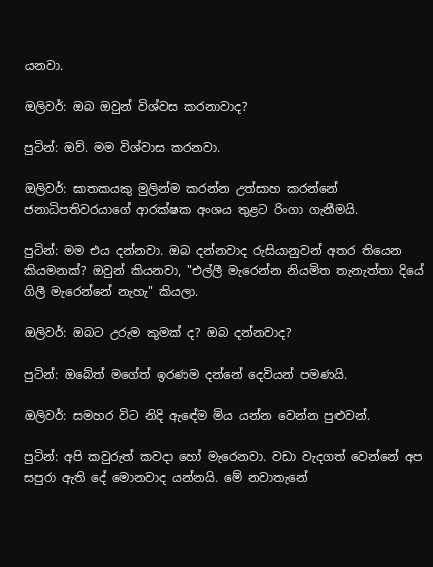යනවා.

ඔලිවර්: ඔබ ඔවුන් විශ්වස කරනාවාද?

පුටින්: ඔව්. මම විශ්වාස කරනවා.

ඔලිවර්: ඝාතකයකු මුලින්ම කරන්න උත්සාහ කරන්නේ ජනාධිපතිවරයාගේ ආරක්ෂක අංශය තුළට රිංගා ගැනීමයි.

පුටින්: මම එය දන්නවා. ඔබ දන්නවාද රුසියානුවන් අතර තියෙන කියමනක්? ඔවුන් කියනවා, "එල්ලී මැරෙන්න නියමිත තැනැත්තා දියේ ගිලී මැරෙන්නේ නැහැ" කියලා.

ඔලිවර්: ඔබට උරුම කුමක් ද? ඔබ දන්නවාද?

පුටින්: ඔබේත් මගේත් ඉරණම දන්නේ දෙවියන් පමණයි.

ඔලිවර්: සමහර විට නිදි ඇඳේම මිය යන්න වෙන්න පුළුවන්.

පුටින්: අපි කවුරුත් කවදා හෝ මැරෙනවා. වඩා වැදගත් වෙන්නේ අප සපුරා ඇති දේ මොනවාද යන්නයි. මේ නවාතැනේ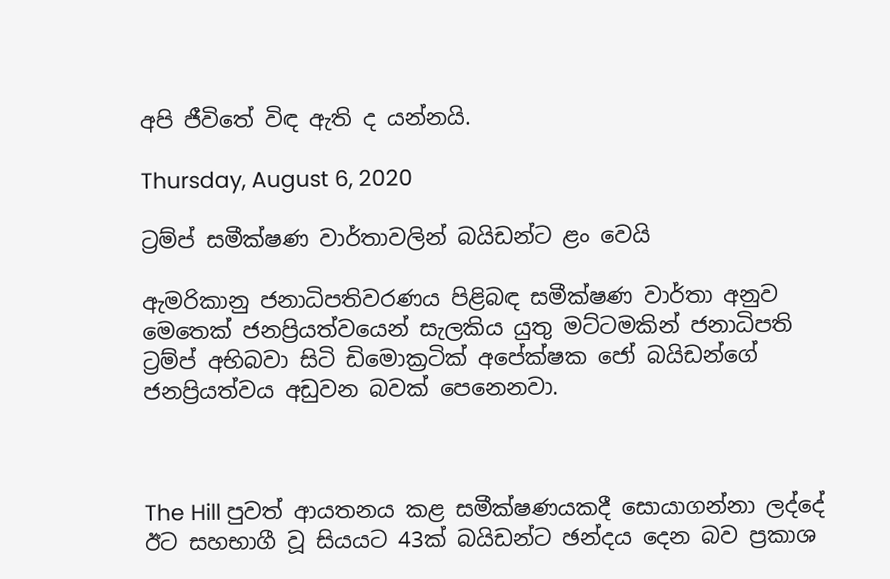අපි ජීවිතේ විඳ ඇති ද යන්නයි.

Thursday, August 6, 2020

ට්‍රම්ප් සමීක්ෂණ වාර්තාවලින් බයිඩන්ට ළං වෙයි

ඇමරිකානු ජනාධිපතිවරණය පිළිබඳ සමීක්ෂණ වාර්තා අනුව මෙතෙක් ජනප්‍රියත්වයෙන් සැලකිය යුතු මට්ටමකින් ජනාධිපති ට්‍රම්ප් අභිබවා සිටි ඩිමොක්‍රටික් අපේක්ෂක ජෝ බයිඩන්ගේ ජනප්‍රියත්වය අඩුවන බවක් පෙනෙනවා.



The Hill පුවත් ආයතනය කළ සමීක්ෂණයකදී සොයාගන්නා ලද්දේ ඊට සහභාගී වූ සියයට 43ක් බයිඩන්ට ඡන්දය දෙන බව ප්‍රකාශ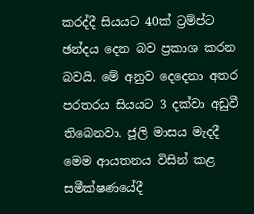කරද්දී සියයට 40ක් ට්‍රම්ප්ට ඡන්දය දෙන බව ප්‍රකාශ කරන බවයි. මේ අනුව දෙදෙනා අතර පරතරය සියයට 3 දක්වා අඩුවී තිබෙනවා. ජූලි මාසය මැදදී මෙම ආයතනය විසින් කළ සමීක්ෂණයේදී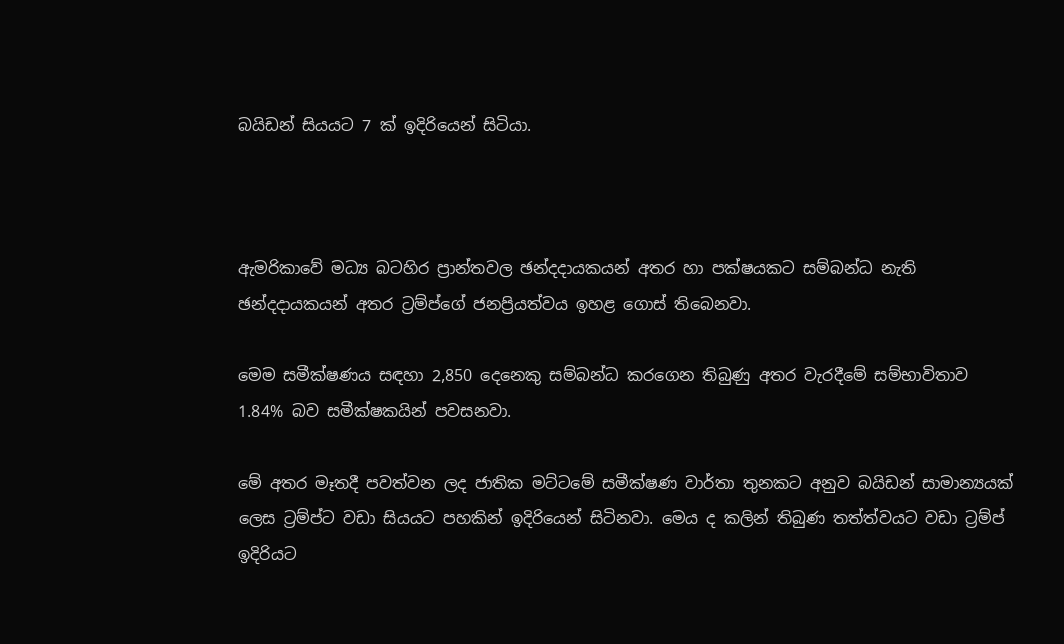බයිඩන් සියයට 7 ක් ඉදිරියෙන් සිටියා.



ඇමරිකාවේ මධ්‍ය බටහිර ප්‍රාන්තවල ඡන්දදායකයන් අතර හා පක්ෂයකට සම්බන්ධ නැති ඡන්දදායකයන් අතර ට්‍රම්ප්ගේ ජනප්‍රියත්වය ඉහළ ගොස් තිබෙනවා.

මෙම සමීක්ෂණය සඳහා 2,850 දෙනෙකු සම්බන්ධ කරගෙන තිබුණු අතර වැරදීමේ සම්භාවිතාව 1.84% බව සමීක්ෂකයින් පවසනවා.

මේ අතර මෑතදී පවත්වන ලද ජාතික මට්ටමේ සමීක්ෂණ වාර්තා තුනකට අනුව බයිඩන් සාමාන්‍යයක් ලෙස ට්‍රම්ප්ට වඩා සියයට පහකින් ඉදිරියෙන් සිටිනවා. මෙය ද කලින් තිබුණ තත්ත්වයට වඩා ට්‍රම්ප් ඉදිරියට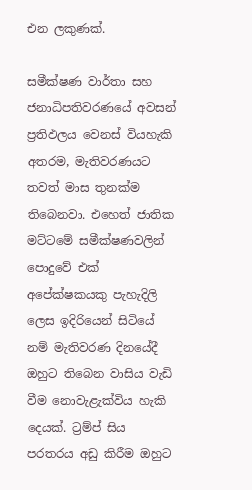එන ලකුණක්.

සමීක්ෂණ වාර්තා සහ ජනාධිපතිවරණයේ අවසන් ප්‍රතිඵලය වෙනස් වියහැකි අතරම, මැතිවරණයට තවත් මාස තුනක්ම තිබෙනවා. එහෙත් ජාතික මට්ටමේ සමීක්ෂණවලින් පොදුවේ එක් අපේක්ෂකයකු පැහැදිලි ලෙස ඉදිරියෙන් සිටියේ නම් මැතිවරණ දිනයේදී ඔහුට තිබෙන වාසිය වැඩි වීම නොවැළැක්විය හැකි දෙයක්. ට්‍රම්ප් සිය පරතරය අඩු කිරීම ඔහුට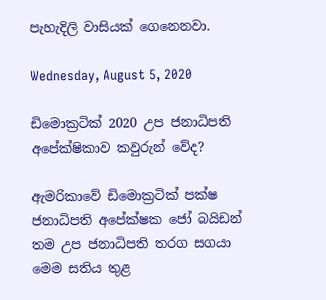පැහැදිලි වාසියක් ගෙනෙනවා.

Wednesday, August 5, 2020

ඩිමොක්‍රටික් 2020 උප ජනාධිපති අපේක්ෂිකාව කවුරුන් වේද?

ඇමරිකාවේ ඩිමොක්‍රටික් පක්ෂ ජනාධිපති අපේක්ෂක ජෝ බයිඩන් තම උප ජනාධිපති තරග සගයා මෙම සතිය තුළ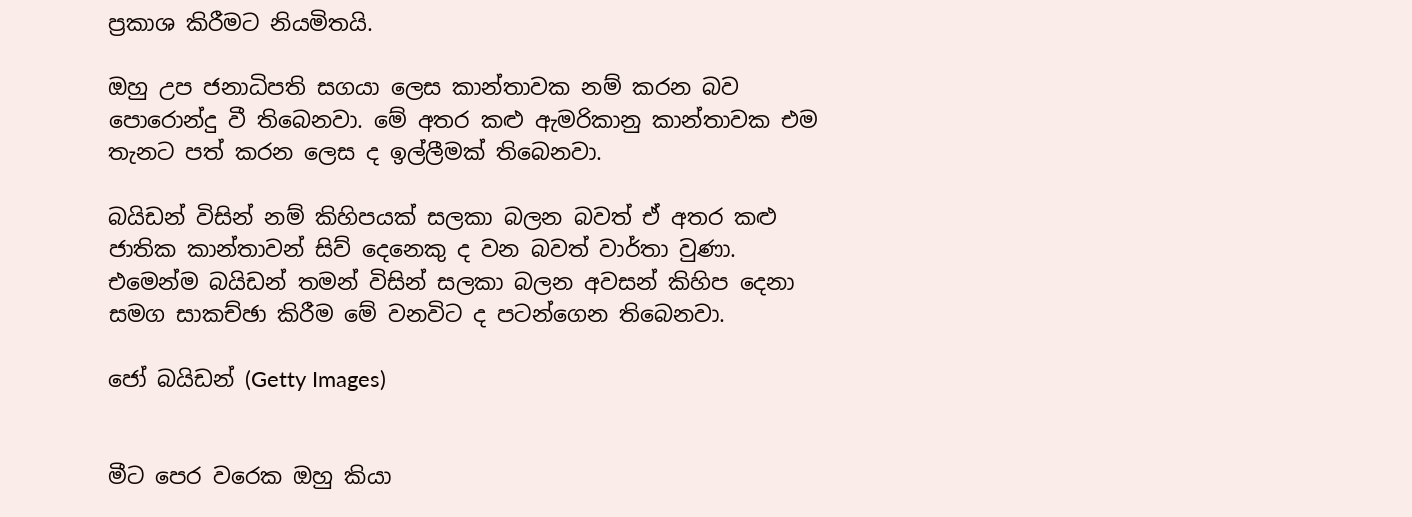ප්‍රකාශ කිරීමට නියමිතයි.

ඔහු උප ජනාධිපති සගයා ලෙස කාන්තාවක නම් කරන බව පොරොන්දු වී තිබෙනවා. මේ අතර කළු ඇමරිකානු කාන්තාවක එම තැනට පත් කරන ලෙස ද ඉල්ලීමක් තිබෙනවා.

බයිඩන් විසින් නම් කිහිපයක් සලකා බලන බවත් ඒ අතර කළු ජාතික කාන්තාවන් සිව් දෙනෙකු ද වන බවත් වාර්තා වුණා. එමෙන්ම බයිඩන් තමන් විසින් සලකා බලන අවසන් කිහිප දෙනා සමග සාකච්ඡා කිරීම මේ වනවිට ද පටන්ගෙන තිබෙනවා.

ජෝ බයිඩන් (Getty Images)


මීට පෙර වරෙක ඔහු කියා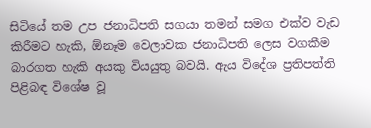සිටියේ තම උප ජනාධිපති සගයා තමන් සමග එක්ව වැඩ කිරීමට හැකි, ඕනෑම වෙලාවක ජනාධිපති ලෙස වගකීම බාරගත හැකි අයකු වියයුතු බවයි. ඇය විදේශ ප්‍රතිපත්ති පිළිබඳ විශේෂ වූ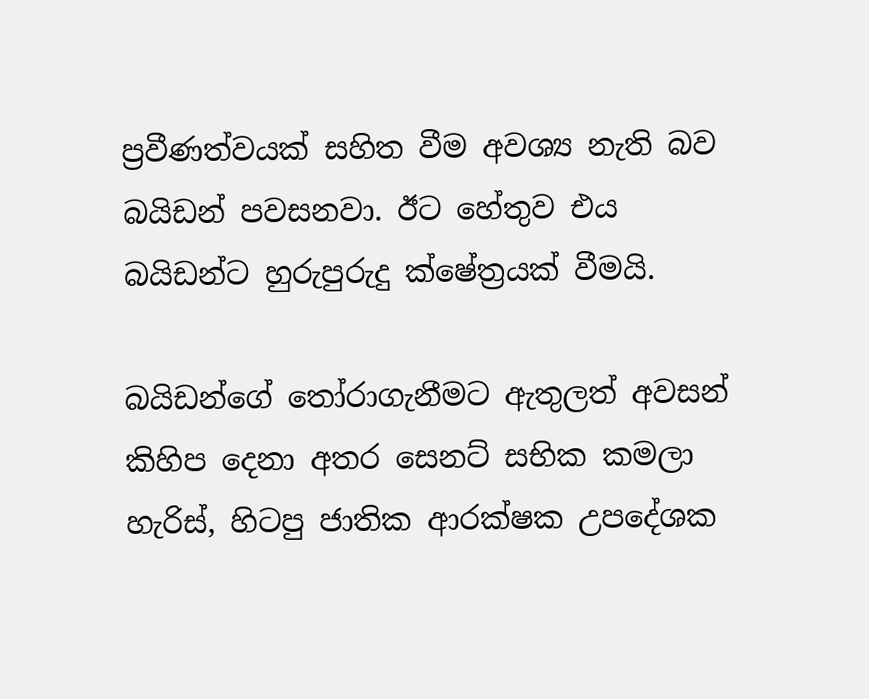ප්‍රවීණත්වයක් සහිත වීම අවශ්‍ය නැති බව බයිඩන් පවසනවා. ඊට හේතුව එය බයිඩන්ට හුරුපුරුදු ක්ෂේත්‍රයක් වීමයි.

බයිඩන්ගේ තෝරාගැනීමට ඇතුලත් අවසන් කිහිප දෙනා අතර සෙනට් සභික කමලා හැරිස්, හිටපු ජාතික ආරක්ෂක උපදේශක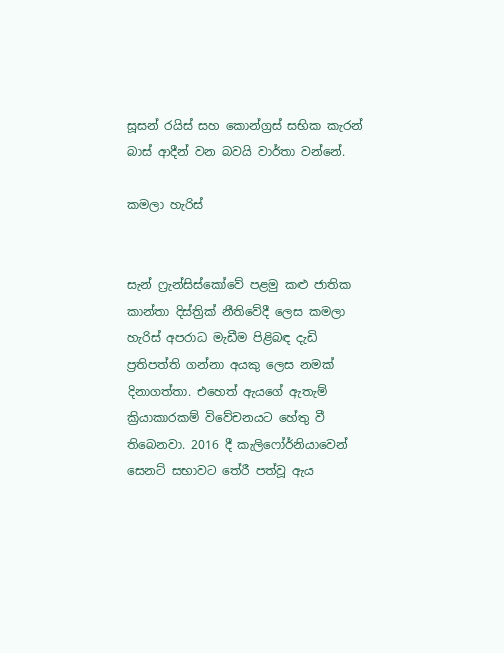සූසන් රයිස් සහ කොන්ග්‍රස් සභික කැරන් බාස් ආදීන් වන බවයි වාර්තා වන්නේ.

කමලා හැරිස්


සැන් ෆ්‍රැන්සිස්කෝවේ පළමු කළු ජාතික කාන්තා දිස්ත්‍රික් නීතිවේදී ලෙස කමලා හැරිස් අපරාධ මැඩීම පිළිබඳ දැඩි ප්‍රතිපත්ති ගන්නා අයකු ලෙස නමක් දිනාගත්තා. එහෙත් ඇයගේ ඇතැම් ක්‍රියාකාරකම් විවේචනයට හේතු වී තිබෙනවා. 2016 දී කැලිෆෝර්නියාවෙන් සෙනට් සභාවට තේරී පත්වූ ඇය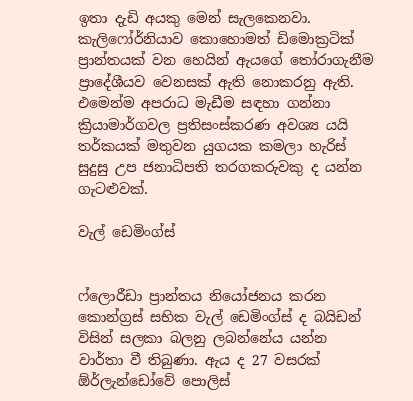ඉතා දැඩි අයකු මෙන් සැලකෙනවා. කැලිෆෝර්නියාව කොහොමත් ඩිමොක්‍රටික් ප්‍රාන්තයක් වන හෙයින් ඇයගේ තෝරාගැනීම ප්‍රාදේශීයව වෙනසක් ඇති නොකරනු ඇති. එමෙන්ම අපරාධ මැඩීම සඳහා ගන්නා ක්‍රියාමාර්ගවල ප්‍රතිසංස්කරණ අවශ්‍ය යයි තර්කයක් මතුවන යුගයක කමලා හැරිස් සුදුසු උප ජනාධිපති තරගකරුවකු ද යන්න ගැටළුවක්.

වැල් ඩෙමිංග්ස්


ෆ්ලොරීඩා ප්‍රාන්තය නියෝජනය කරන කොන්ග්‍රස් සභික වැල් ඩෙමිංග්ස් ද බයිඩන් විසින් සලකා බලනු ලබන්නේය යන්න වාර්තා වී තිබුණා. ඇය ද 27 වසරක් ඕර්ලැන්ඩෝවේ පොලිස්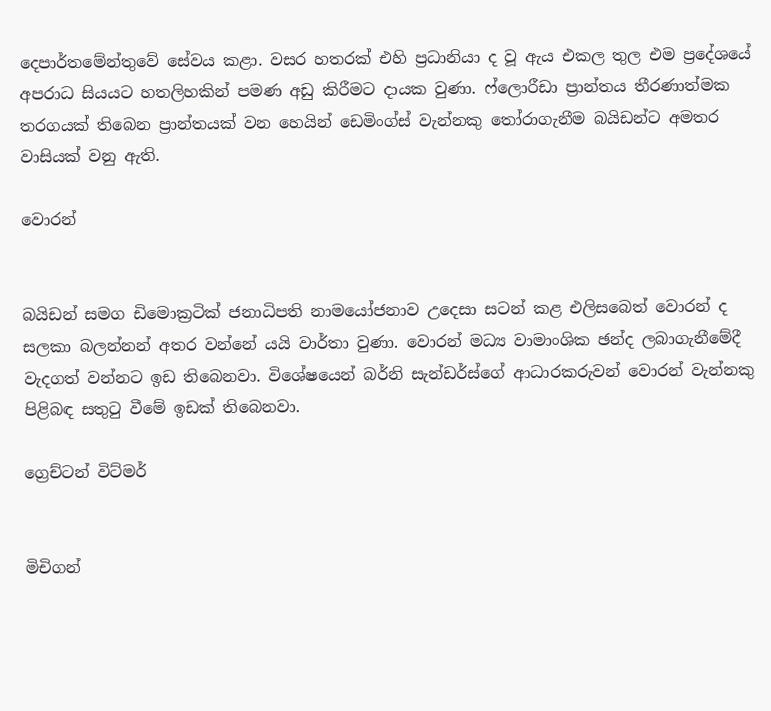දෙපාර්තමේන්තුවේ සේවය කළා. වසර හතරක් එහි ප්‍රධානියා ද වූ ඇය එකල තුල එම ප්‍රදේශයේ අපරාධ සියයට හතලිහකින් පමණ අඩු කිරීමට දායක වුණා. ෆ්ලොරීඩා ප්‍රාන්තය තීරණාත්මක තරගයක් තිබෙන ප්‍රාන්තයක් වන හෙයින් ඩෙමිංග්ස් වැන්නකු තෝරාගැනීම බයිඩන්ට අමතර වාසියක් වනු ඇති.

වොරන්


බයිඩන් සමග ඩිමොක්‍රටික් ජනාධිපති නාමයෝජනාව උදෙසා සටන් කළ එලිසබෙත් වොරන් ද සලකා බලන්නන් අතර වන්නේ යයි වාර්තා වුණා. වොරන් මධ්‍ය වාමාංශික ඡන්ද ලබාගැනීමේදී වැදගත් වන්නට ඉඩ තිබෙනවා. විශේෂයෙන් බර්නි සැන්ඩර්ස්ගේ ආධාරකරුවන් වොරන් වැන්නකු පිළිබඳ සතුටු වීමේ ඉඩක් තිබෙනවා.

ග්‍රෙච්ටන් විට්මර්


මිචිගන්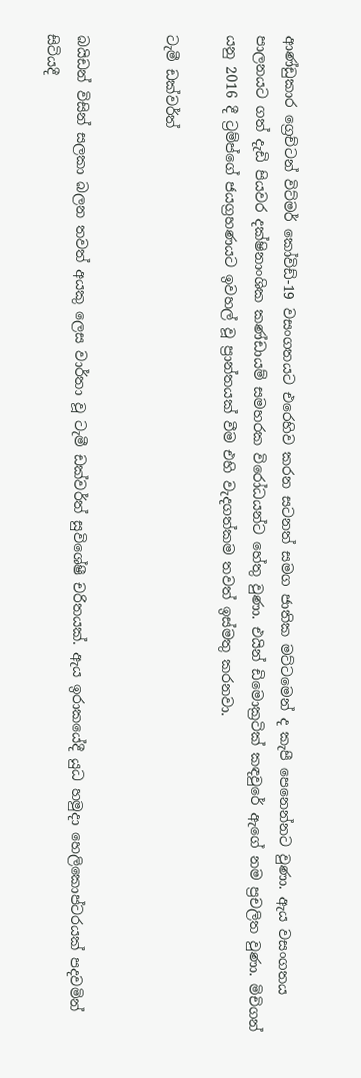ආණ්ඩුකාර ග්‍රෙච්ටන් විට්මර් කෝවිඩ්-19 වසංගතයට එරෙහිව කරන සටනත් සමග ජාතික මට්ටමෙන් ද කැපී පෙනෙන්නට වුණා. ඇය වසංගතය පාලනයට ගත් දැඩි පියවර දක්ෂිනාංශික කණ්ඩායම් සමහරක විරෝධයන්ට හේතු වුණා. එයින් ඩිමොක්‍රටික් කඳවුරේ ඇගේ නම ප්‍රචලිත වුණා. මිචිගන් යනු 2016 දී ට්‍රම්ප්ගේ ජයග්‍රහණයට ඉවහල් වූ ප්‍රාන්තයක් වීම එහි වැදගත්කම තවත් ඉස්මතු කරනවා.

ටැමී ඩක්වර්ත්


බයිඩන් විසින් සලකා බලන තවත් අයකු ලෙස වාර්තා වූ ටැමී ඩක්වර්ත් සුවිශේෂී චරිතයක්. ඇය ඉරාකයේදී යුධ හමුදා හෙලිකොප්ටරයක් පදවමින් සිටියදී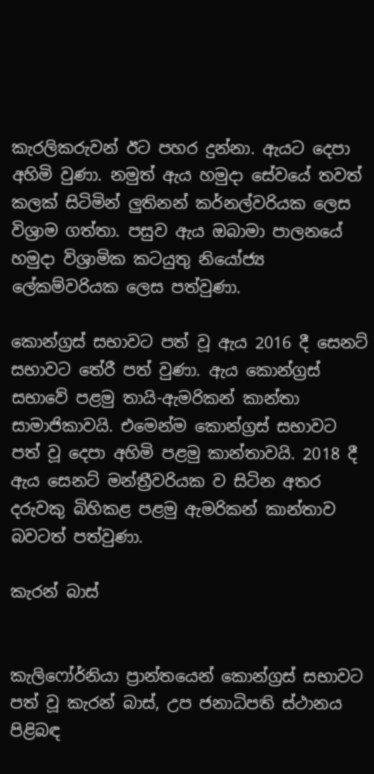කැරලිකරුවන් ඊට පහර දුන්නා. ඇයට දෙපා අහිමි වුණා. නමුත් ඇය හමුදා සේවයේ තවත් කලක් සිටිමින් ලුතිනන් කර්නල්වරියක ලෙස විශ්‍රාම ගත්තා. පසුව ඇය ඔබාමා පාලනයේ හමුදා විශ්‍රාමික කටයුතු නියෝජ්‍ය ලේකම්වරියක ලෙස පත්වුණා.

කොන්ග්‍රස් සභාවට පත් වූ ඇය 2016 දී සෙනට් සභාවට තේරී පත් වුණා. ඇය කොන්ග්‍රස් සභාවේ පළමු තායි-ඇමරිකන් කාන්තා සාමාජිකාවයි. එමෙන්ම කොන්ග්‍රස් සභාවට පත් වූ දෙපා අහිමි පළමු කාන්තාවයි. 2018 දී ඇය සෙනට් මන්ත්‍රීවරියක ව සිටින අතර දරුවකු බිහිකළ පළමු ඇමරිකන් කාන්තාව බවටත් පත්වුණා.

කැරන් බාස්


කැලිෆෝර්නියා ප්‍රාන්තයෙන් කොන්ග්‍රස් සභාවට පත් වූ කැරන් බාස්, උප ජනාධිපති ස්ථානය පිළිබඳ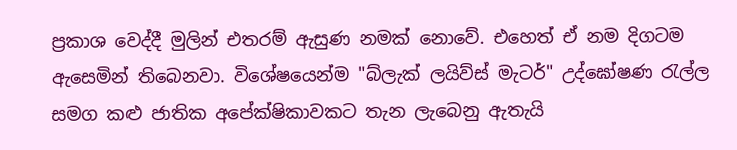ප්‍රකාශ වෙද්දී මුලින් එතරම් ඇසුණ නමක් නොවේ. එහෙත් ඒ නම දිගටම ඇසෙමින් තිබෙනවා. විශේෂයෙන්ම "බ්ලැක් ලයිව්ස් මැටර්" උද්ඝෝෂණ රැල්ල සමග කළු ජාතික අපේක්ෂිකාවකට තැන ලැබෙනු ඇතැයි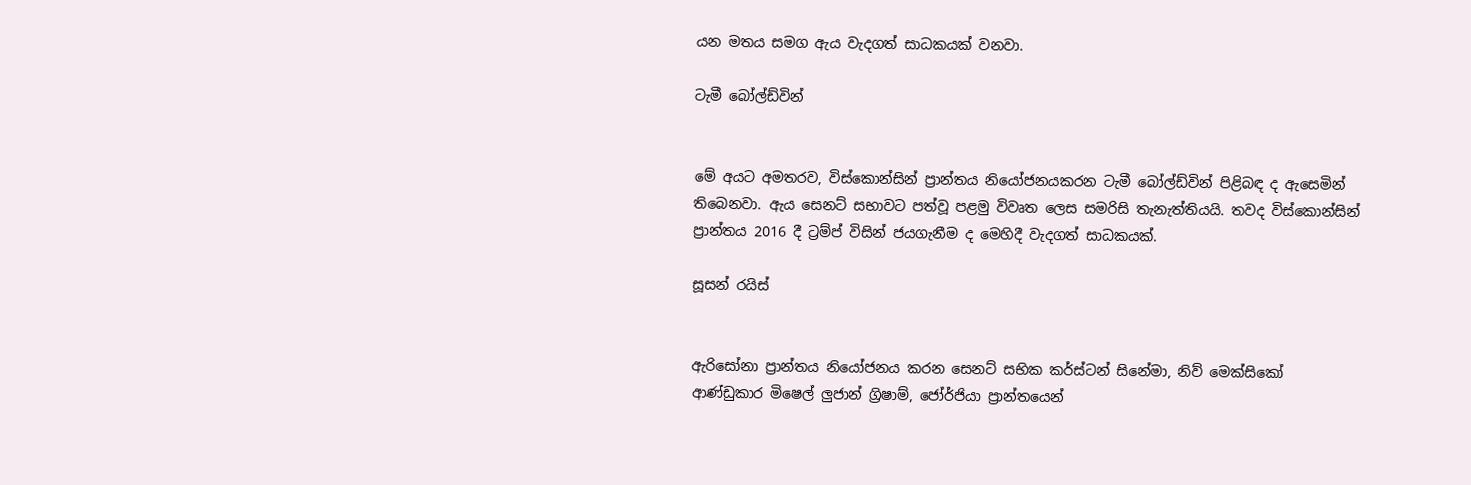යන මතය සමග ඇය වැදගත් සාධකයක් වනවා.

ටැමී බෝල්ඩ්වින්


මේ අයට අමතරව, විස්කොන්සින් ප්‍රාන්තය නියෝජනයකරන ටැමී බෝල්ඩ්වින් පිළිබඳ ද ඇසෙමින් තිබෙනවා. ඇය සෙනට් සභාවට පත්වූ පළමු විවෘත ලෙස සමරිසි තැනැත්තියයි. තවද විස්කොන්සින් ප්‍රාන්තය 2016 දී ට්‍රම්ප් විසින් ජයගැනීම ද මෙහිදී වැදගත් සාධකයක්.

සූසන් රයිස්


ඇරිසෝනා ප්‍රාන්තය නියෝජනය කරන සෙනට් සභික කර්ස්ටන් සිනේමා, නිව් මෙක්සිකෝ ආණ්ඩුකාර මිෂෙල් ලුජාන් ග්‍රිෂාම්, ජෝර්ජියා ප්‍රාන්තයෙන්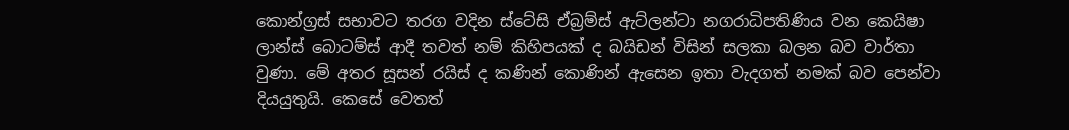කොන්ග්‍රස් සභාවට තරග වදින ස්ටේසි ඒබ්‍රම්ස් ඇට්ලන්ටා නගරාධිපතිණිය වන කෙයිෂා ලාන්ස් බොටම්ස් ආදී තවත් නම් කිහිපයක් ද බයිඩන් විසින් සලකා බලන බව වාර්තා වුණා. මේ අතර සූසන් රයිස් ද කණින් කොණින් ඇසෙන ඉතා වැදගත් නමක් බව පෙන්වා දියයුතුයි. කෙසේ වෙතත්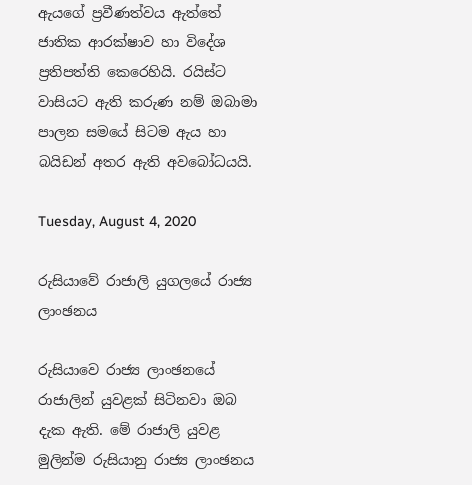ඇයගේ ප්‍රවීණත්වය ඇත්තේ ජාතික ආරක්ෂාව හා විදේශ ප්‍රතිපත්ති කෙරෙහියි. රයිස්ට වාසියට ඇති කරුණ නම් ඔබාමා පාලන සමයේ සිටම ඇය හා බයිඩන් අතර ඇති අවබෝධයයි.

Tuesday, August 4, 2020

රුසියාවේ රාජාලි යුගලයේ රාජ්‍ය ලාංඡනය

රුසියාවෙ රාජ්‍ය ලාංඡනයේ රාජාලින් යුවළක් සිටිනවා ඔබ දැක ඇති. මේ රාජාලි යුවළ මුලින්ම රුසියානු රාජ්‍ය ලාංඡනය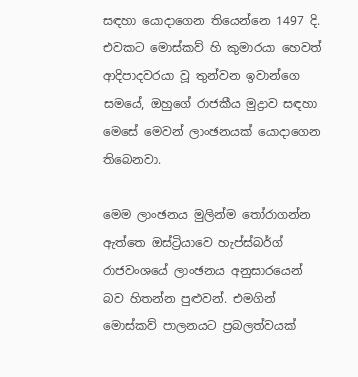සඳහා යොදාගෙන තියෙන්නෙ 1497 දි. එවකට මොස්කව් හි කුමාරයා හෙවත් ආදිපාදවරයා වූ තුන්වන ඉවාන්ගෙ සමයේ, ඔහුගේ රාජකීය මුද්‍රාව සඳහා මෙසේ මෙවන් ලාංඡනයක් යොදාගෙන තිබෙනවා.

මෙම ලාංඡනය මුලින්ම තෝරාගන්න ඇත්තෙ ඔස්ට්‍රියාවෙ හැප්ස්බර්ග් රාජවංශයේ ලාංඡනය අනුසාරයෙන් බව හිතන්න පුළුවන්. එමගින් මොස්කව් පාලනයට ප්‍රබලත්වයක්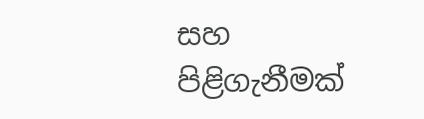සහ පිළිගැනීමක්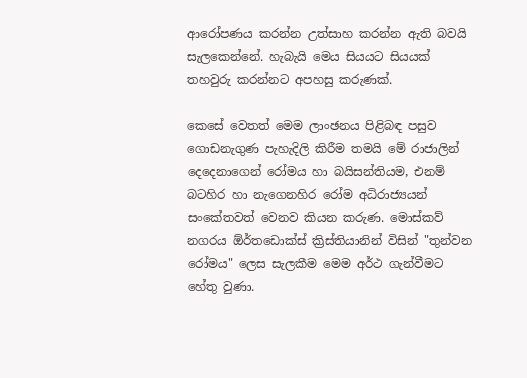ආරෝපණය කරන්න උත්සාහ කරන්න ඇති බවයි සැලකෙන්නේ. හැබැයි මෙය සියයට සියයක් තහවුරු කරන්නට අපහසු කරුණක්.

කෙසේ වෙතත් මෙම ලාංඡනය පිළිබඳ පසුව ගොඩනැගුණ පැහැදිලි කිරීම තමයි මේ රාජාලින් දෙදෙනාගෙන් රෝමය හා බයිසන්තියම, එනම් බටහිර හා නැගෙනහිර රෝම අධිරාජ්‍යයන් සංකේතවත් වෙනව කියන කරුණ. මොස්කව් නගරය ඕර්තඩොක්ස් ක්‍රිස්තියානින් විසින් "තුන්වන රෝමය" ලෙස සැලකීම මෙම අර්ථ ගැන්වීමට හේතු වුණා.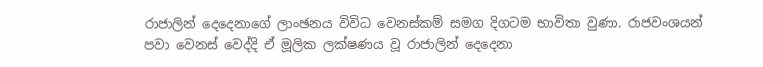රාජාලින් දෙදෙනාගේ ලාංඡනය විවිධ වෙනස්කම් සමග දිගටම භාවිතා වුණා. රාජවංශයන් පවා වෙනස් වෙද්දි ඒ මූලික ලක්ෂණය වූ රාජාලින් දෙදෙනා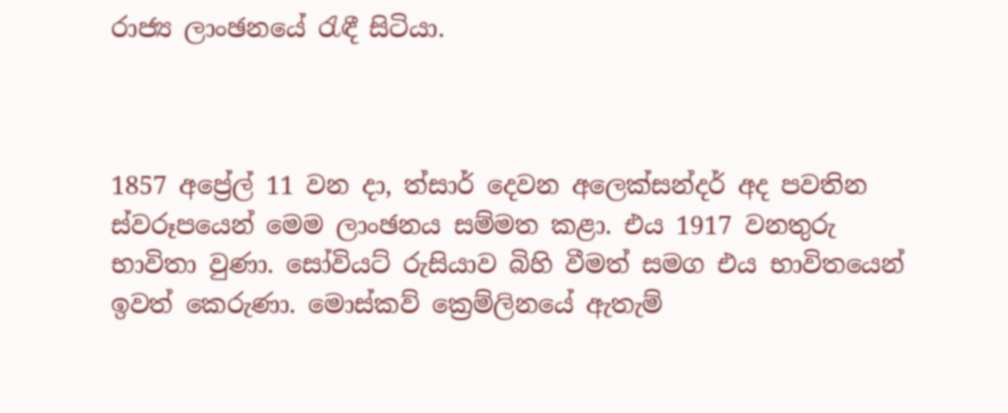රාජ්‍ය ලාංඡනයේ රැඳී සිටියා.



1857 අප්‍රේල් 11 වන දා, ත්සාර් දෙවන අලෙක්සන්දර් අද පවතින ස්වරූපයෙන් මෙම ලාංඡනය සම්මත කළා. එය 1917 වනතුරු භාවිතා වුණා. සෝවියට් රුසියාව බිහි වීමත් සමග එය භාවිතයෙන් ඉවත් කෙරුණා. මොස්කව් ක්‍රෙම්ලිනයේ ඇතැම්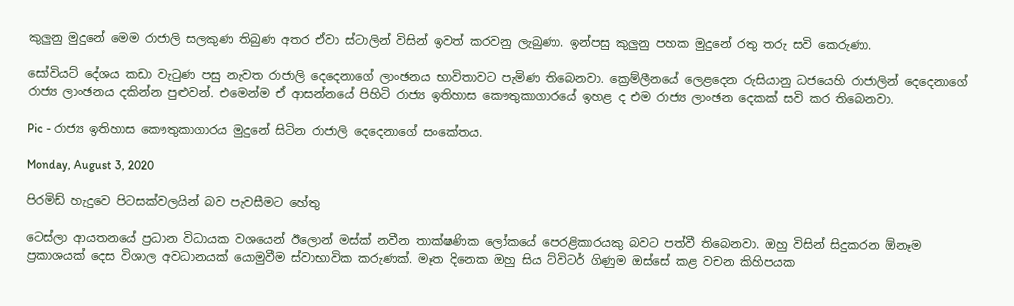කුලුනු මුදුනේ මෙම රාජාලි සලකුණ තිබුණ අතර ඒවා ස්ටාලින් විසින් ඉවත් කරවනු ලැබුණා. ඉන්පසු කුලුනු පහක මුදුනේ රතු තරු සවි කෙරුණා.

සෝවියට් දේශය කඩා වැටුණ පසු නැවත රාජාලි දෙදෙනාගේ ලාංඡනය භාවිතාවට පැමිණ තිබෙනවා. ක්‍රෙම්ලීනයේ ලෙළදෙන රුසියානු ධජයෙහි රාජාලින් දෙදෙනාගේ රාජ්‍ය ලාංඡනය දකින්න පුළුවන්. එමෙන්ම ඒ ආසන්නයේ පිහිටි රාජ්‍ය ඉතිහාස කෞතුකාගාරයේ ඉහළ ද එම රාජ්‍ය ලාංඡන දෙකක් සවි කර තිබෙනවා.

Pic - රාජ්‍ය ඉතිහාස කෞතුකාගාරය මුදුනේ සිටින රාජාලි දෙදෙනාගේ සංකේතය.

Monday, August 3, 2020

පිරමිඩ් හැදුවෙ පිටසක්වලයින් බව පැවසීමට හේතු

ටෙස්ලා ආයතනයේ ප්‍රධාන විධායක වශයෙන් ඊලොන් මස්ක් නවීන තාක්ෂණික ලෝකයේ පෙරළිකාරයකු බවට පත්වී තිබෙනවා. ඔහු විසින් සිදුකරන ඕනෑම ප්‍රකාශයක් දෙස විශාල අවධානයක් යොමුවීම ස්වාභාවික කරුණක්. මෑත දිනෙක ඔහු සිය ට්විටර් ගිණුම ඔස්සේ කළ වචන කිහිපයක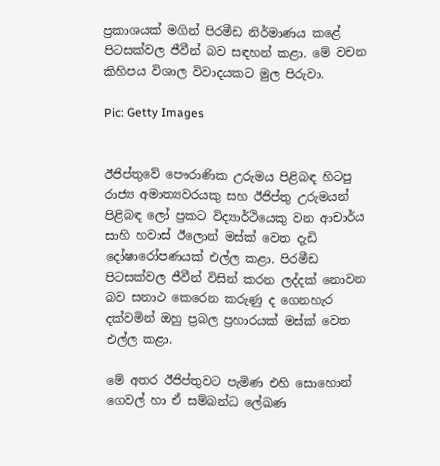ප්‍රකාශයක් මගින් පිරමීඩ නිර්මාණය කළේ පිටසක්වල ජීවීන් බව සඳහන් කළා. මේ වචන කිහිපය විශාල විවාදයකට මුල පිරුවා.

Pic: Getty Images


ඊජිප්තුවේ පෞරාණික උරුමය පිළිබඳ හිටපු රාජ්‍ය අමාත්‍යවරයකු සහ ඊජිප්තු උරුමයන් පිළිබඳ ලෝ ප්‍රකට විද්‍යාර්ථියෙකු වන ආචාර්ය සාහි හවාස් ඊලොන් මස්ක් වෙත දැඩි දෝෂාරෝපණයක් එල්ල කළා. පිරමීඩ පිටසක්වල ජීවීන් විසින් කරන ලද්දක් නොවන බව සනාථ කෙරෙන කරුණු ද ගෙනහැර දක්වමින් ඔහු ප්‍රබල ප්‍රහාරයක් මස්ක් වෙත එල්ල කළා.

මේ අතර ඊජිප්තුවට පැමිණ එහි සොහොන් ගෙවල් හා ඒ සම්බන්ධ ලේඛණ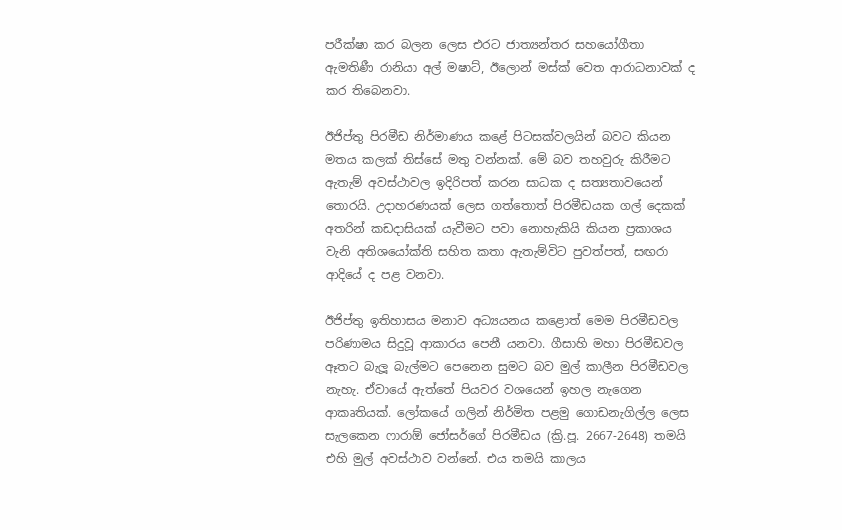පරීක්ෂා කර බලන ලෙස එරට ජාත්‍යන්තර සහයෝගීතා ඇමතිණී රානියා අල් මෂාට්, ඊලොන් මස්ක් වෙත ආරාධනාවක් ද කර තිබෙනවා.

ඊජිප්තු පිරමීඩ නිර්මාණය කළේ පිටසක්වලයින් බවට කියන මතය කලක් තිස්සේ මතු වන්නක්. මේ බව තහවුරු කිරීමට ඇතැම් අවස්ථාවල ඉදිරිපත් කරන සාධක ද සත්‍යතාවයෙන් තොරයි. උදාහරණයක් ලෙස ගත්තොත් පිරමීඩයක ගල් දෙකක් අතරින් කඩදාසියක් යැවීමට පවා නොහැකියි කියන ප්‍රකාශය වැනි අතිශයෝක්ති සහිත කතා ඇතැම්විට පුවත්පත්, සඟරා ආදියේ ද පළ වනවා.

ඊජිප්තු ඉතිහාසය මනාව අධ්‍යයනය කළොත් මෙම පිරමීඩවල පරිණාමය සිදුවූ ආකාරය පෙනී යනවා. ගීසාහි මහා පිරමීඩවල ඈතට බැලූ බැල්මට පෙනෙන සුමට බව මුල් කාලීන පිරමීඩවල නැහැ. ඒවායේ ඇත්තේ පියවර වශයෙන් ඉහල නැගෙන ආකෘතියක්. ලෝකයේ ගලින් නිර්මිත පළමු ගොඩනැගිල්ල ලෙස සැලකෙන ෆාරාඕ ජෝසර්ගේ පිරමීඩය (ක්‍රි.පූ. 2667-2648) තමයි එහි මුල් අවස්ථාව වන්නේ. එය තමයි කාලය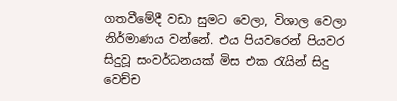ගතවීමේදී වඩා සුමට වෙලා, විශාල වෙලා නිර්මාණය වන්නේ. එය පියවරෙන් පියවර සිදුවූ සංවර්ධනයක් මිස එක රැයින් සිදු වෙච්ච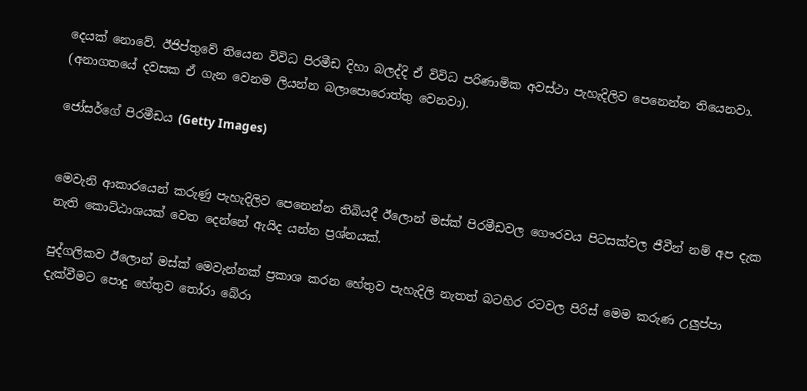දෙයක් නොවේ. ඊජිප්තුවේ තියෙන විවිධ පිරමීඩ දිහා බලද්දි ඒ විවිධ පරිණාමික අවස්ථා පැහැදිලිව පෙනෙන්න තියෙනවා. (අනාගතයේ දවසක ඒ ගැන වෙනම ලියන්න බලාපොරොත්තු වෙනවා).

ජෝසර්ගේ පිරමීඩය (Getty Images)


මෙවැනි ආකාරයෙන් කරුණු පැහැදිලිව පෙනෙන්න තිබියදී ඊලොන් මස්ක් පිරමීඩවල ගෞරවය පිටසක්වල ජීවීන් නම් අප දැක නැති කොට්ඨාශයක් වෙත දෙන්නේ ඇයිද යන්න ප්‍රශ්නයක්.

පුද්ගලිකව ඊලොන් මස්ක් මෙවැන්නක් ප්‍රකාශ කරන හේතුව පැහැදිලි නැතත් බටහිර රටවල පිරිස් මෙම කරුණ උලුප්පා දැක්වීමට පොදු හේතුව තෝරා බේරා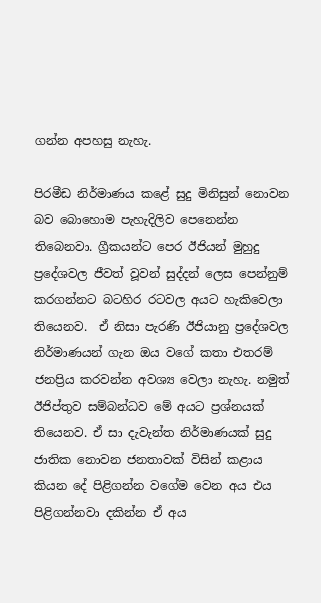ගන්න අපහසු නැහැ.

පිරමීඩ නිර්මාණය කළේ සුදු මිනිසුන් නොවන බව බොහොම පැහැදිලිව පෙනෙන්න තිබෙනවා. ග්‍රීකයන්ට පෙර ඊජියන් මුහුදු ප්‍රදේශවල ජීවත් වූවන් සුද්දන් ලෙස පෙන්නුම් කරගන්නට බටහිර රටවල අයට හැකිවෙලා තියෙනව.  ඒ නිසා පැරණි ඊජියානු ප්‍රදේශවල නිර්මාණයන් ගැන ඔය වගේ කතා එතරම් ජනප්‍රිය කරවන්න අවශ්‍ය වෙලා නැහැ. නමුත් ඊජිප්තුව සම්බන්ධව මේ අයට ප්‍රශ්නයක් තියෙනව. ඒ සා දැවැන්ත නිර්මාණයක් සුදු ජාතික නොවන ජනතාවක් විසින් කළාය කියන දේ පිළිගන්න වගේම වෙන අය එය පිළිගන්නවා දකින්න ඒ අය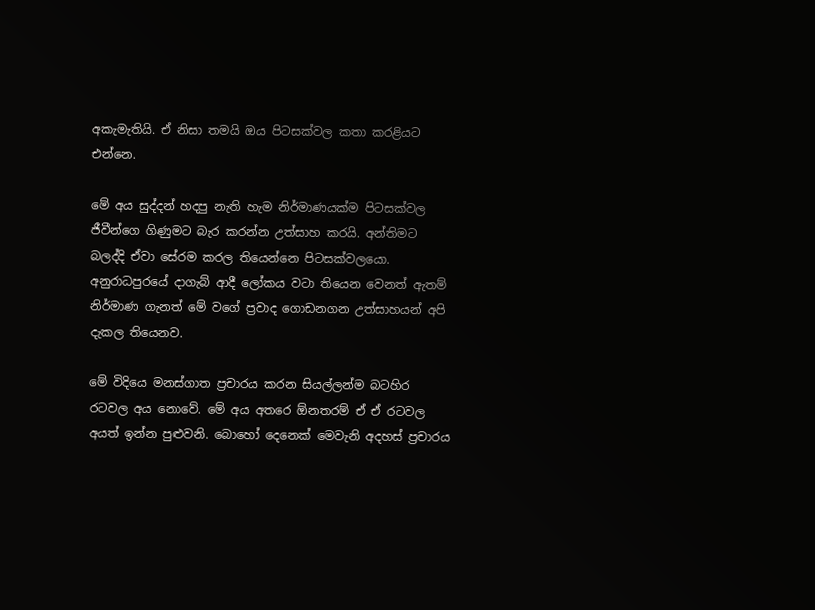අකැමැතියි. ඒ නිසා තමයි ඔය පිටසක්වල කතා කරළියට එන්නෙ.

මේ අය සුද්දන් හදපු නැති හැම නිර්මාණයක්ම පිටසක්වල ජීවීන්ගෙ ගිණුමට බැර කරන්න උත්සාහ කරයි. අන්තිමට බලද්දි ඒවා සේරම කරල තියෙන්නෙ පිටසක්වලයො. අනුරාධපුරයේ දාගැබ් ආදී ලෝකය වටා තියෙන වෙනත් ඇතම් නිර්මාණ ගැනත් මේ වගේ ප්‍රවාද ගොඩනගන උත්සාහයන් අපි දැකල තියෙනව.

මේ විදියෙ මනස්ගාත ප්‍රචාරය කරන සියල්ලන්ම බටහිර රටවල අය නොවේ. මේ අය අතරෙ ඕනතරම් ඒ ඒ රටවල අයත් ඉන්න පුළුවනි. බොහෝ දෙනෙක් මෙවැනි අදහස් ප්‍රචාරය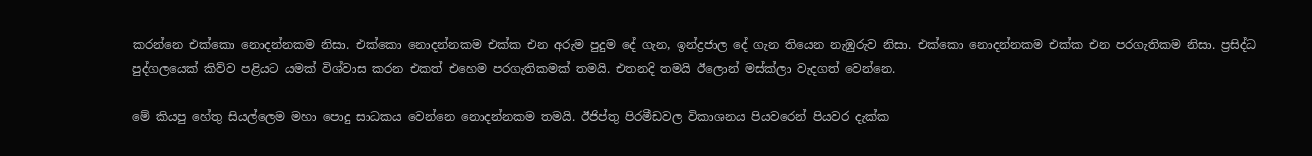කරන්නෙ එක්කො නොදන්නකම නිසා. එක්කො නොදන්නකම එක්ක එන අරුම පුදුම දේ ගැන, ඉන්ද්‍රජාල දේ ගැන තියෙන නැඹුරුව නිසා. එක්කො නොදන්නකම එක්ක එන පරගැතිකම නිසා. ප්‍රසිද්ධ පුද්ගලයෙක් කිව්ව පළියට යමක් විශ්වාස කරන එකත් එහෙම පරගැතිකමක් තමයි. එතනදි තමයි ඊලොන් මස්ක්ලා වැදගත් වෙන්නෙ.

මේ කියපු හේතු සියල්ලෙම මහා පොදු සාධකය වෙන්නෙ නොදන්නකම තමයි. ඊජිප්තු පිරමීඩවල විකාශනය පියවරෙන් පියවර දැක්ක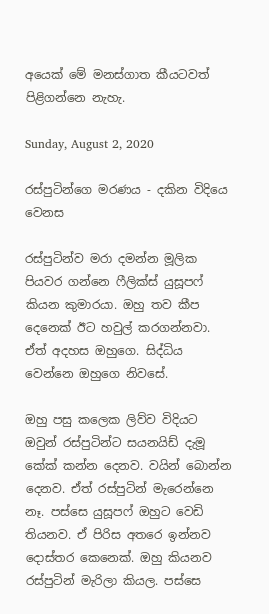අයෙක් මේ මනස්ගාත කීයටවත් පිළිගන්නෙ නැහැ.

Sunday, August 2, 2020

රස්පුටින්ගෙ මරණය - දකින විදියෙ වෙනස

රස්පුටින්ව මරා දමන්න මූලික පියවර ගන්නෙ ෆීලික්ස් යුසූපෆ් කියන කුමාරයා. ඔහු තව කීප දෙනෙක් ඊට හවුල් කරගන්නවා. ඒත් අදහස ඔහුගෙ. සිද්ධිය වෙන්නෙ ඔහුගෙ නිවසේ.

ඔහු පසු කලෙක ලිව්ව විදියට ඔවුන් රස්පුටින්ට සයනයිඩ් දැමූ කේක් කන්න දෙනව. වයින් බොන්න දෙනව. ඒත් රස්පුටින් මැරෙන්නෙ නෑ. පස්සෙ යුසූපෆ් ඔහුට වෙඩි තියනව. ඒ පිරිස අතරෙ ඉන්නව දොස්තර කෙනෙක්. ඔහු කියනව රස්පුටින් මැරිලා කියල. පස්සෙ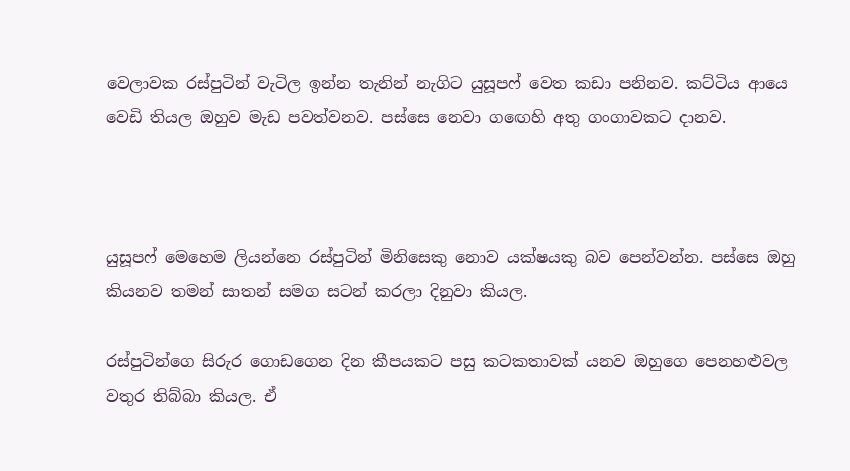වෙලාවක රස්පුටින් වැටිල ඉන්න තැනින් නැගිට යුසූපෆ් වෙත කඩා පනිනව. කට්ටිය ආයෙ වෙඩි තියල ඔහුව මැඩ පවත්වනව. පස්සෙ නෙවා ගඟෙහි අතු ගංගාවකට දානව.



යුසූපෆ් මෙහෙම ලියන්නෙ රස්පුටින් මිනිසෙකු නොව යක්ෂයකු බව පෙන්වන්න. පස්සෙ ඔහු කියනව තමන් සාතන් සමග සටන් කරලා දිනුවා කියල.

රස්පුටින්ගෙ සිරුර ගොඩගෙන දින කීපයකට පසු කටකතාවක් යනව ඔහුගෙ පෙනහළුවල වතුර තිබ්බා කියල. ඒ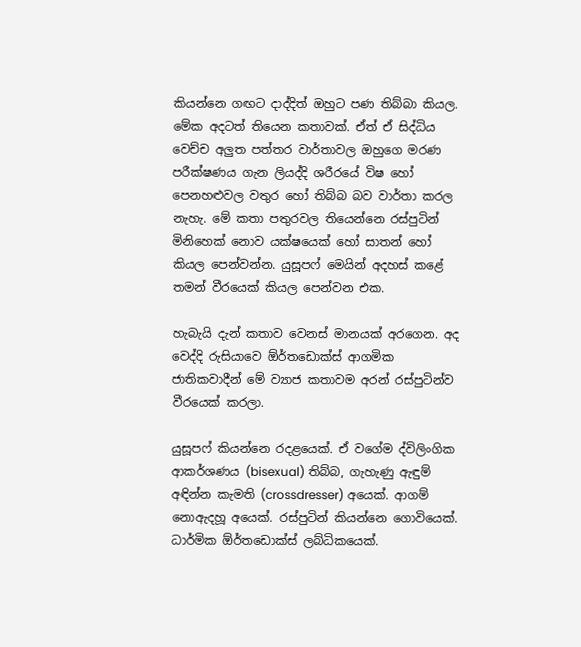කියන්නෙ ගඟට දාද්දිත් ඔහුට පණ තිබ්බා කියල. මේක අදටත් තියෙන කතාවක්. ඒත් ඒ සිද්ධිය වෙච්ච අලුත පත්තර වාර්තාවල ඔහුගෙ මරණ පරීක්ෂණය ගැන ලියද්දි ශරීරයේ විෂ හෝ පෙනහළුවල වතුර හෝ තිබ්බ බව වාර්තා කරල නැහැ. මේ කතා පතුරවල තියෙන්නෙ රස්පුටින් මිනිහෙක් නොව යක්ෂයෙක් හෝ සාතන් හෝ කියල පෙන්වන්න. යුසූපෆ් මෙයින් අදහස් කළේ තමන් වීරයෙක් කියල පෙන්වන එක.

හැබැයි දැන් කතාව වෙනස් මානයක් අරගෙන. අද වෙද්දි රුසියාවෙ ඕර්තඩොක්ස් ආගමික ජාතිකවාදීන් මේ ව්‍යාජ කතාවම අරන් රස්පුටින්ව වීරයෙක් කරලා.

යුසූපෆ් කියන්නෙ රදළයෙක්. ඒ වගේම ද්විලිංගික ආකර්ශණය (bisexual) තිබ්බ, ගැහැණු ඇඳුම් අඳින්න කැමති (crossdresser) අයෙක්. ආගම් නොඇදහූ අයෙක්. රස්පුටින් කියන්නෙ ගොවියෙක්. ධාර්මික ඕර්තඩොක්ස් ලබ්ධිකයෙක්.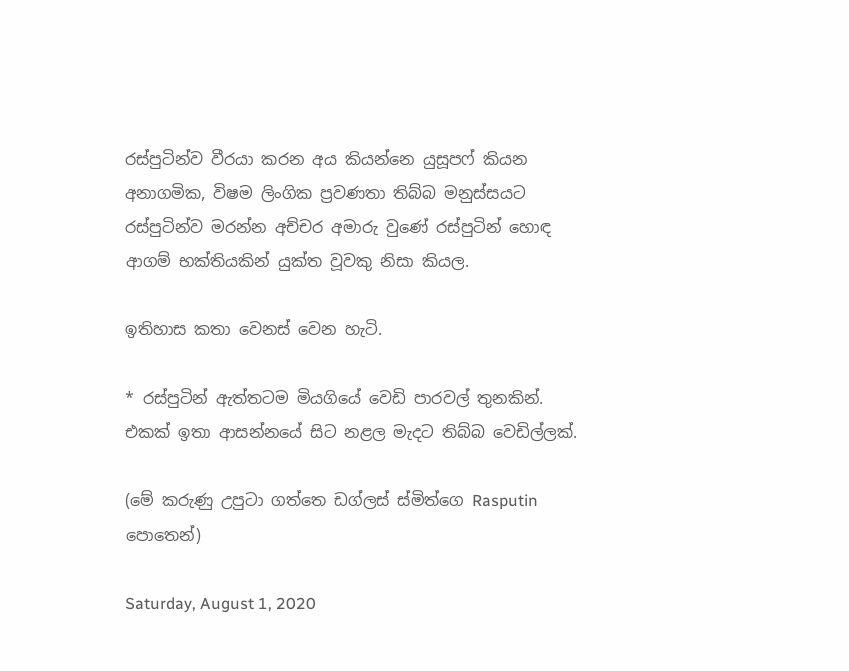රස්පුටින්ව වීරයා කරන අය කියන්නෙ යුසූපෆ් කියන අනාගමික, විෂම ලිංගික ප්‍රවණතා තිබ්බ මනුස්සයට රස්පුටින්ව මරන්න අච්චර අමාරු වුණේ රස්පුටින් හොඳ ආගම් භක්තියකින් යුක්ත වූවකු නිසා කියල.

ඉතිහාස කතා වෙනස් වෙන හැටි.

* රස්පුටින් ඇත්තටම මියගියේ වෙඩි පාරවල් තුනකින්. එකක් ඉතා ආසන්නයේ සිට නළල මැදට තිබ්බ වෙඩිල්ලක්.

(මේ කරුණු උපුටා ගත්තෙ ඩග්ලස් ස්මිත්ගෙ Rasputin පොතෙන්)

Saturday, August 1, 2020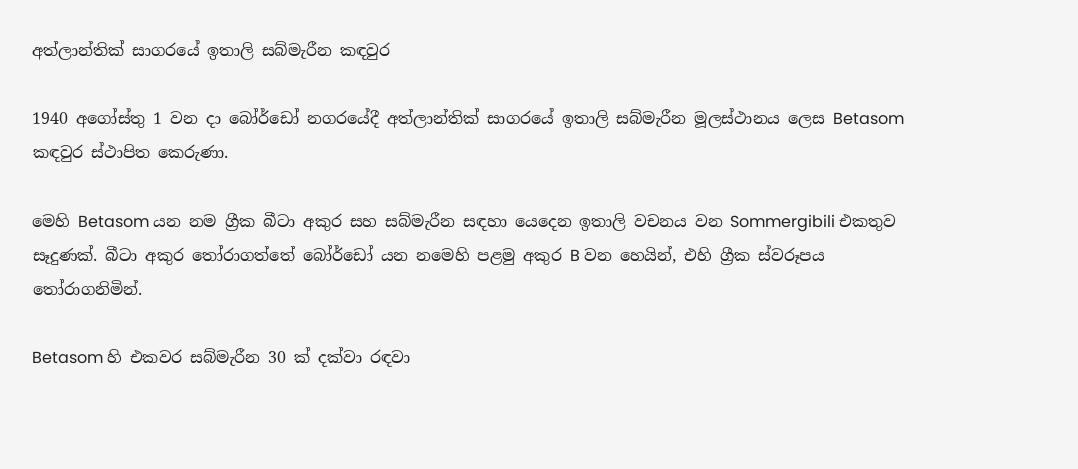අත්ලාන්තික් සාගරයේ ඉතාලි සබ්මැරීන කඳවුර

1940 අගෝස්තු 1 වන දා බෝර්ඩෝ නගරයේදී අත්ලාන්තික් සාගරයේ ඉතාලි සබ්මැරීන මූලස්ථානය ලෙස Betasom කඳවුර ස්ථාපිත කෙරුණා.

මෙහි Betasom යන නම ග්‍රීක බීටා අකුර සහ සබ්මැරීන සඳහා යෙදෙන ඉතාලි වචනය වන Sommergibili එකතුව සෑදුණක්. බීටා අකුර තෝරාගත්තේ බෝර්ඩෝ යන නමෙහි පළමු අකුර B වන හෙයින්, එහි ග්‍රීක ස්වරූපය තෝරාගනිමින්.

Betasom හි එකවර සබ්මැරීන 30 ක් දක්වා රඳවා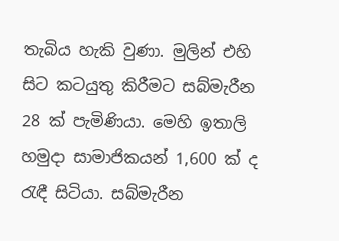තැබිය හැකි වුණා. මුලින් එහි සිට කටයුතු කිරීමට සබ්මැරීන 28 ක් පැමිණියා. මෙහි ඉතාලි හමුදා සාමාජිකයන් 1,600 ක් ද රැඳී සිටියා. සබ්මැරීන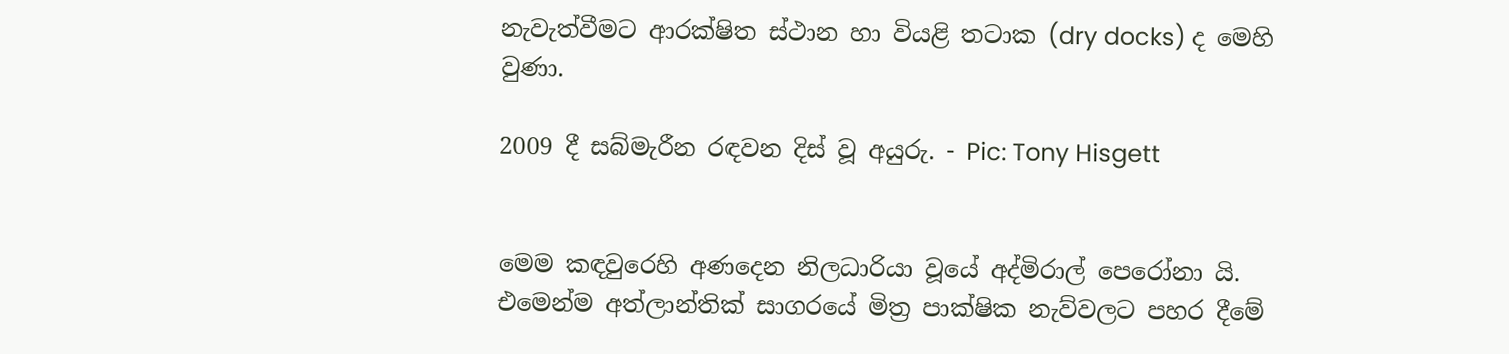නැවැත්වීමට ආරක්ෂිත ස්ථාන හා වියළි තටාක (dry docks) ද මෙහි වුණා.

2009 දී සබ්මැරීන රඳවන දිස් වූ අයුරු. - Pic: Tony Hisgett


මෙම කඳවුරෙහි අණදෙන නිලධාරියා වූයේ අද්මිරාල් පෙරෝනා යි. එමෙන්ම අත්ලාන්තික් සාගරයේ මිත්‍ර පාක්ෂික නැව්වලට පහර දීමේ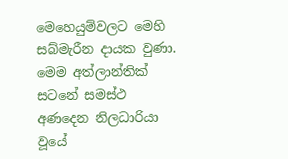මෙහෙයුම්වලට මෙහි සබ්මැරීන දායක වුණා. මෙම අත්ලාන්තික් සටනේ සමස්ථ අණදෙන නිලධාරියා වූයේ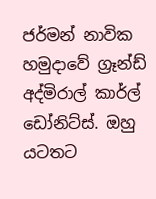ජර්මන් නාවික හමුදාවේ ග්‍රෑන්ඩ් අද්මිරාල් කාර්ල් ඩෝනිට්ස්. ඔහු යටතට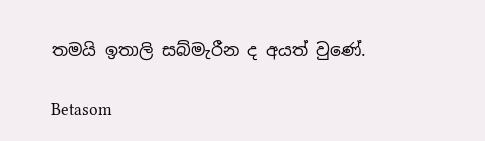තමයි ඉතාලි සබ්මැරීන ද අයත් වුණේ.

Betasom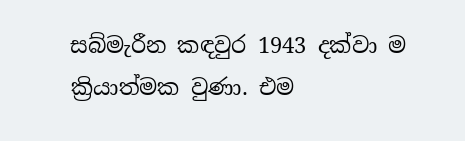සබ්මැරීන කඳවුර 1943 දක්වා ම ක්‍රියාත්මක වුණා. එම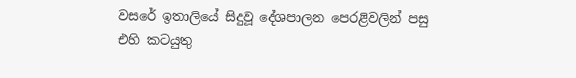වසරේ ඉතාලියේ සිදුවූ දේශපාලන පෙරළිවලින් පසු එහි කටයුතු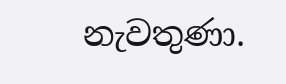නැවතුණා.